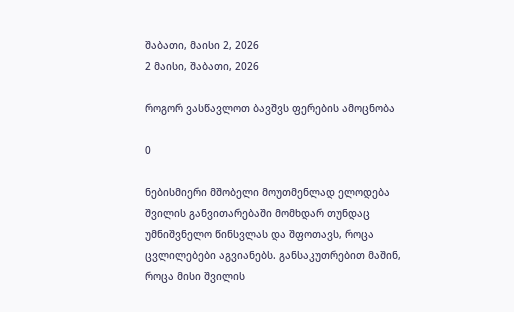შაბათი, მაისი 2, 2026
2 მაისი, შაბათი, 2026

როგორ ვასწავლოთ ბავშვს ფერების ამოცნობა

0

ნებისმიერი მშობელი მოუთმენლად ელოდება შვილის განვითარებაში მომხდარ თუნდაც უმნიშვნელო წინსვლას და შფოთავს, როცა ცვლილებები აგვიანებს. განსაკუთრებით მაშინ, როცა მისი შვილის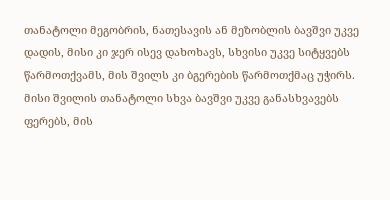თანატოლი მეგობრის, ნათესავის ან მეზობლის ბავშვი უკვე დადის, მისი კი ჯერ ისევ დახოხავს, სხვისი უკვე სიტყვებს წარმოთქვამს, მის შვილს კი ბგერების წარმოთქმაც უჭირს. მისი შვილის თანატოლი სხვა ბავშვი უკვე განასხვავებს ფერებს, მის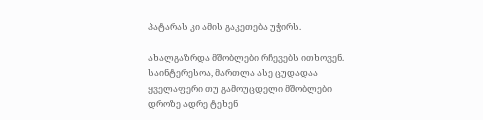პატარას კი ამის გაკეთება უჭირს.

ახალგაზრდა მშობლები რჩევებს ითხოვენ. საინტერესოა, მართლა ასე ცუდადაა ყველაფერი თუ გამოუცდელი მშობლები დროზე ადრე ტეხენ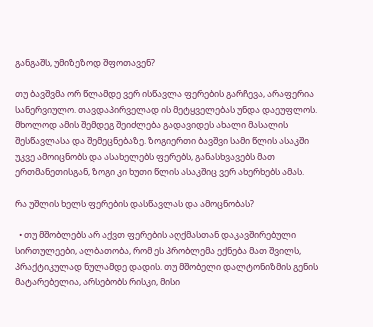განგაშს, უმიზეზოდ შფოთავენ?

თუ ბავშვმა ორ წლამდე ვერ ისწავლა ფერების გარჩევა, არაფერია სანერვიულო. თავდაპირველად ის მეტყველებას უნდა დაეუფლოს. მხოლოდ ამის შემდეგ შეიძლება გადავიდეს ახალი მასალის შესწავლასა და შემეცნებაზე. ზოგიერთი ბავშვი სამი წლის ასაკში უკვე ამოიცნობს და ასახელებს ფერებს, განასხვავებს მათ ერთმანეთისგან, ზოგი კი ხუთი წლის ასაკშიც ვერ ახერხებს ამას.

რა უშლის ხელს ფერების დასწავლას და ამოცნობას?

  • თუ მშობლებს არ აქვთ ფერების აღქმასთან დაკავშირებული სირთულეები, ალბათობა, რომ ეს პრობლემა ექნება მათ შვილს, პრაქტიკულად ნულამდე დადის. თუ მშობელი დალტონიზმის გენის მატარებელია, არსებობს რისკი, მისი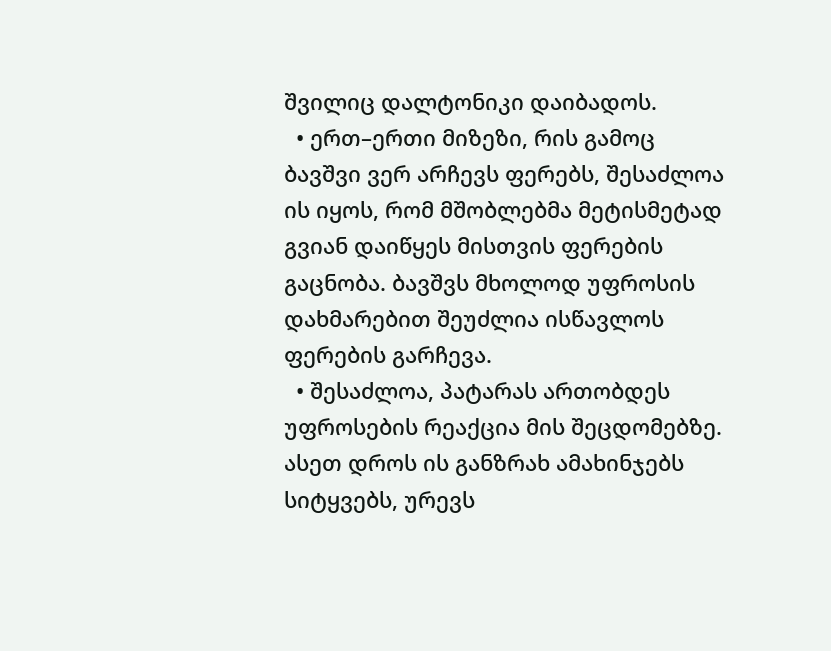შვილიც დალტონიკი დაიბადოს.
  • ერთ–ერთი მიზეზი, რის გამოც ბავშვი ვერ არჩევს ფერებს, შესაძლოა ის იყოს, რომ მშობლებმა მეტისმეტად გვიან დაიწყეს მისთვის ფერების გაცნობა. ბავშვს მხოლოდ უფროსის დახმარებით შეუძლია ისწავლოს ფერების გარჩევა.
  • შესაძლოა, პატარას ართობდეს უფროსების რეაქცია მის შეცდომებზე. ასეთ დროს ის განზრახ ამახინჯებს სიტყვებს, ურევს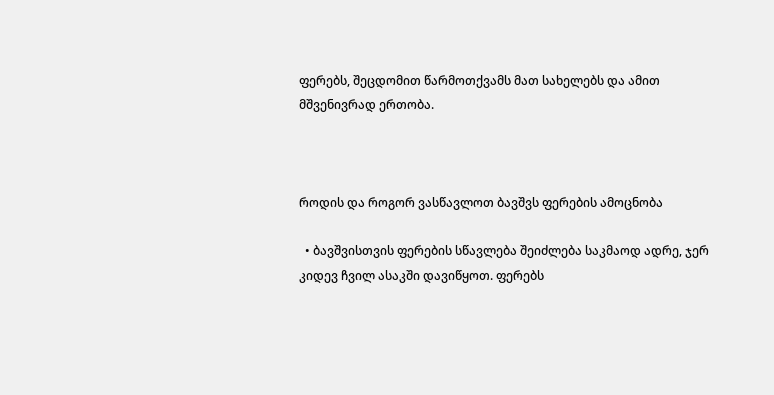ფერებს, შეცდომით წარმოთქვამს მათ სახელებს და ამით მშვენივრად ერთობა.



როდის და როგორ ვასწავლოთ ბავშვს ფერების ამოცნობა

  • ბავშვისთვის ფერების სწავლება შეიძლება საკმაოდ ადრე, ჯერ კიდევ ჩვილ ასაკში დავიწყოთ. ფერებს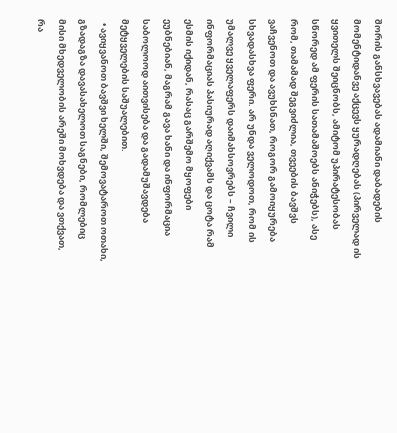შორის განსხვავებას ადამიანი დაბადების მომენტიდანვე აქცევს ყურადღებას (პირველად ის ყვითელს შეიცნობს, ამიტომ უპირატესობას სწორედ ამ ფერის სათამაშოებს ანიჭებს), ასე რომ, თამამად შეგვიძლია, თვეების ბავშვს ვაჩვენოთ და ავუხსნათ, როგორ გამოიყურება სხვადასხვა ფერი. არ უნდა ველოდოთ, რომ ის უმალვე ყველაფერს დაიმახსოვრებს – ჩვილი ინფორმაციას პასიურად აღიქვამს და ცოტა რამ ესმის იქიდან, რასაც გარშემო მყოფები ეუბნებიან, მაგრამ გავა ხანი და ინფორმაცია საბოლოოდ აითვისება და გადამუშავდება მეტყველების საშუალებით.
  • ავიყვანოთ ბავშვი ხელში, შემოვატაროთ ოთახი, გზადაგზა დავასახელოთ საგნები, რომლებიც მისი მხედველობის არეში მოხვდება და ვთქვათ, რა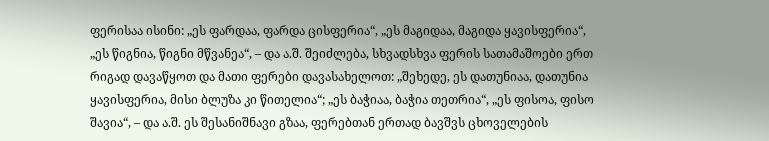ფერისაა ისინი: „ეს ფარდაა, ფარდა ცისფერია“, „ეს მაგიდაა, მაგიდა ყავისფერია“, „ეს წიგნია, წიგნი მწვანეა“, – და ა.შ. შეიძლება, სხვადსხვა ფერის სათამაშოები ერთ რიგად დავაწყოთ და მათი ფერები დავასახელოთ: „შეხედე, ეს დათუნიაა, დათუნია ყავისფერია, მისი ბლუზა კი წითელია“; „ეს ბაჭიაა, ბაჭია თეთრია“, „ეს ფისოა, ფისო შავია“, – და ა.შ. ეს შესანიშნავი გზაა, ფერებთან ერთად ბავშვს ცხოველების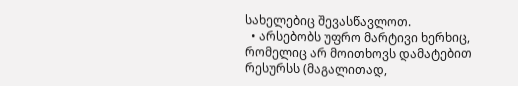სახელებიც შევასწავლოთ.
  • არსებობს უფრო მარტივი ხერხიც, რომელიც არ მოითხოვს დამატებით რესურსს (მაგალითად,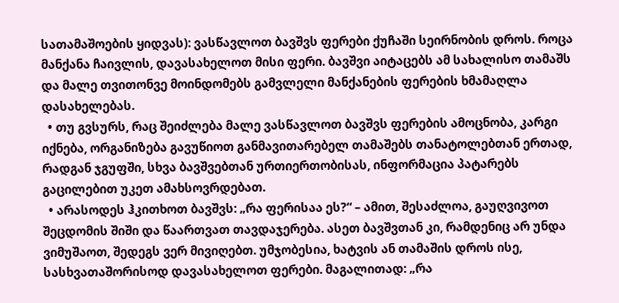სათამაშოების ყიდვას): ვასწავლოთ ბავშვს ფერები ქუჩაში სეირნობის დროს. როცა მანქანა ჩაივლის, დავასახელოთ მისი ფერი. ბავშვი აიტაცებს ამ სახალისო თამაშს და მალე თვითონვე მოინდომებს გამვლელი მანქანების ფერების ხმამაღლა დასახელებას.
  • თუ გვსურს, რაც შეიძლება მალე ვასწავლოთ ბავშვს ფერების ამოცნობა, კარგი იქნება, ორგანიზება გავუწიოთ განმავითარებელ თამაშებს თანატოლებთან ერთად, რადგან ჯგუფში, სხვა ბავშვებთან ურთიერთობისას, ინფორმაცია პატარებს გაცილებით უკეთ ამახსოვრდებათ.
  • არასოდეს ჰკითხოთ ბავშვს: „რა ფერისაა ეს?“ – ამით, შესაძლოა, გაუღვივოთ შეცდომის შიში და წაართვათ თავდაჯერება. ასეთ ბავშვთან კი, რამდენიც არ უნდა ვიმუშაოთ, შედეგს ვერ მივიღებთ. უმჯობესია, ხატვის ან თამაშის დროს ისე, სასხვათაშორისოდ დავასახელოთ ფერები. მაგალითად: „რა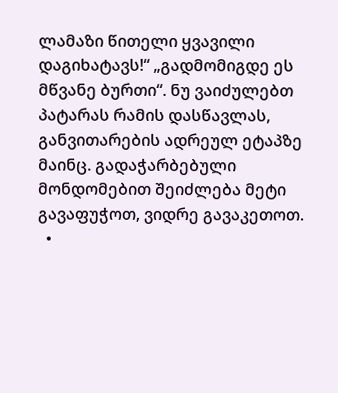ლამაზი წითელი ყვავილი დაგიხატავს!“ „გადმომიგდე ეს მწვანე ბურთი“. ნუ ვაიძულებთ პატარას რამის დასწავლას, განვითარების ადრეულ ეტაპზე მაინც. გადაჭარბებული მონდომებით შეიძლება მეტი გავაფუჭოთ, ვიდრე გავაკეთოთ.
  •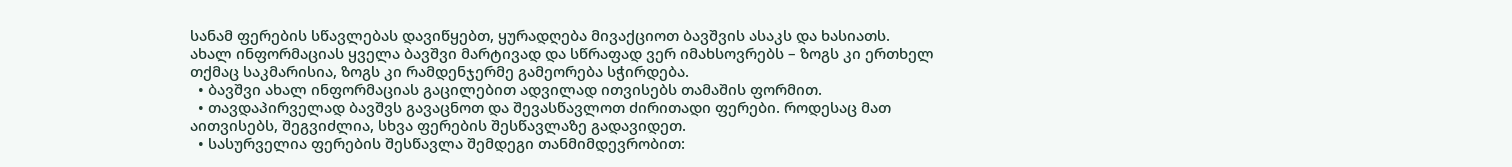სანამ ფერების სწავლებას დავიწყებთ, ყურადღება მივაქციოთ ბავშვის ასაკს და ხასიათს. ახალ ინფორმაციას ყველა ბავშვი მარტივად და სწრაფად ვერ იმახსოვრებს – ზოგს კი ერთხელ თქმაც საკმარისია, ზოგს კი რამდენჯერმე გამეორება სჭირდება.
  • ბავშვი ახალ ინფორმაციას გაცილებით ადვილად ითვისებს თამაშის ფორმით.
  • თავდაპირველად ბავშვს გავაცნოთ და შევასწავლოთ ძირითადი ფერები. როდესაც მათ აითვისებს, შეგვიძლია, სხვა ფერების შესწავლაზე გადავიდეთ.
  • სასურველია ფერების შესწავლა შემდეგი თანმიმდევრობით: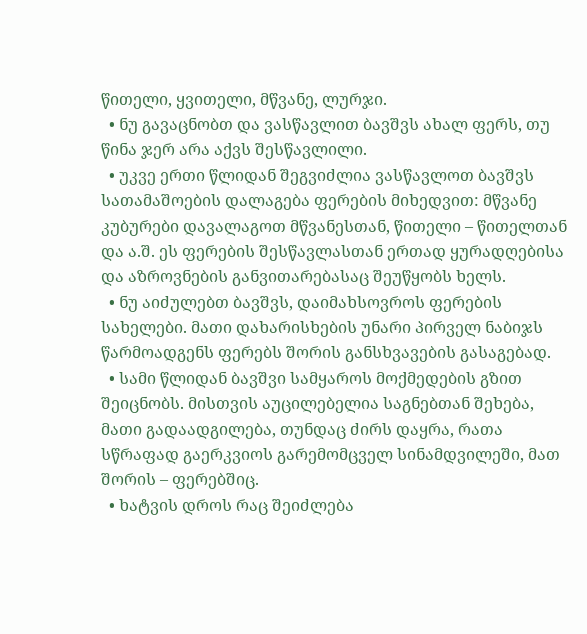წითელი, ყვითელი, მწვანე, ლურჯი.
  • ნუ გავაცნობთ და ვასწავლით ბავშვს ახალ ფერს, თუ წინა ჯერ არა აქვს შესწავლილი.
  • უკვე ერთი წლიდან შეგვიძლია ვასწავლოთ ბავშვს სათამაშოების დალაგება ფერების მიხედვით: მწვანე კუბურები დავალაგოთ მწვანესთან, წითელი – წითელთან და ა.შ. ეს ფერების შესწავლასთან ერთად ყურადღებისა და აზროვნების განვითარებასაც შეუწყობს ხელს.
  • ნუ აიძულებთ ბავშვს, დაიმახსოვროს ფერების სახელები. მათი დახარისხების უნარი პირველ ნაბიჯს წარმოადგენს ფერებს შორის განსხვავების გასაგებად.
  • სამი წლიდან ბავშვი სამყაროს მოქმედების გზით შეიცნობს. მისთვის აუცილებელია საგნებთან შეხება, მათი გადაადგილება, თუნდაც ძირს დაყრა, რათა სწრაფად გაერკვიოს გარემომცველ სინამდვილეში, მათ შორის – ფერებშიც.
  • ხატვის დროს რაც შეიძლება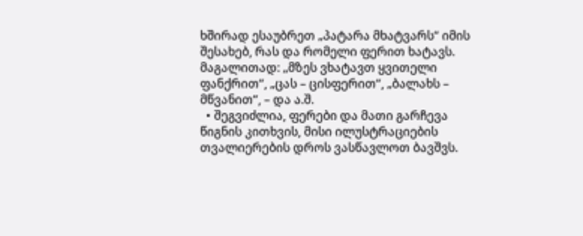ხშირად ესაუბრეთ „პატარა მხატვარს“ იმის შესახებ, რას და რომელი ფერით ხატავს. მაგალითად: „მზეს ვხატავთ ყვითელი ფანქრით“, „ცას – ცისფერით“, „ბალახს – მწვანით“, – და ა.შ.
  • შეგვიძლია, ფერები და მათი გარჩევა წიგნის კითხვის, მისი ილუსტრაციების თვალიერების დროს ვასწავლოთ ბავშვს.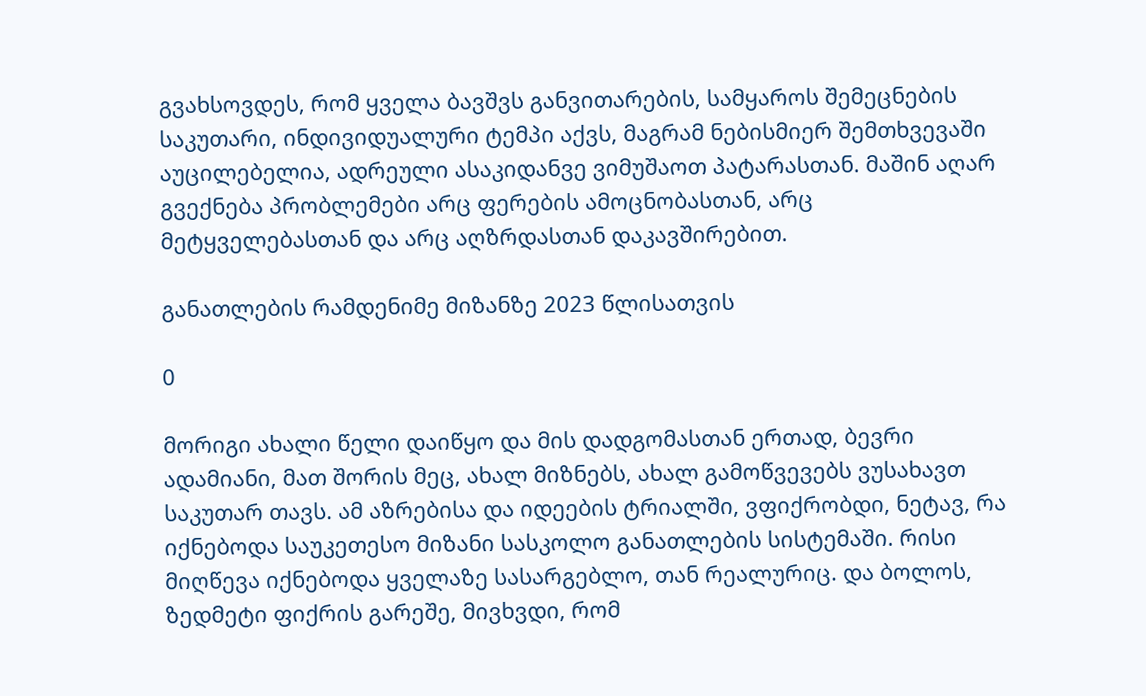გვახსოვდეს, რომ ყველა ბავშვს განვითარების, სამყაროს შემეცნების საკუთარი, ინდივიდუალური ტემპი აქვს, მაგრამ ნებისმიერ შემთხვევაში აუცილებელია, ადრეული ასაკიდანვე ვიმუშაოთ პატარასთან. მაშინ აღარ გვექნება პრობლემები არც ფერების ამოცნობასთან, არც მეტყველებასთან და არც აღზრდასთან დაკავშირებით.

განათლების რამდენიმე მიზანზე 2023 წლისათვის

0

მორიგი ახალი წელი დაიწყო და მის დადგომასთან ერთად, ბევრი ადამიანი, მათ შორის მეც, ახალ მიზნებს, ახალ გამოწვევებს ვუსახავთ საკუთარ თავს. ამ აზრებისა და იდეების ტრიალში, ვფიქრობდი, ნეტავ, რა იქნებოდა საუკეთესო მიზანი სასკოლო განათლების სისტემაში. რისი მიღწევა იქნებოდა ყველაზე სასარგებლო, თან რეალურიც. და ბოლოს, ზედმეტი ფიქრის გარეშე, მივხვდი, რომ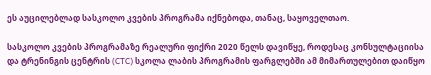ეს აუცილებლად სასკოლო კვების პროგრამა იქნებოდა, თანაც, საყოველთაო.

სასკოლო კვების პროგრამაზე რეალური ფიქრი 2020 წელს დავიწყე, როდესაც კონსულტაციისა და ტრენინგის ცენტრის (CTC) სკოლა ლაბის პროგრამის ფარგლებში ამ მიმართულებით დაიწყო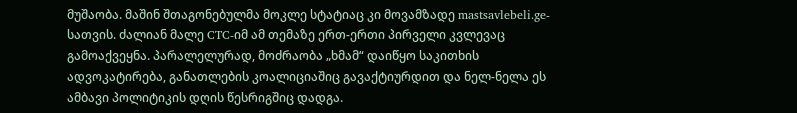მუშაობა. მაშინ შთაგონებულმა მოკლე სტატიაც კი მოვამზადე mastsavlebeli.ge-სათვის. ძალიან მალე CTC-იმ ამ თემაზე ერთ-ერთი პირველი კვლევაც გამოაქვეყნა. პარალელურად, მოძრაობა „ხმამ“ დაიწყო საკითხის ადვოკატირება, განათლების კოალიციაშიც გავაქტიურდით და ნელ-ნელა ეს ამბავი პოლიტიკის დღის წესრიგშიც დადგა.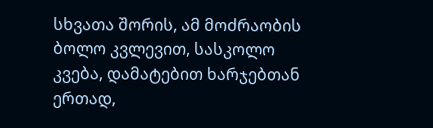სხვათა შორის, ამ მოძრაობის ბოლო კვლევით, სასკოლო კვება, დამატებით ხარჯებთან ერთად,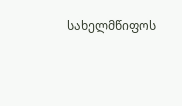სახელმწიფოს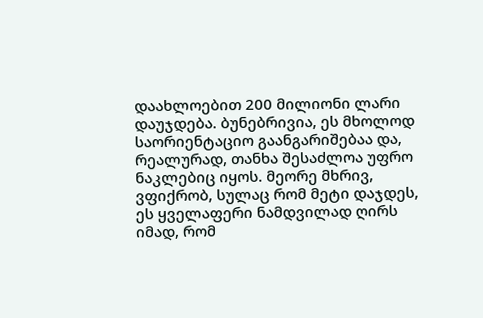დაახლოებით 200 მილიონი ლარი დაუჯდება. ბუნებრივია, ეს მხოლოდ საორიენტაციო გაანგარიშებაა და, რეალურად, თანხა შესაძლოა უფრო ნაკლებიც იყოს. მეორე მხრივ, ვფიქრობ, სულაც რომ მეტი დაჯდეს, ეს ყველაფერი ნამდვილად ღირს იმად, რომ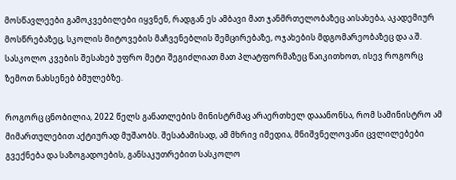მოსწავლეები გამოკვებილები იყვნენ, რადგან ეს ამბავი მათ ჯანმრთელობაზეც აისახება, აკადემიურ მოსწრებაზეც, სკოლის მიტოვების მაჩვენებლის შემცირებაზე, ოჯახების მდგომარეობაზეც და ა.შ. სასკოლო კვების შესახებ უფრო მეტი შეგიძლიათ მათ პლატფორმაზეც წაიკითხოთ, ისევ როგორც ზემოთ ნახსენებ ბმულებზე.

როგორც ცნობილია, 2022 წელს განათლების მინისტრმაც არაერთხელ დააანონსა, რომ სამინისტრო ამ მიმართულებით აქტიურად მუშაობს. შესაბამისად, ამ მხრივ იმედია, მნიშვნელოვანი ცვლილებები გვექნება და საზოგადოების, განსაკუთრებით სასკოლო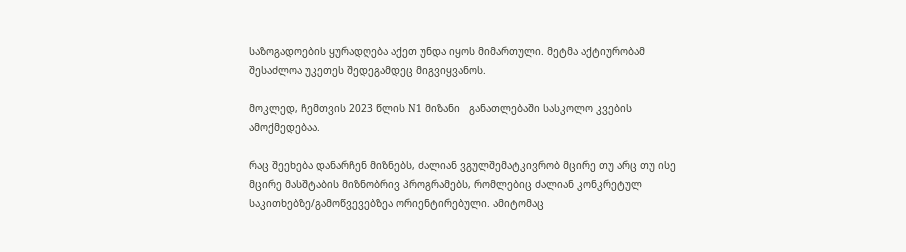საზოგადოების ყურადღება აქეთ უნდა იყოს მიმართული. მეტმა აქტიურობამ შესაძლოა უკეთეს შედეგამდეც მიგვიყვანოს.

მოკლედ, ჩემთვის 2023 წლის N1 მიზანი   განათლებაში სასკოლო კვების ამოქმედებაა.

რაც შეეხება დანარჩენ მიზნებს, ძალიან ვგულშემატკივრობ მცირე თუ არც თუ ისე მცირე მასშტაბის მიზნობრივ პროგრამებს, რომლებიც ძალიან კონკრეტულ საკითხებზე/გამოწვევებზეა ორიენტირებული. ამიტომაც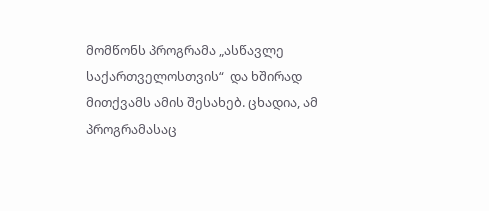მომწონს პროგრამა „ასწავლე საქართველოსთვის“  და ხშირად მითქვამს ამის შესახებ. ცხადია, ამ პროგრამასაც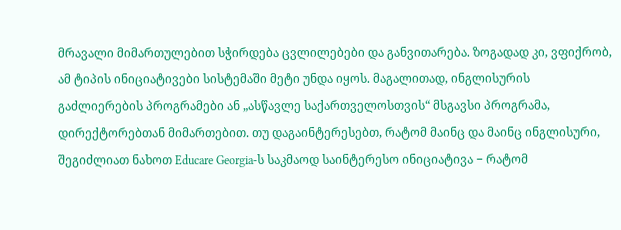მრავალი მიმართულებით სჭირდება ცვლილებები და განვითარება. ზოგადად კი, ვფიქრობ, ამ ტიპის ინიციატივები სისტემაში მეტი უნდა იყოს. მაგალითად, ინგლისურის გაძლიერების პროგრამები ან „ასწავლე საქართველოსთვის“ მსგავსი პროგრამა, დირექტორებთან მიმართებით. თუ დაგაინტერესებთ, რატომ მაინც და მაინც ინგლისური, შეგიძლიათ ნახოთ Educare Georgia-ს საკმაოდ საინტერესო ინიციატივა − რატომ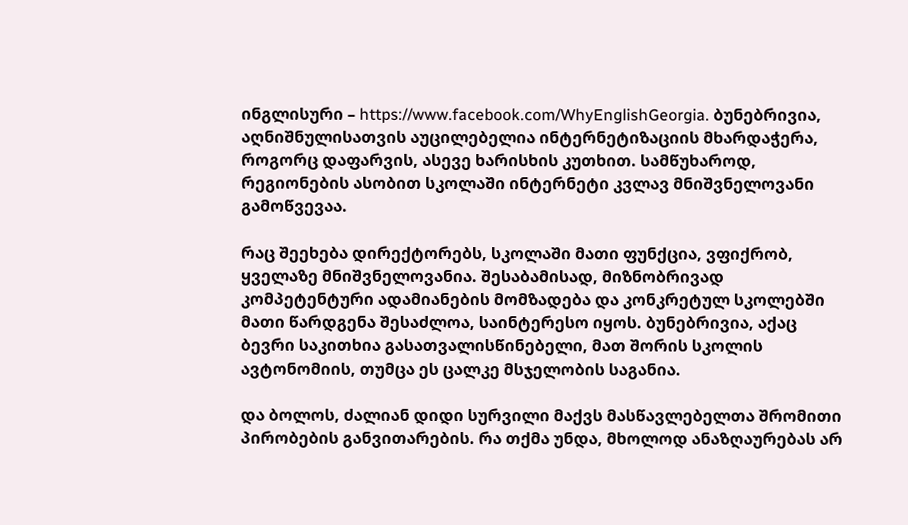ინგლისური – https://www.facebook.com/WhyEnglishGeorgia. ბუნებრივია, აღნიშნულისათვის აუცილებელია ინტერნეტიზაციის მხარდაჭერა, როგორც დაფარვის, ასევე ხარისხის კუთხით. სამწუხაროდ, რეგიონების ასობით სკოლაში ინტერნეტი კვლავ მნიშვნელოვანი გამოწვევაა.

რაც შეეხება დირექტორებს, სკოლაში მათი ფუნქცია, ვფიქრობ, ყველაზე მნიშვნელოვანია. შესაბამისად, მიზნობრივად კომპეტენტური ადამიანების მომზადება და კონკრეტულ სკოლებში მათი წარდგენა შესაძლოა, საინტერესო იყოს. ბუნებრივია, აქაც ბევრი საკითხია გასათვალისწინებელი, მათ შორის სკოლის ავტონომიის, თუმცა ეს ცალკე მსჯელობის საგანია.

და ბოლოს, ძალიან დიდი სურვილი მაქვს მასწავლებელთა შრომითი პირობების განვითარების. რა თქმა უნდა, მხოლოდ ანაზღაურებას არ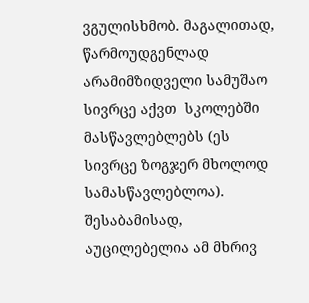ვგულისხმობ. მაგალითად,  წარმოუდგენლად არამიმზიდველი სამუშაო სივრცე აქვთ  სკოლებში მასწავლებლებს (ეს სივრცე ზოგჯერ მხოლოდ სამასწავლებლოა). შესაბამისად, აუცილებელია ამ მხრივ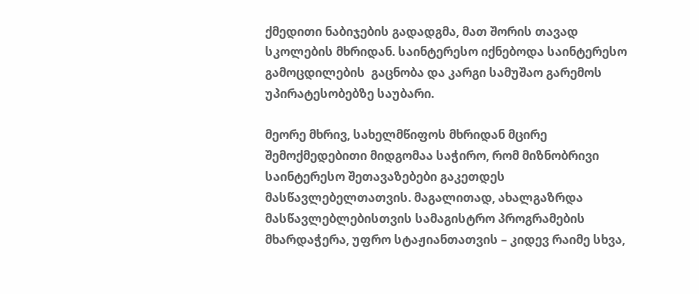ქმედითი ნაბიჯების გადადგმა, მათ შორის თავად სკოლების მხრიდან. საინტერესო იქნებოდა საინტერესო გამოცდილების  გაცნობა და კარგი სამუშაო გარემოს უპირატესობებზე საუბარი.

მეორე მხრივ, სახელმწიფოს მხრიდან მცირე შემოქმედებითი მიდგომაა საჭირო, რომ მიზნობრივი საინტერესო შეთავაზებები გაკეთდეს მასწავლებელთათვის. მაგალითად, ახალგაზრდა მასწავლებლებისთვის სამაგისტრო პროგრამების მხარდაჭერა, უფრო სტაჟიანთათვის – კიდევ რაიმე სხვა,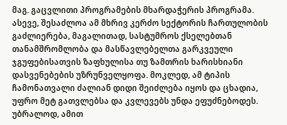მაგ. გაცვლითი პროგრამების მხარდაჭერის პროგრამა. ასევე, შესაძლოა ამ მხრივ კერძო სექტორის ჩართულობის გაძლიერება, მაგალითად, სასტუმროს ქსელებთან თანამშრომლობა და მასწავლებელთა გარკვეული ჯგუფებისათვის ზაფხულისა თუ ზამთრის ხარისხიანი დასვენებების უზრუნველყოფა. მოკლედ, ამ ტიპის ჩამონათვალი ძალიან დიდი შეიძლება იყოს და ცხადია, უფრო მეტ გათვლებსა და კვლევებს უნდა ეფუძნებოდეს. უბრალოდ, ამით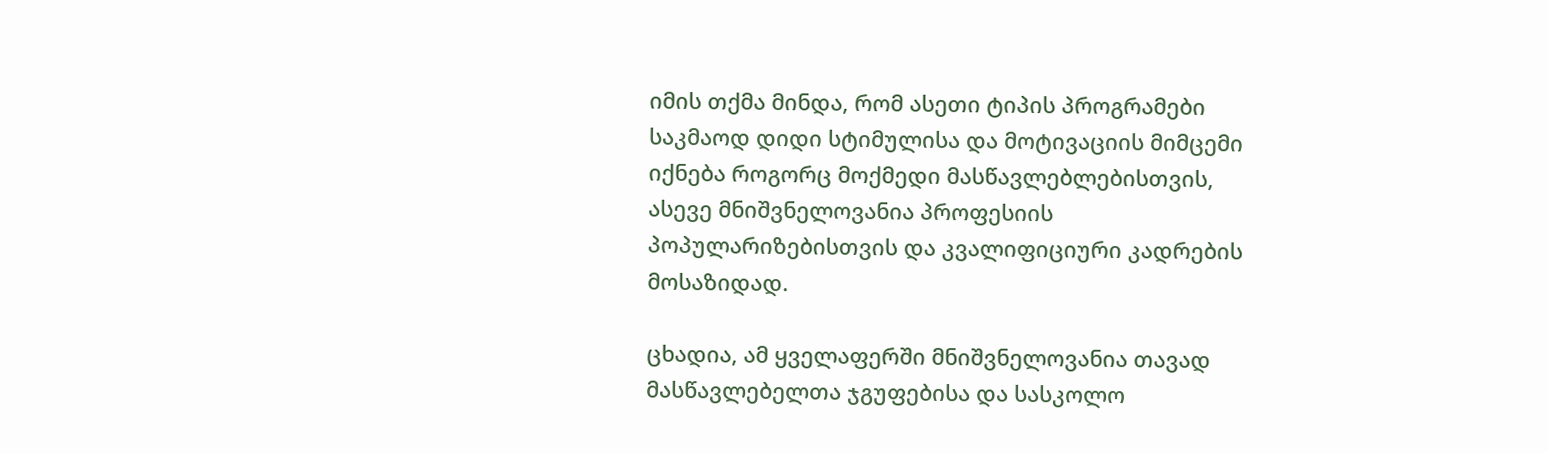იმის თქმა მინდა, რომ ასეთი ტიპის პროგრამები საკმაოდ დიდი სტიმულისა და მოტივაციის მიმცემი იქნება როგორც მოქმედი მასწავლებლებისთვის, ასევე მნიშვნელოვანია პროფესიის პოპულარიზებისთვის და კვალიფიციური კადრების მოსაზიდად.

ცხადია, ამ ყველაფერში მნიშვნელოვანია თავად მასწავლებელთა ჯგუფებისა და სასკოლო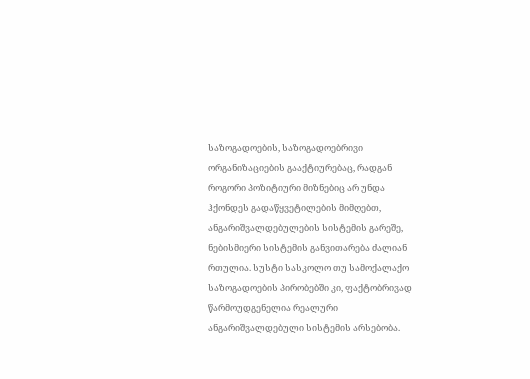საზოგადოების, საზოგადოებრივი ორგანიზაციების გააქტიურებაც, რადგან როგორი პოზიტიური მიზნებიც არ უნდა ჰქონდეს გადაწყვეტილების მიმღებთ, ანგარიშვალდებულების სისტემის გარეშე, ნებისმიერი სისტემის განვითარება ძალიან რთულია. სუსტი სასკოლო თუ სამოქალაქო საზოგადოების პირობებში კი, ფაქტობრივად წარმოუდგენელია რეალური ანგარიშვალდებული სისტემის არსებობა.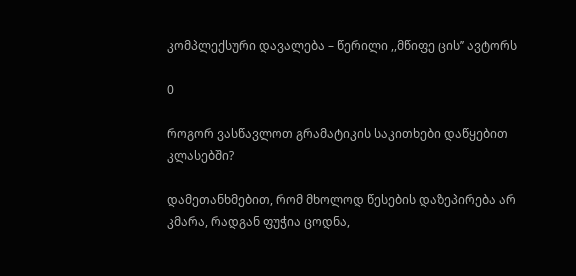კომპლექსური დავალება – წერილი ,,მწიფე ცის’’ ავტორს

0

როგორ ვასწავლოთ გრამატიკის საკითხები დაწყებით კლასებში?

დამეთანხმებით, რომ მხოლოდ წესების დაზეპირება არ კმარა, რადგან ფუჭია ცოდნა,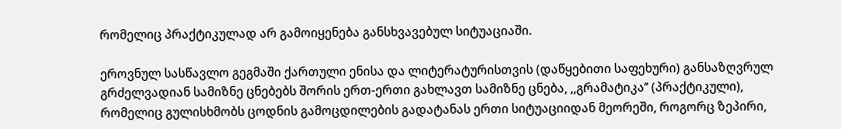რომელიც პრაქტიკულად არ გამოიყენება განსხვავებულ სიტუაციაში.

ეროვნულ სასწავლო გეგმაში ქართული ენისა და ლიტერატურისთვის (დაწყებითი საფეხური) განსაზღვრულ გრძელვადიან სამიზნე ცნებებს შორის ერთ-ერთი გახლავთ სამიზნე ცნება, ,,გრამატიკა’’ (პრაქტიკული), რომელიც გულისხმობს ცოდნის გამოცდილების გადატანას ერთი სიტუაციიდან მეორეში, როგორც ზეპირი,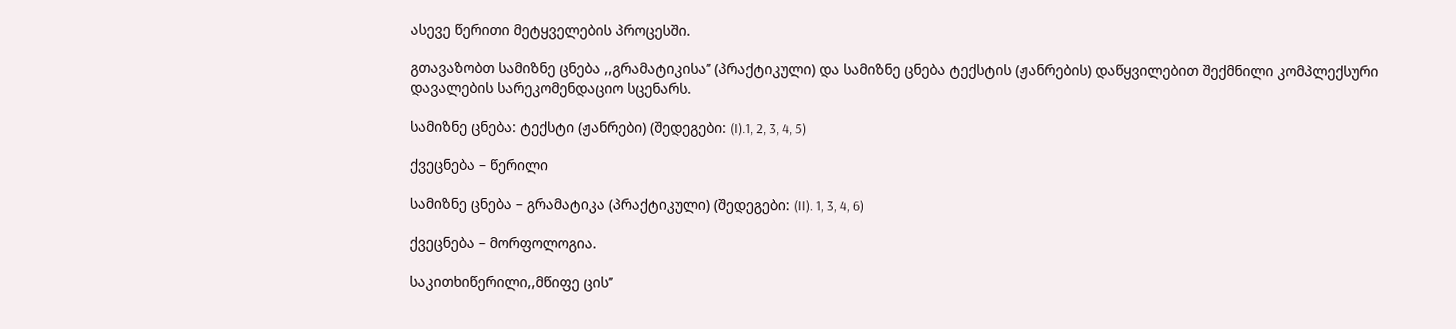ასევე წერითი მეტყველების პროცესში.

გთავაზობთ სამიზნე ცნება ,,გრამატიკისა’’ (პრაქტიკული) და სამიზნე ცნება ტექსტის (ჟანრების) დაწყვილებით შექმნილი კომპლექსური დავალების სარეკომენდაციო სცენარს.

სამიზნე ცნება: ტექსტი (ჟანრები) (შედეგები: (I).1, 2, 3, 4, 5)

ქვეცნება – წერილი

სამიზნე ცნება – გრამატიკა (პრაქტიკული) (შედეგები: (II). 1, 3, 4, 6)

ქვეცნება – მორფოლოგია.

საკითხიწერილი,,მწიფე ცის’’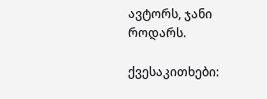ავტორს, ჯანი როდარს.

ქვესაკითხები: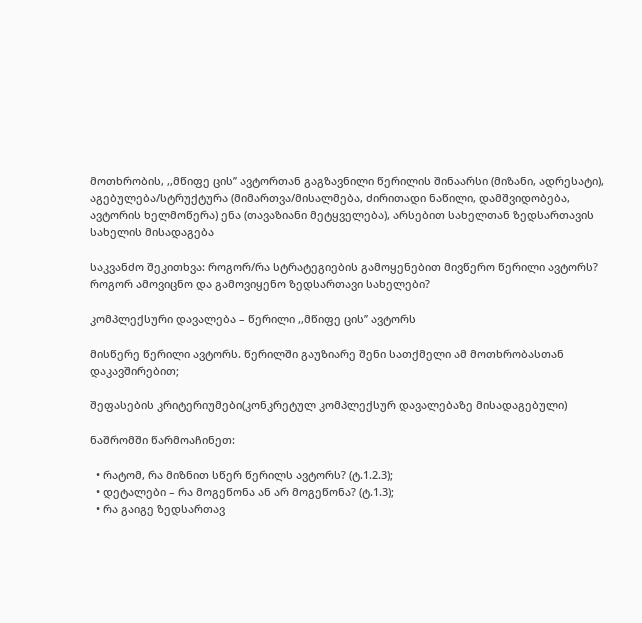მოთხრობის, ,,მწიფე ცის’’ ავტორთან გაგზავნილი წერილის შინაარსი (მიზანი, ადრესატი), აგებულება/სტრუქტურა (მიმართვა/მისალმება, ძირითადი ნაწილი, დამშვიდობება, ავტორის ხელმოწერა) ენა (თავაზიანი მეტყველება), არსებით სახელთან ზედსართავის სახელის მისადაგება

საკვანძო შეკითხვა: როგორ/რა სტრატეგიების გამოყენებით მივწერო წერილი ავტორს? როგორ ამოვიცნო და გამოვიყენო ზედსართავი სახელები?

კომპლექსური დავალება – წერილი ,,მწიფე ცის’’ ავტორს

მისწერე წერილი ავტორს. წერილში გაუზიარე შენი სათქმელი ამ მოთხრობასთან დაკავშირებით;

შეფასების კრიტერიუმები(კონკრეტულ კომპლექსურ დავალებაზე მისადაგებული)

ნაშრომში წარმოაჩინეთ:

  • რატომ, რა მიზნით სწერ წერილს ავტორს? (ტ.1.2.3);
  • დეტალები – რა მოგეწონა ან არ მოგეწონა? (ტ.1.3);
  • რა გაიგე ზედსართავ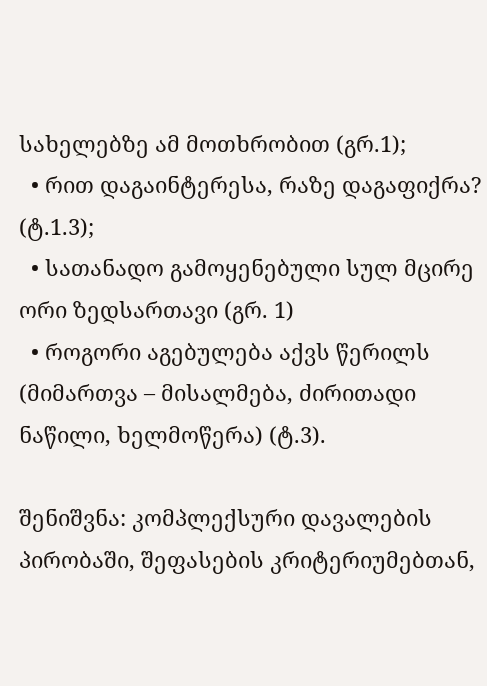სახელებზე ამ მოთხრობით (გრ.1);
  • რით დაგაინტერესა, რაზე დაგაფიქრა? (ტ.1.3);
  • სათანადო გამოყენებული სულ მცირე ორი ზედსართავი (გრ. 1)
  • როგორი აგებულება აქვს წერილს (მიმართვა – მისალმება, ძირითადი ნაწილი, ხელმოწერა) (ტ.3).

შენიშვნა: კომპლექსური დავალების პირობაში, შეფასების კრიტერიუმებთან,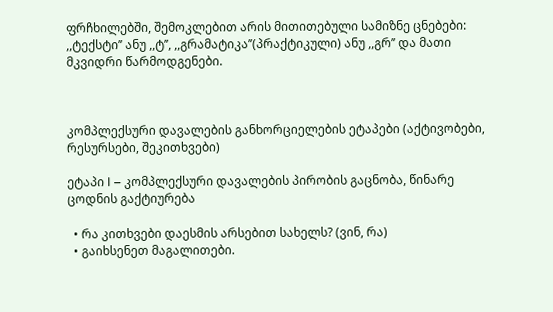ფრჩხილებში, შემოკლებით არის მითითებული სამიზნე ცნებები: ,,ტექსტი’’ ანუ ,,ტ’’, ,,გრამატიკა’’(პრაქტიკული) ანუ ,,გრ’’ და მათი მკვიდრი წარმოდგენები.



კომპლექსური დავალების განხორციელების ეტაპები (აქტივობები, რესურსები, შეკითხვები)

ეტაპი I – კომპლექსური დავალების პირობის გაცნობა, წინარე ცოდნის გაქტიურება

  • რა კითხვები დაესმის არსებით სახელს? (ვინ, რა)
  • გაიხსენეთ მაგალითები.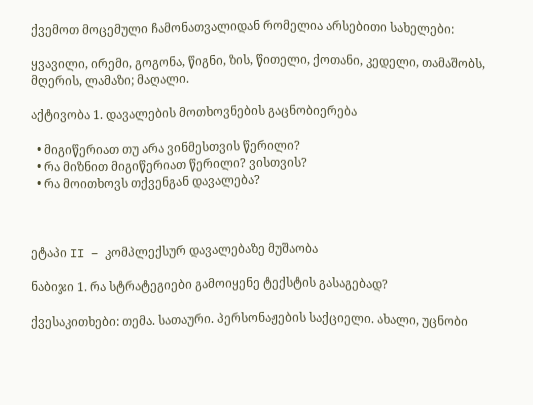ქვემოთ მოცემული ჩამონათვალიდან რომელია არსებითი სახელები:

ყვავილი, ირემი, გოგონა, წიგნი, ზის, წითელი, ქოთანი, კედელი, თამაშობს, მღერის, ლამაზი; მაღალი.

აქტივობა 1. დავალების მოთხოვნების გაცნობიერება

  • მიგიწერიათ თუ არა ვინმესთვის წერილი?
  • რა მიზნით მიგიწერიათ წერილი? ვისთვის?
  • რა მოითხოვს თქვენგან დავალება?



ეტაპი II – კომპლექსურ დავალებაზე მუშაობა

ნაბიჯი 1. რა სტრატეგიები გამოიყენე ტექსტის გასაგებად?

ქვესაკითხები: თემა. სათაური. პერსონაჟების საქციელი. ახალი, უცნობი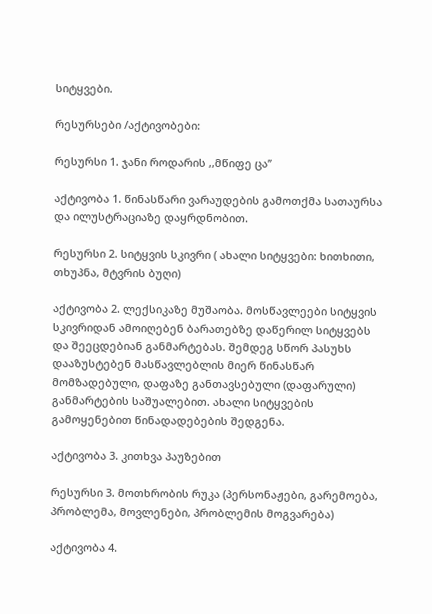სიტყვები.

რესურსები /აქტივობები:

რესურსი 1. ჯანი როდარის ,,მწიფე ცა’’

აქტივობა 1. წინასწარი ვარაუდების გამოთქმა სათაურსა და ილუსტრაციაზე დაყრდნობით.

რესურსი 2. სიტყვის სკივრი ( ახალი სიტყვები: ხითხითი, თხუპნა, მტვრის ბუღი)

აქტივობა 2. ლექსიკაზე მუშაობა. მოსწავლეები სიტყვის სკივრიდან ამოიღებენ ბარათებზე დაწერილ სიტყვებს და შეეცდებიან განმარტებას. შემდეგ სწორ პასუხს დააზუსტებენ მასწავლებლის მიერ წინასწარ მომზადებული, დაფაზე განთავსებული (დაფარული) განმარტების საშუალებით. ახალი სიტყვების გამოყენებით წინადადებების შედგენა.

აქტივობა 3. კითხვა პაუზებით

რესურსი 3. მოთხრობის რუკა (პერსონაჟები, გარემოება, პრობლემა, მოვლენები, პრობლემის მოგვარება)

აქტივობა 4.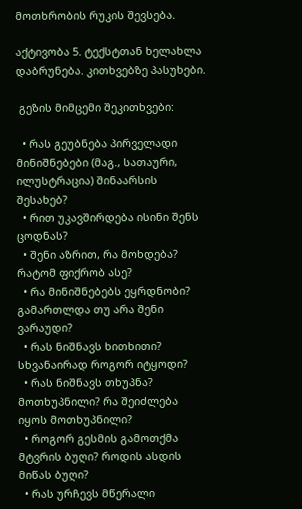მოთხრობის რუკის შევსება.

აქტივობა 5. ტექსტთან ხელახლა დაბრუნება. კითხვებზე პასუხები.

 გეზის მიმცემი შეკითხვები:

  • რას გეუბნება პირველადი მინიშნებები (მაგ., სათაური, ილუსტრაცია) შინაარსის შესახებ?
  • რით უკავშირდება ისინი შენს ცოდნას?
  • შენი აზრით, რა მოხდება? რატომ ფიქრობ ასე?
  • რა მინიშნებებს ეყრდნობი? გამართლდა თუ არა შენი ვარაუდი?
  • რას ნიშნავს ხითხითი? სხვანაირად როგორ იტყოდი?
  • რას ნიშნავს თხუპნა? მოთხუპნილი? რა შეიძლება იყოს მოთხუპნილი?
  • როგორ გესმის გამოთქმა მტვრის ბუღი? როდის ასდის მიწას ბუღი?
  • რას ურჩევს მწერალი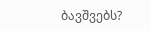ბავშვებს?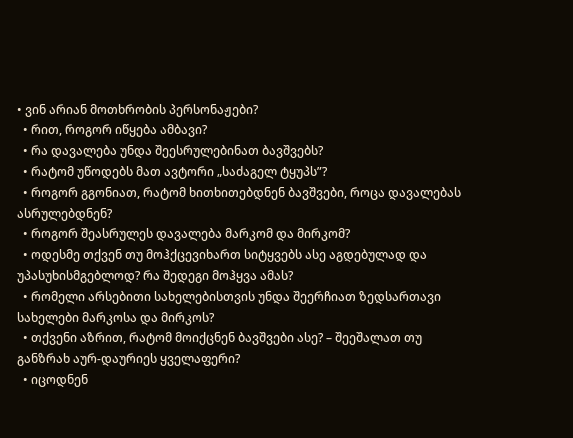• ვინ არიან მოთხრობის პერსონაჟები?
  • რით, როგორ იწყება ამბავი?
  • რა დავალება უნდა შეესრულებინათ ბავშვებს?
  • რატომ უწოდებს მათ ავტორი „საძაგელ ტყუპს”?
  • როგორ გგონიათ, რატომ ხითხითებდნენ ბავშვები, როცა დავალებას ასრულებდნენ?
  • როგორ შეასრულეს დავალება მარკომ და მირკომ?
  • ოდესმე თქვენ თუ მოჰქცევიხართ სიტყვებს ასე აგდებულად და უპასუხისმგებლოდ? რა შედეგი მოჰყვა ამას?
  • რომელი არსებითი სახელებისთვის უნდა შეერჩიათ ზედსართავი სახელები მარკოსა და მირკოს?
  • თქვენი აზრით, რატომ მოიქცნენ ბავშვები ასე? – შეეშალათ თუ განზრახ აურ-დაურიეს ყველაფერი?
  • იცოდნენ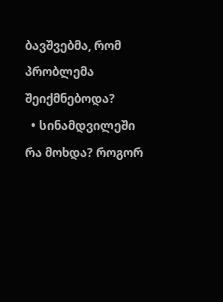ბავშვებმა, რომ პრობლემა შეიქმნებოდა?
  • სინამდვილეში რა მოხდა? როგორ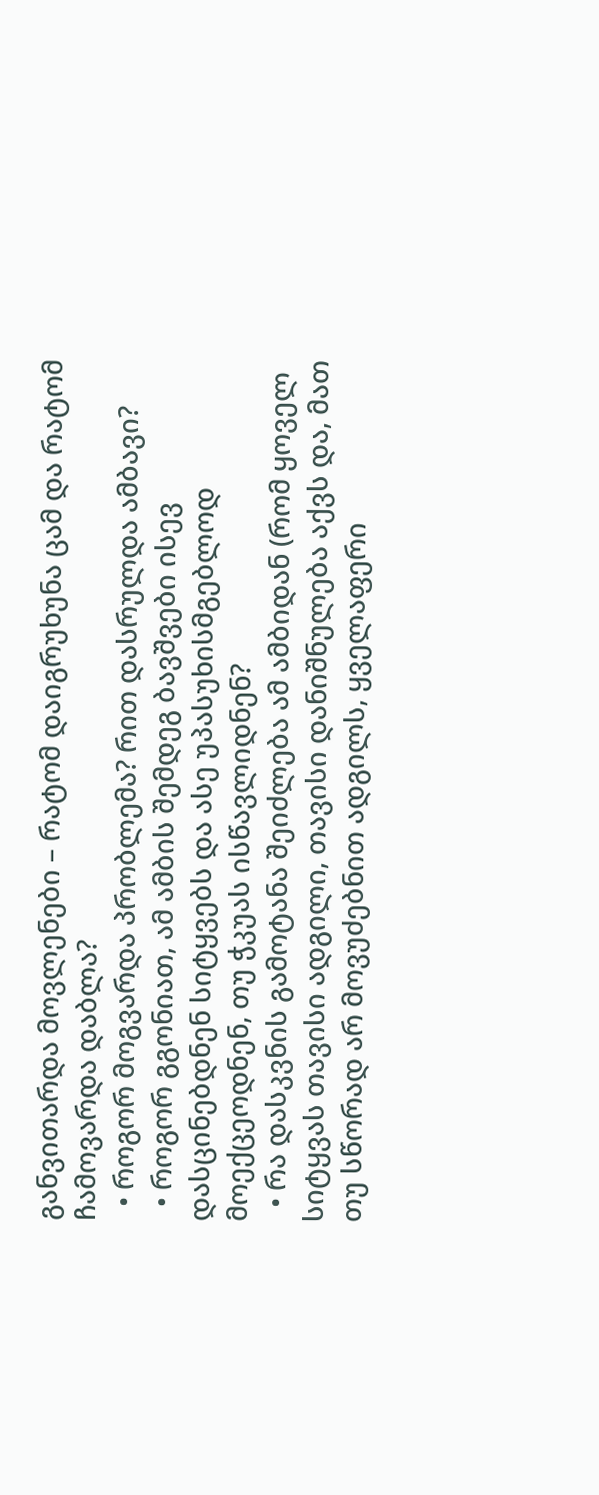განვითარდა მოვლენები – რატომ დაიგრუხუნა ცამ და რატომ ჩამოვარდა დაბლა?
  • როგორ მოგვარდა პრობლემა? რით დასრულდა ამბავი?
  • როგორ გგონიათ, ამ ამბის შემდეგ ბავშვები ისევ დასცინებდნენ სიტყვებს და ასე უპასუხისმგებლოდ მოექცეოდნენ, თუ ჭკუას ისწავლიდნენ?
  • რა დასკვნის გამოტანა შეიძლება ამ ამბიდან (რომ ყოველ სიტყვას თავისი ადგილი, თავისი დანიშნულება აქვს და, მათ თუ სწორად არ მოვუძებნით ადგილს, ყველაფერი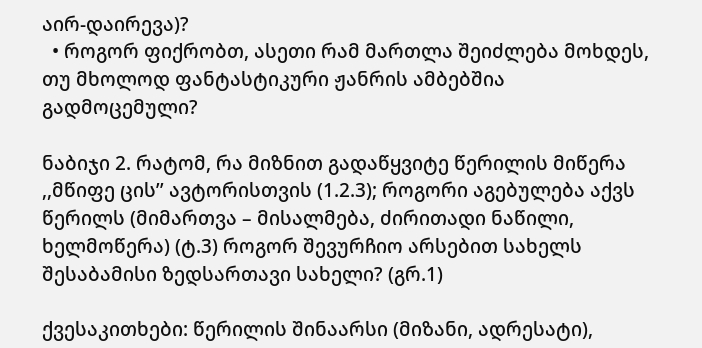აირ-დაირევა)?
  • როგორ ფიქრობთ, ასეთი რამ მართლა შეიძლება მოხდეს, თუ მხოლოდ ფანტასტიკური ჟანრის ამბებშია გადმოცემული?

ნაბიჯი 2. რატომ, რა მიზნით გადაწყვიტე წერილის მიწერა ,,მწიფე ცის’’ ავტორისთვის (1.2.3); როგორი აგებულება აქვს წერილს (მიმართვა – მისალმება, ძირითადი ნაწილი, ხელმოწერა) (ტ.3) როგორ შევურჩიო არსებით სახელს შესაბამისი ზედსართავი სახელი? (გრ.1)

ქვესაკითხები: წერილის შინაარსი (მიზანი, ადრესატი),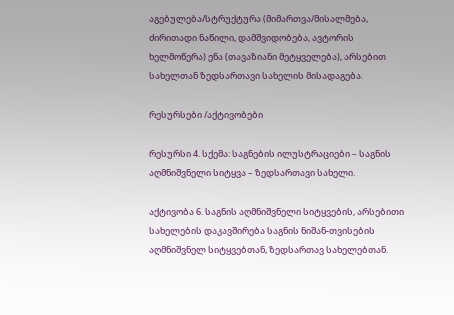აგებულება/სტრუქტურა (მიმართვა/მისალმება, ძირითადი ნაწილი, დამშვიდობება, ავტორის ხელმოწერა) ენა (თავაზიანი მეტყველება), არსებით სახელთან ზედსართავი სახელის მისადაგება.

რესურსები /აქტივობები

რესურსი 4. სქემა: საგნების ილუსტრაციები – საგნის აღმნიშვნელი სიტყვა – ზედსართავი სახელი.

აქტივობა 6. საგნის აღმნიშვნელი სიტყვების, არსებითი სახელების დაკავშირება საგნის ნიშან-თვისების აღმნიშვნელ სიტყვებთან, ზედსართავ სახელებთან.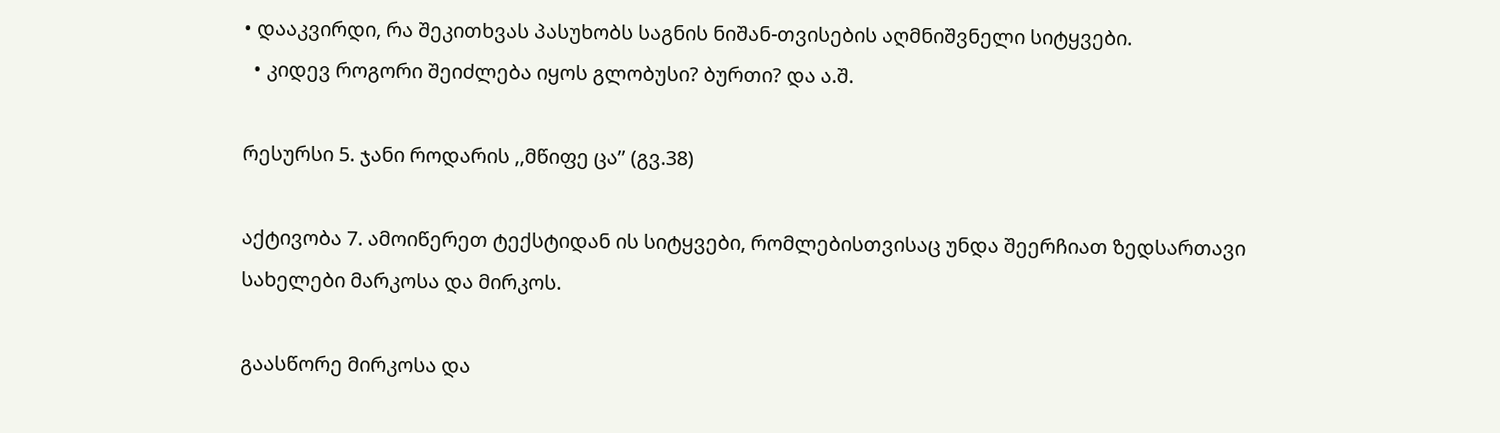• დააკვირდი, რა შეკითხვას პასუხობს საგნის ნიშან-თვისების აღმნიშვნელი სიტყვები.
  • კიდევ როგორი შეიძლება იყოს გლობუსი? ბურთი? და ა.შ.

რესურსი 5. ჯანი როდარის ,,მწიფე ცა’’ (გვ.38)

აქტივობა 7. ამოიწერეთ ტექსტიდან ის სიტყვები, რომლებისთვისაც უნდა შეერჩიათ ზედსართავი სახელები მარკოსა და მირკოს.

გაასწორე მირკოსა და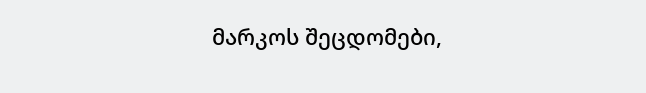მარკოს შეცდომები,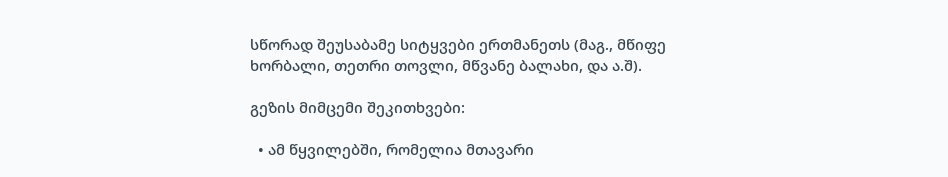სწორად შეუსაბამე სიტყვები ერთმანეთს (მაგ., მწიფე ხორბალი, თეთრი თოვლი, მწვანე ბალახი, და ა.შ).

გეზის მიმცემი შეკითხვები:

  • ამ წყვილებში, რომელია მთავარი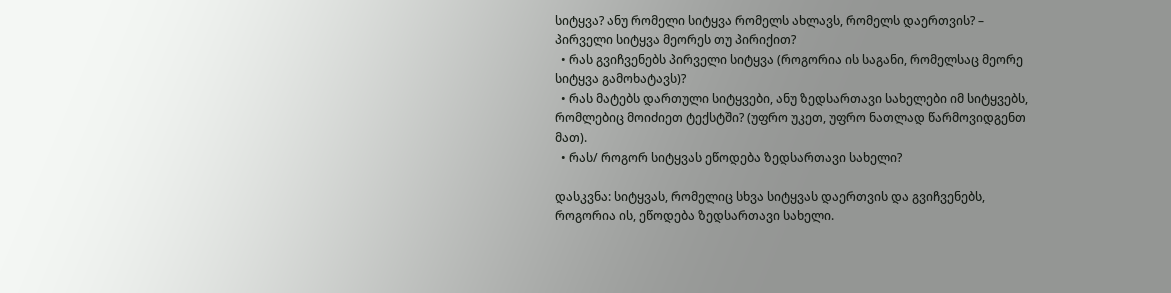სიტყვა? ანუ რომელი სიტყვა რომელს ახლავს, რომელს დაერთვის? – პირველი სიტყვა მეორეს თუ პირიქით?
  • რას გვიჩვენებს პირველი სიტყვა (როგორია ის საგანი, რომელსაც მეორე სიტყვა გამოხატავს)?
  • რას მატებს დართული სიტყვები, ანუ ზედსართავი სახელები იმ სიტყვებს, რომლებიც მოიძიეთ ტექსტში? (უფრო უკეთ, უფრო ნათლად წარმოვიდგენთ მათ).
  • რას/ როგორ სიტყვას ეწოდება ზედსართავი სახელი?

დასკვნა: სიტყვას, რომელიც სხვა სიტყვას დაერთვის და გვიჩვენებს, როგორია ის, ეწოდება ზედსართავი სახელი.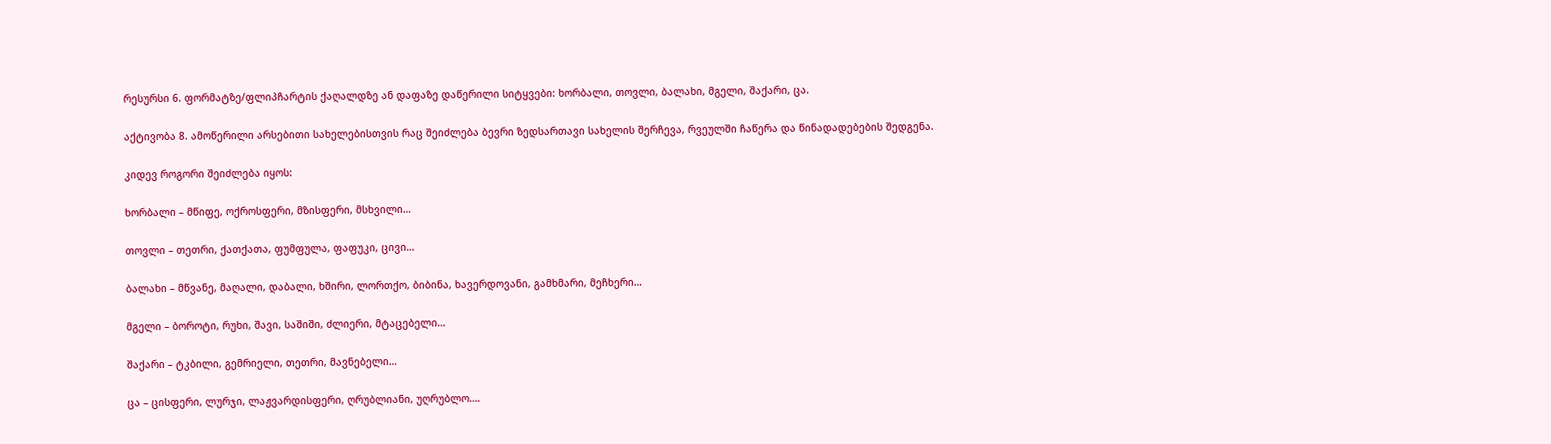რესურსი 6. ფორმატზე/ფლიპჩარტის ქაღალდზე ან დაფაზე დაწერილი სიტყვები: ხორბალი, თოვლი, ბალახი, მგელი, შაქარი, ცა.

აქტივობა 8. ამოწერილი არსებითი სახელებისთვის რაც შეიძლება ბევრი ზედსართავი სახელის შერჩევა, რვეულში ჩაწერა და წინადადებების შედგენა.

კიდევ როგორი შეიძლება იყოს:

ხორბალი – მწიფე, ოქროსფერი, მზისფერი, მსხვილი…

თოვლი – თეთრი, ქათქათა, ფუმფულა, ფაფუკი, ცივი…

ბალახი – მწვანე, მაღალი, დაბალი, ხშირი, ლორთქო, ბიბინა, ხავერდოვანი, გამხმარი, მეჩხერი…

მგელი – ბოროტი, რუხი, შავი, საშიში, ძლიერი, მტაცებელი…

შაქარი – ტკბილი, გემრიელი, თეთრი, მავნებელი…

ცა – ცისფერი, ლურჯი, ლაჟვარდისფერი, ღრუბლიანი, უღრუბლო….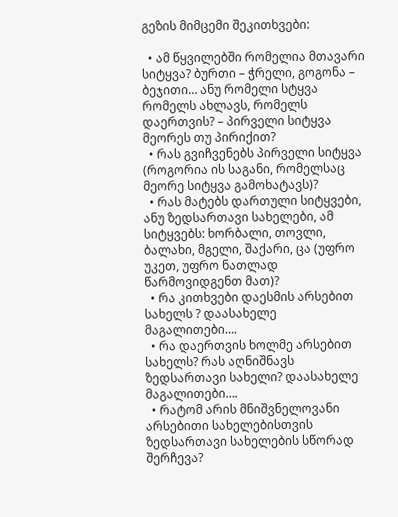გეზის მიმცემი შეკითხვები:

  • ამ წყვილებში რომელია მთავარი სიტყვა? ბურთი – ჭრელი, გოგონა – ბეჯითი… ანუ რომელი სტყვა რომელს ახლავს, რომელს დაერთვის? – პირველი სიტყვა მეორეს თუ პირიქით?
  • რას გვიჩვენებს პირველი სიტყვა (როგორია ის საგანი, რომელსაც მეორე სიტყვა გამოხატავს)?
  • რას მატებს დართული სიტყვები, ანუ ზედსართავი სახელები, ამ სიტყვებს: ხორბალი, თოვლი, ბალახი, მგელი, შაქარი, ცა (უფრო უკეთ, უფრო ნათლად წარმოვიდგენთ მათ)?
  • რა კითხვები დაესმის არსებით სახელს ? დაასახელე მაგალითები….
  • რა დაერთვის ხოლმე არსებით სახელს? რას აღნიშნავს ზედსართავი სახელი? დაასახელე მაგალითები….
  • რატომ არის მნიშვნელოვანი არსებითი სახელებისთვის ზედსართავი სახელების სწორად შერჩევა?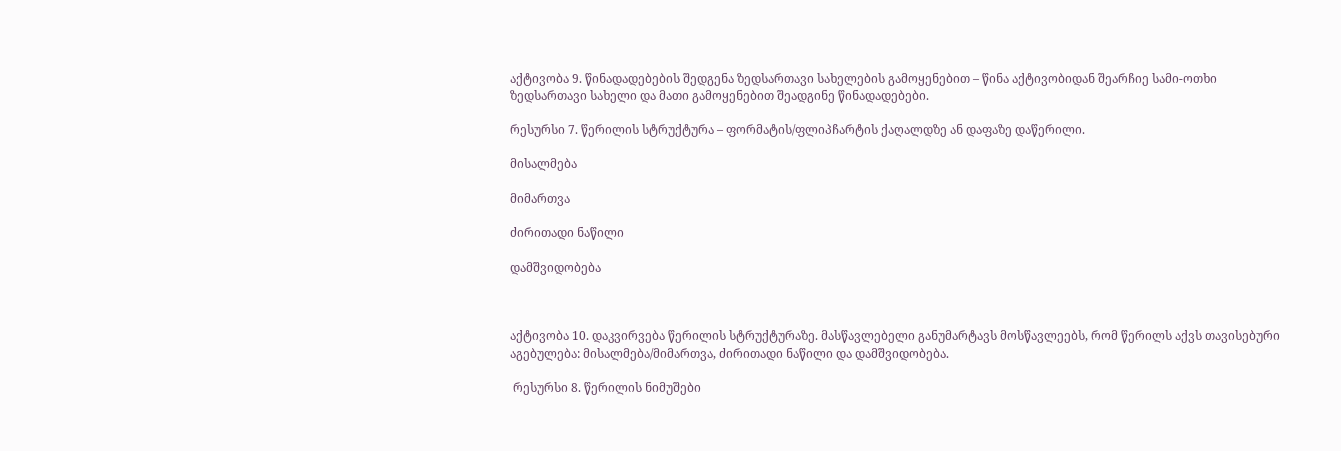აქტივობა 9. წინადადებების შედგენა ზედსართავი სახელების გამოყენებით – წინა აქტივობიდან შეარჩიე სამი-ოთხი ზედსართავი სახელი და მათი გამოყენებით შეადგინე წინადადებები.

რესურსი 7. წერილის სტრუქტურა – ფორმატის/ფლიპჩარტის ქაღალდზე ან დაფაზე დაწერილი.

მისალმება

მიმართვა

ძირითადი ნაწილი

დამშვიდობება



აქტივობა 10. დაკვირვება წერილის სტრუქტურაზე. მასწავლებელი განუმარტავს მოსწავლეებს, რომ წერილს აქვს თავისებური აგებულება: მისალმება/მიმართვა, ძირითადი ნაწილი და დამშვიდობება.

 რესურსი 8. წერილის ნიმუშები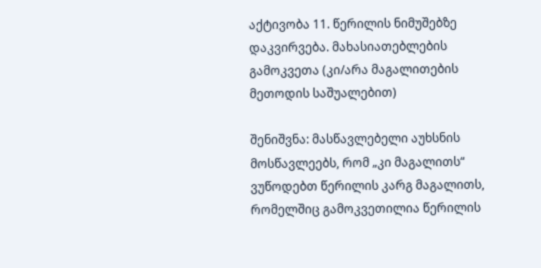აქტივობა 11. წერილის ნიმუშებზე დაკვირვება. მახასიათებლების გამოკვეთა (კი/არა მაგალითების მეთოდის საშუალებით)

შენიშვნა: მასწავლებელი აუხსნის მოსწავლეებს, რომ „კი მაგალითს“ ვუწოდებთ წერილის კარგ მაგალითს, რომელშიც გამოკვეთილია წერილის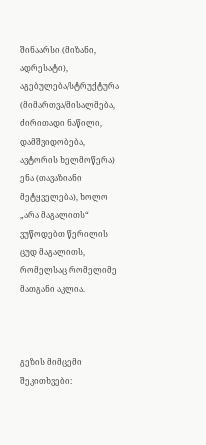შინაარსი (მიზანი, ადრესატი), აგებულება/სტრუქტურა (მიმართვა/მისალმება, ძირითადი ნაწილი, დამშვიდობება, ავტორის ხელმოწერა) ენა (თავაზიანი მეტყველება), ხოლო „არა მაგალითს“ ვუწოდებთ წერილის ცუდ მაგალითს, რომელსაც რომელიმე მათგანი აკლია.



გეზის მიმცემი შეკითხვები: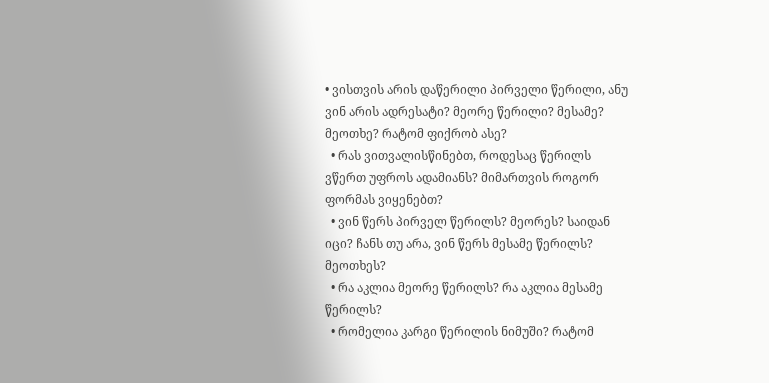• ვისთვის არის დაწერილი პირველი წერილი, ანუ ვინ არის ადრესატი? მეორე წერილი? მესამე? მეოთხე? რატომ ფიქრობ ასე?
  • რას ვითვალისწინებთ, როდესაც წერილს ვწერთ უფროს ადამიანს? მიმართვის როგორ ფორმას ვიყენებთ?
  • ვინ წერს პირველ წერილს? მეორეს? საიდან იცი? ჩანს თუ არა, ვინ წერს მესამე წერილს? მეოთხეს?
  • რა აკლია მეორე წერილს? რა აკლია მესამე წერილს?
  • რომელია კარგი წერილის ნიმუში? რატომ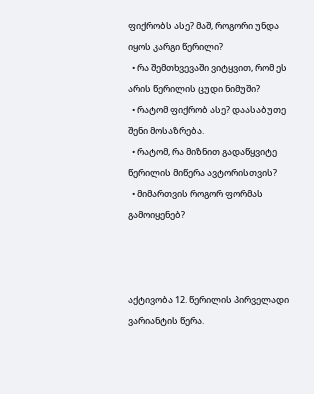ფიქრობს ასე? მაშ, როგორი უნდა იყოს კარგი წერილი?
  • რა შემთხვევაში ვიტყვით, რომ ეს არის წერილის ცუდი ნიმუში?
  • რატომ ფიქრობ ასე? დაასაბუთე შენი მოსაზრება.
  • რატომ, რა მიზნით გადაწყვიტე წერილის მიწერა ავტორისთვის?
  • მიმართვის როგორ ფორმას გამოიყენებ?



აქტივობა 12. წერილის პირველადი ვარიანტის წერა.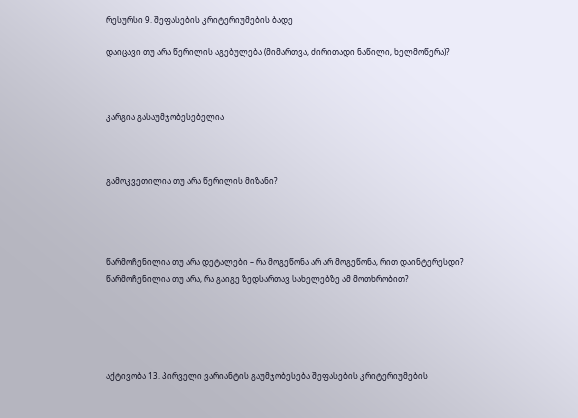რესურსი 9. შეფასების კრიტერიუმების ბადე

დაიცავი თუ არა წერილის აგებულება (მიმართვა, ძირითადი ნაწილი, ხელმოწერა)?



კარგია გასაუმჯობესებელია



გამოკვეთილია თუ არა წერილის მიზანი?




წარმოჩენილია თუ არა დეტალები – რა მოგეწონა არ არ მოგეწონა, რით დაინტერესდი?
წარმოჩენილია თუ არა, რა გაიგე ზედსართავ სახელებზე ამ მოთხრობით?





აქტივობა 13. პირველი ვარიანტის გაუმჯობესება შეფასების კრიტერიუმების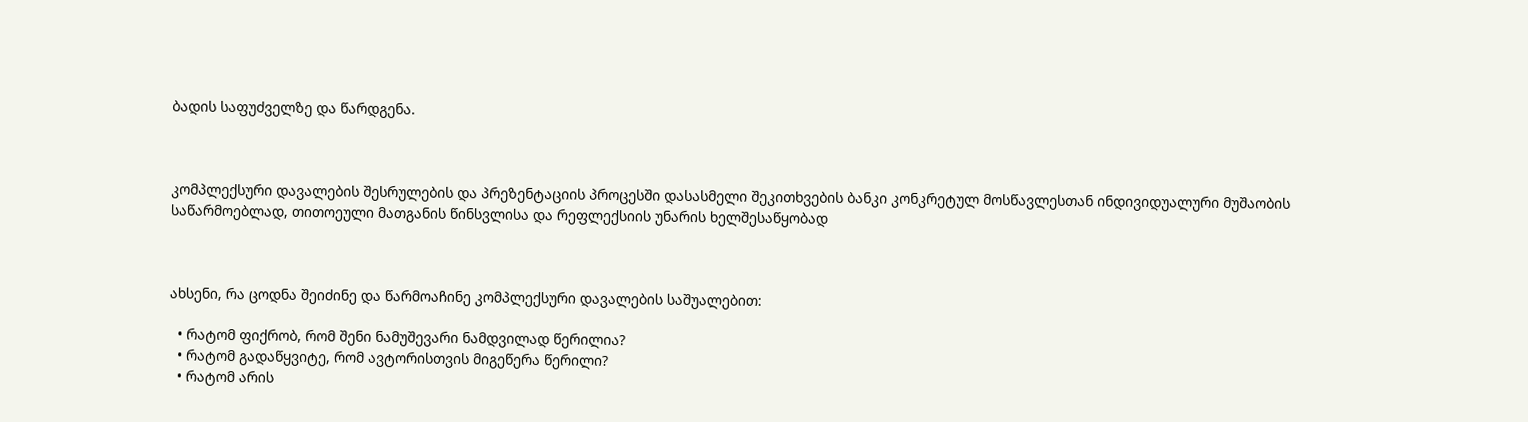ბადის საფუძველზე და წარდგენა.



კომპლექსური დავალების შესრულების და პრეზენტაციის პროცესში დასასმელი შეკითხვების ბანკი კონკრეტულ მოსწავლესთან ინდივიდუალური მუშაობის საწარმოებლად, თითოეული მათგანის წინსვლისა და რეფლექსიის უნარის ხელშესაწყობად



ახსენი, რა ცოდნა შეიძინე და წარმოაჩინე კომპლექსური დავალების საშუალებით:

  • რატომ ფიქრობ, რომ შენი ნამუშევარი ნამდვილად წერილია?
  • რატომ გადაწყვიტე, რომ ავტორისთვის მიგეწერა წერილი?
  • რატომ არის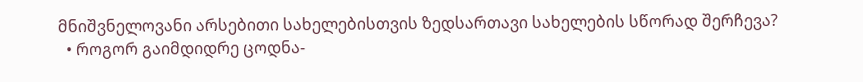მნიშვნელოვანი არსებითი სახელებისთვის ზედსართავი სახელების სწორად შერჩევა?
  • როგორ გაიმდიდრე ცოდნა-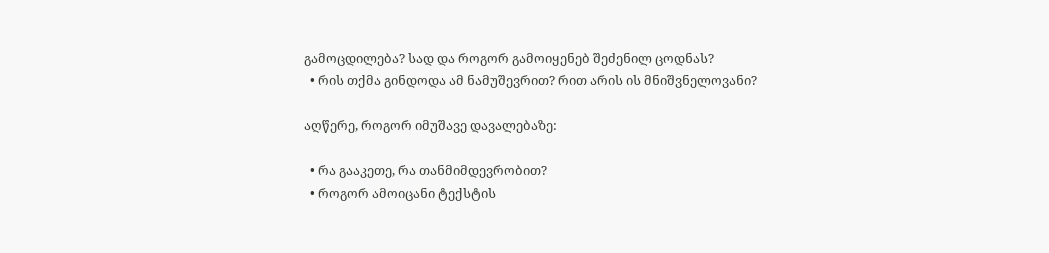გამოცდილება? სად და როგორ გამოიყენებ შეძენილ ცოდნას?
  • რის თქმა გინდოდა ამ ნამუშევრით? რით არის ის მნიშვნელოვანი?

აღწერე, როგორ იმუშავე დავალებაზე:

  • რა გააკეთე, რა თანმიმდევრობით?
  • როგორ ამოიცანი ტექსტის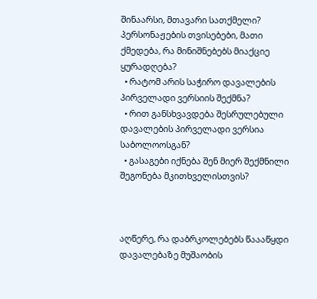შინაარსი, მთავარი სათქმელი? პერსონაჟების თვისებები, მათი ქმედება, რა მინიშნებებს მიაქციე ყურადღება?
  • რატომ არის საჭირო დავალების პირველადი ვერსიის შექმნა?
  • რით განსხვავდება შესრულებული დავალების პირველადი ვერსია საბოლოოსგან?
  • გასაგები იქნება შენ მიერ შექმნილი შეგონება მკითხველისთვის?



აღწერე, რა დაბრკოლებებს წაააწყდი დავალებაზე მუშაობის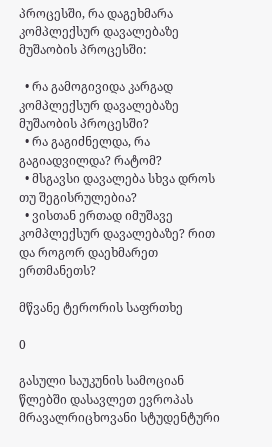პროცესში, რა დაგეხმარა კომპლექსურ დავალებაზე მუშაობის პროცესში:

  • რა გამოგივიდა კარგად კომპლექსურ დავალებაზე მუშაობის პროცესში?
  • რა გაგიძნელდა, რა გაგიადვილდა? რატომ?
  • მსგავსი დავალება სხვა დროს თუ შეგისრულებია?
  • ვისთან ერთად იმუშავე კომპლექსურ დავალებაზე? რით და როგორ დაეხმარეთ ერთმანეთს?

მწვანე ტერორის საფრთხე

0

გასული საუკუნის სამოციან წლებში დასავლეთ ევროპას მრავალრიცხოვანი სტუდენტური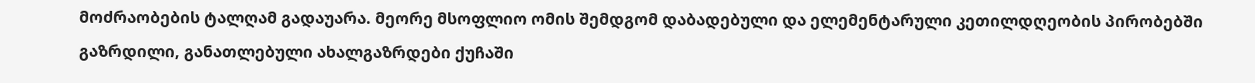მოძრაობების ტალღამ გადაუარა. მეორე მსოფლიო ომის შემდგომ დაბადებული და ელემენტარული კეთილდღეობის პირობებში გაზრდილი, განათლებული ახალგაზრდები ქუჩაში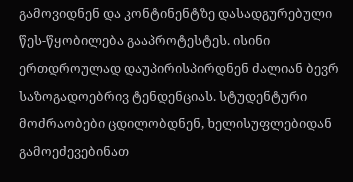გამოვიდნენ და კონტინენტზე დასადგურებული წეს-წყობილება გააპროტესტეს. ისინი ერთდროულად დაუპირისპირდნენ ძალიან ბევრ საზოგადოებრივ ტენდენციას. სტუდენტური მოძრაობები ცდილობდნენ, ხელისუფლებიდან გამოეძევებინათ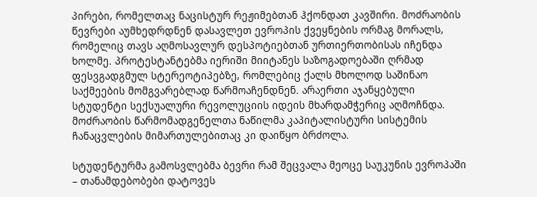პირები, რომელთაც ნაცისტურ რეჟიმებთან ჰქონდათ კავშირი. მოძრაობის წევრები აუმხედრდნენ დასავლეთ ევროპის ქვეყნების ორმაგ მორალს, რომელიც თავს აღმოსავლურ დესპოტიებთან ურთიერთობისას იჩენდა ხოლმე. პროტესტანტებმა იერიში მიიტანეს საზოგადოებაში ღრმად ფესვგადგმულ სტერეოტიპებზე, რომლებიც ქალს მხოლოდ საშინაო საქმეების მომგვარებლად წარმოაჩენდნენ. არაერთი აჯანყებული სტუდენტი სექსუალური რევოლუციის იდეის მხარდამჭერიც აღმოჩნდა. მოძრაობის წარმომადგენელთა ნაწილმა კაპიტალისტური სისტემის ჩანაცვლების მიმართულებითაც კი დაიწყო ბრძოლა.

სტუდენტურმა გამოსვლებმა ბევრი რამ შეცვალა მეოცე საუკუნის ევროპაში – თანამდებობები დატოვეს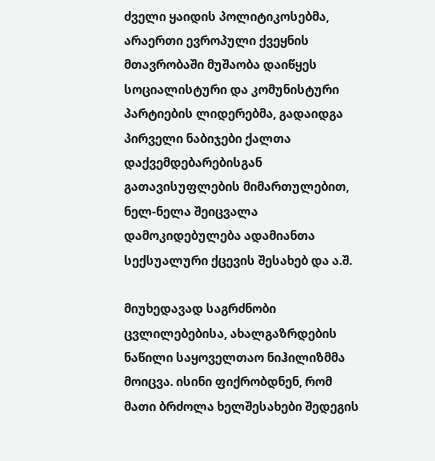ძველი ყაიდის პოლიტიკოსებმა, არაერთი ევროპული ქვეყნის მთავრობაში მუშაობა დაიწყეს სოციალისტური და კომუნისტური პარტიების ლიდერებმა, გადაიდგა პირველი ნაბიჯები ქალთა დაქვემდებარებისგან გათავისუფლების მიმართულებით, ნელ-ნელა შეიცვალა დამოკიდებულება ადამიანთა სექსუალური ქცევის შესახებ და ა.შ.

მიუხედავად საგრძნობი ცვლილებებისა, ახალგაზრდების ნაწილი საყოველთაო ნიჰილიზმმა მოიცვა. ისინი ფიქრობდნენ, რომ მათი ბრძოლა ხელშესახები შედეგის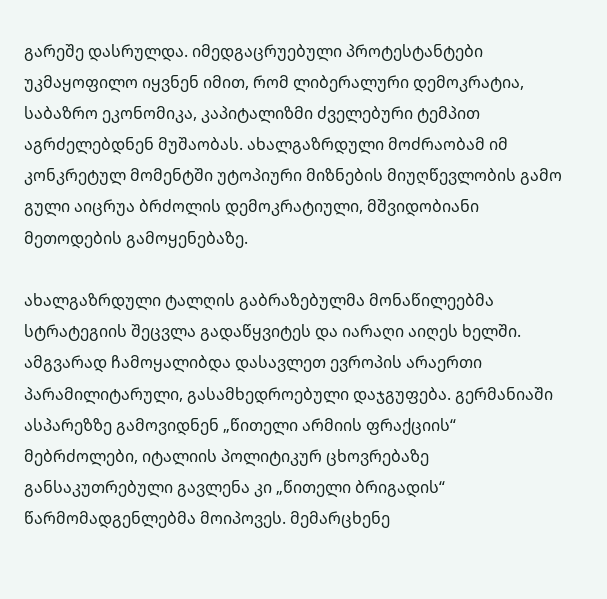გარეშე დასრულდა. იმედგაცრუებული პროტესტანტები უკმაყოფილო იყვნენ იმით, რომ ლიბერალური დემოკრატია, საბაზრო ეკონომიკა, კაპიტალიზმი ძველებური ტემპით აგრძელებდნენ მუშაობას. ახალგაზრდული მოძრაობამ იმ კონკრეტულ მომენტში უტოპიური მიზნების მიუღწევლობის გამო გული აიცრუა ბრძოლის დემოკრატიული, მშვიდობიანი მეთოდების გამოყენებაზე.

ახალგაზრდული ტალღის გაბრაზებულმა მონაწილეებმა სტრატეგიის შეცვლა გადაწყვიტეს და იარაღი აიღეს ხელში. ამგვარად ჩამოყალიბდა დასავლეთ ევროპის არაერთი პარამილიტარული, გასამხედროებული დაჯგუფება. გერმანიაში ასპარეზზე გამოვიდნენ „წითელი არმიის ფრაქციის“ მებრძოლები, იტალიის პოლიტიკურ ცხოვრებაზე განსაკუთრებული გავლენა კი „წითელი ბრიგადის“ წარმომადგენლებმა მოიპოვეს. მემარცხენე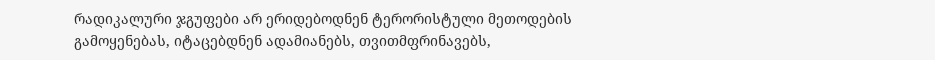რადიკალური ჯგუფები არ ერიდებოდნენ ტერორისტული მეთოდების გამოყენებას, იტაცებდნენ ადამიანებს, თვითმფრინავებს,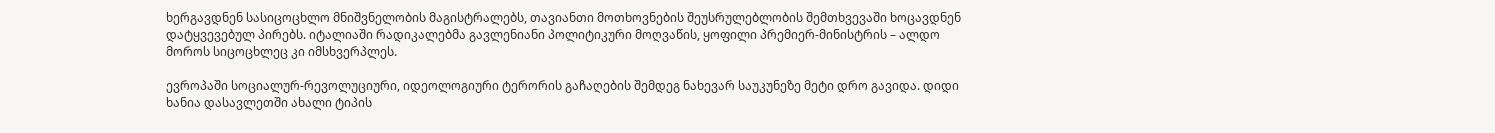ხერგავდნენ სასიცოცხლო მნიშვნელობის მაგისტრალებს, თავიანთი მოთხოვნების შეუსრულებლობის შემთხვევაში ხოცავდნენ დატყვევებულ პირებს. იტალიაში რადიკალებმა გავლენიანი პოლიტიკური მოღვაწის, ყოფილი პრემიერ-მინისტრის – ალდო მოროს სიცოცხლეც კი იმსხვერპლეს.

ევროპაში სოციალურ-რევოლუციური, იდეოლოგიური ტერორის გაჩაღების შემდეგ ნახევარ საუკუნეზე მეტი დრო გავიდა. დიდი ხანია დასავლეთში ახალი ტიპის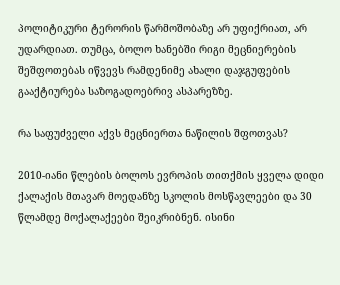პოლიტიკური ტერორის წარმოშობაზე არ უფიქრიათ, არ უდარდიათ. თუმცა, ბოლო ხანებში რიგი მეცნიერების შეშფოთებას იწვევს რამდენიმე ახალი დაჯგუფების გააქტიურება საზოგადოებრივ ასპარეზზე.

რა საფუძველი აქვს მეცნიერთა ნაწილის შფოთვას?

2010-იანი წლების ბოლოს ევროპის თითქმის ყველა დიდი ქალაქის მთავარ მოედანზე სკოლის მოსწავლეები და 30 წლამდე მოქალაქეები შეიკრიბნენ. ისინი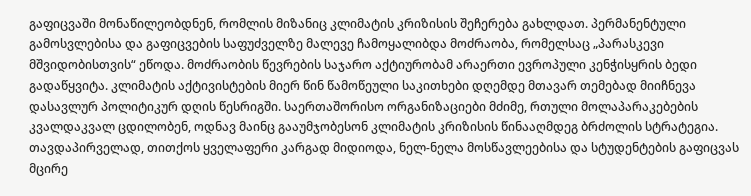გაფიცვაში მონაწილეობდნენ, რომლის მიზანიც კლიმატის კრიზისის შეჩერება გახლდათ. პერმანენტული გამოსვლებისა და გაფიცვების საფუძველზე მალევე ჩამოყალიბდა მოძრაობა, რომელსაც „პარასკევი მშვიდობისთვის“ ეწოდა. მოძრაობის წევრების საჯარო აქტიურობამ არაერთი ევროპული კენჭისყრის ბედი გადაწყვიტა. კლიმატის აქტივისტების მიერ წინ წამოწეული საკითხები დღემდე მთავარ თემებად მიიჩნევა დასავლურ პოლიტიკურ დღის წესრიგში. საერთაშორისო ორგანიზაციები მძიმე, რთული მოლაპარაკებების კვალდაკვალ ცდილობენ, ოდნავ მაინც გააუმჯობესონ კლიმატის კრიზისის წინააღმდეგ ბრძოლის სტრატეგია. თავდაპირველად, თითქოს ყველაფერი კარგად მიდიოდა, ნელ-ნელა მოსწავლეებისა და სტუდენტების გაფიცვას მცირე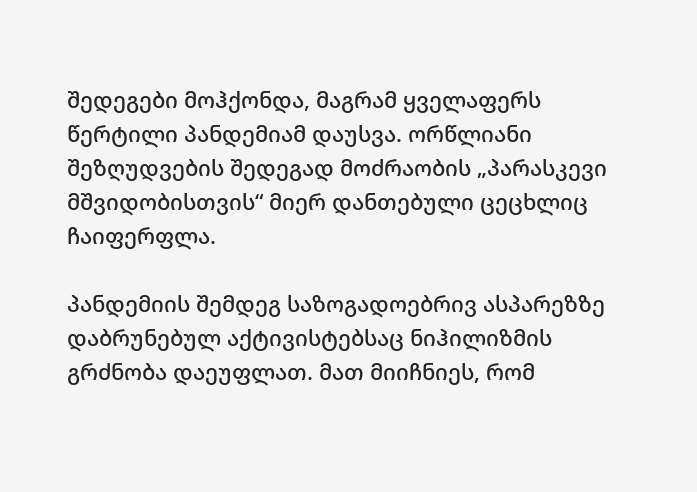შედეგები მოჰქონდა, მაგრამ ყველაფერს წერტილი პანდემიამ დაუსვა. ორწლიანი შეზღუდვების შედეგად მოძრაობის „პარასკევი მშვიდობისთვის“ მიერ დანთებული ცეცხლიც ჩაიფერფლა.

პანდემიის შემდეგ საზოგადოებრივ ასპარეზზე დაბრუნებულ აქტივისტებსაც ნიჰილიზმის გრძნობა დაეუფლათ. მათ მიიჩნიეს, რომ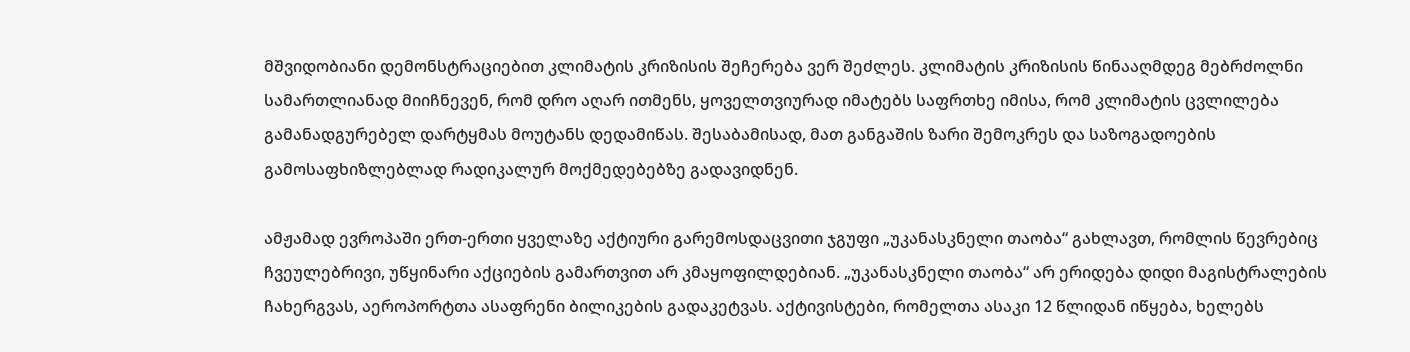მშვიდობიანი დემონსტრაციებით კლიმატის კრიზისის შეჩერება ვერ შეძლეს. კლიმატის კრიზისის წინააღმდეგ მებრძოლნი სამართლიანად მიიჩნევენ, რომ დრო აღარ ითმენს, ყოველთვიურად იმატებს საფრთხე იმისა, რომ კლიმატის ცვლილება გამანადგურებელ დარტყმას მოუტანს დედამიწას. შესაბამისად, მათ განგაშის ზარი შემოკრეს და საზოგადოების გამოსაფხიზლებლად რადიკალურ მოქმედებებზე გადავიდნენ.

ამჟამად ევროპაში ერთ-ერთი ყველაზე აქტიური გარემოსდაცვითი ჯგუფი „უკანასკნელი თაობა“ გახლავთ, რომლის წევრებიც ჩვეულებრივი, უწყინარი აქციების გამართვით არ კმაყოფილდებიან. „უკანასკნელი თაობა“ არ ერიდება დიდი მაგისტრალების ჩახერგვას, აეროპორტთა ასაფრენი ბილიკების გადაკეტვას. აქტივისტები, რომელთა ასაკი 12 წლიდან იწყება, ხელებს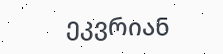ეკვრიან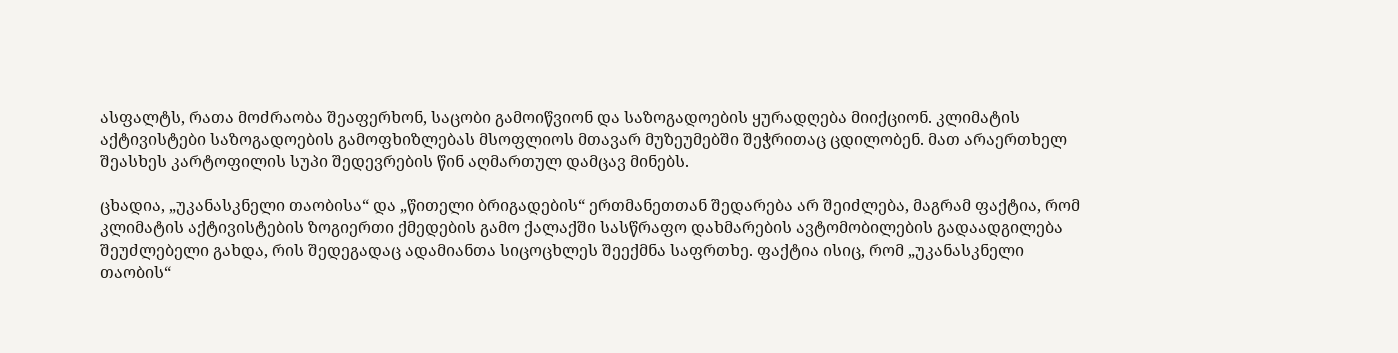ასფალტს, რათა მოძრაობა შეაფერხონ, საცობი გამოიწვიონ და საზოგადოების ყურადღება მიიქციონ. კლიმატის აქტივისტები საზოგადოების გამოფხიზლებას მსოფლიოს მთავარ მუზეუმებში შეჭრითაც ცდილობენ. მათ არაერთხელ შეასხეს კარტოფილის სუპი შედევრების წინ აღმართულ დამცავ მინებს.

ცხადია, „უკანასკნელი თაობისა“ და „წითელი ბრიგადების“ ერთმანეთთან შედარება არ შეიძლება, მაგრამ ფაქტია, რომ კლიმატის აქტივისტების ზოგიერთი ქმედების გამო ქალაქში სასწრაფო დახმარების ავტომობილების გადაადგილება შეუძლებელი გახდა, რის შედეგადაც ადამიანთა სიცოცხლეს შეექმნა საფრთხე. ფაქტია ისიც, რომ „უკანასკნელი თაობის“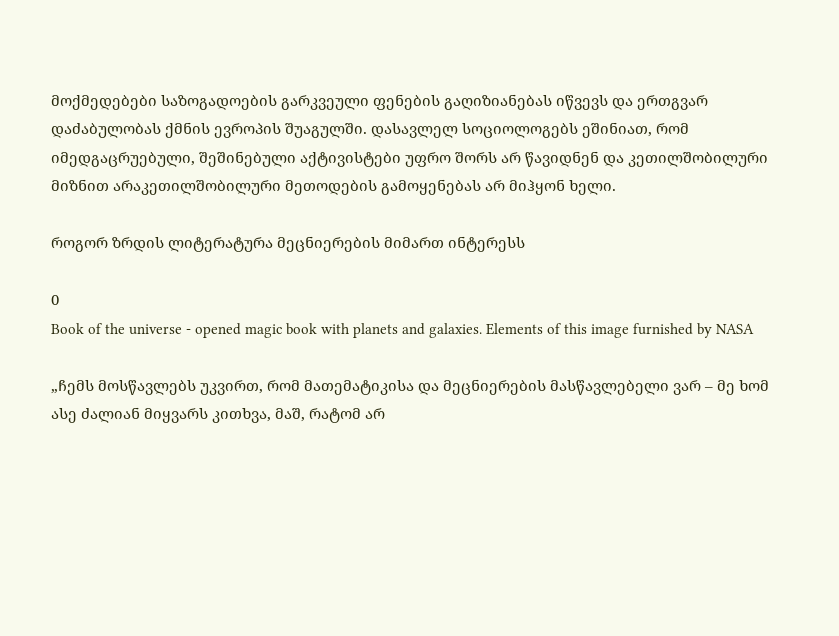მოქმედებები საზოგადოების გარკვეული ფენების გაღიზიანებას იწვევს და ერთგვარ დაძაბულობას ქმნის ევროპის შუაგულში. დასავლელ სოციოლოგებს ეშინიათ, რომ იმედგაცრუებული, შეშინებული აქტივისტები უფრო შორს არ წავიდნენ და კეთილშობილური მიზნით არაკეთილშობილური მეთოდების გამოყენებას არ მიჰყონ ხელი.

როგორ ზრდის ლიტერატურა მეცნიერების მიმართ ინტერესს

0
Book of the universe - opened magic book with planets and galaxies. Elements of this image furnished by NASA

„ჩემს მოსწავლებს უკვირთ, რომ მათემატიკისა და მეცნიერების მასწავლებელი ვარ – მე ხომ ასე ძალიან მიყვარს კითხვა, მაშ, რატომ არ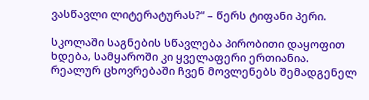ვასწავლი ლიტერატურას?“ – წერს ტიფანი პერი.

სკოლაში საგნების სწავლება პირობითი დაყოფით ხდება, სამყაროში კი ყველაფერი ერთიანია. რეალურ ცხოვრებაში ჩვენ მოვლენებს შემადგენელ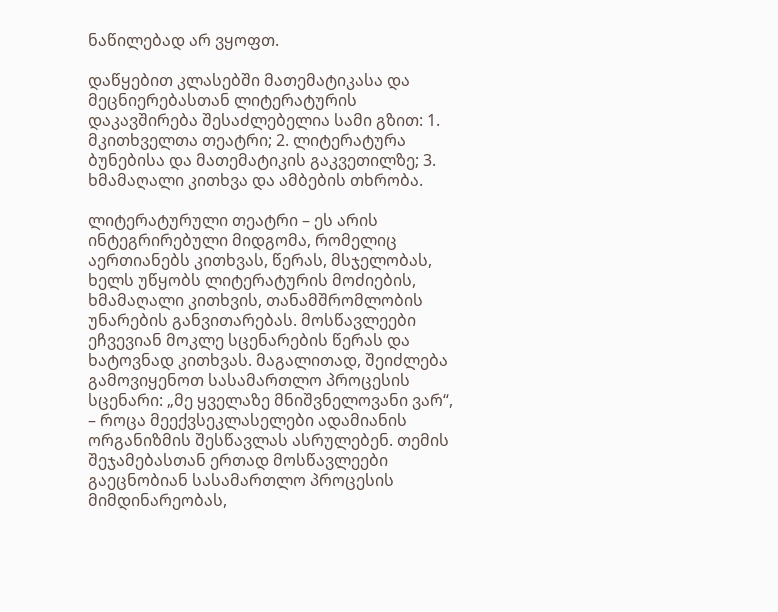ნაწილებად არ ვყოფთ.

დაწყებით კლასებში მათემატიკასა და მეცნიერებასთან ლიტერატურის დაკავშირება შესაძლებელია სამი გზით: 1. მკითხველთა თეატრი; 2. ლიტერატურა ბუნებისა და მათემატიკის გაკვეთილზე; 3. ხმამაღალი კითხვა და ამბების თხრობა.

ლიტერატურული თეატრი – ეს არის ინტეგრირებული მიდგომა, რომელიც აერთიანებს კითხვას, წერას, მსჯელობას, ხელს უწყობს ლიტერატურის მოძიების, ხმამაღალი კითხვის, თანამშრომლობის უნარების განვითარებას. მოსწავლეები ეჩვევიან მოკლე სცენარების წერას და ხატოვნად კითხვას. მაგალითად, შეიძლება გამოვიყენოთ სასამართლო პროცესის სცენარი: „მე ყველაზე მნიშვნელოვანი ვარ“, – როცა მეექვსეკლასელები ადამიანის ორგანიზმის შესწავლას ასრულებენ. თემის შეჯამებასთან ერთად მოსწავლეები გაეცნობიან სასამართლო პროცესის მიმდინარეობას,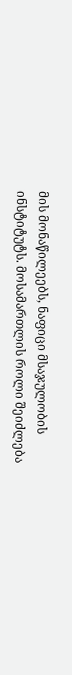მის მონაწილეებს, ნაფიცი მსაჯულობის ინსტიტუტს. მოსამართლის როლი შეიძლება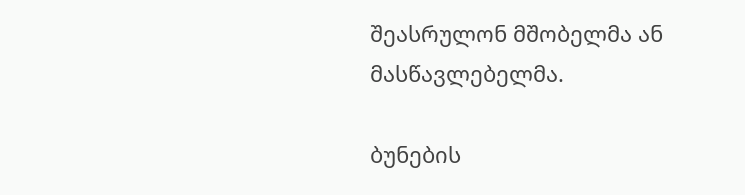შეასრულონ მშობელმა ან მასწავლებელმა.

ბუნების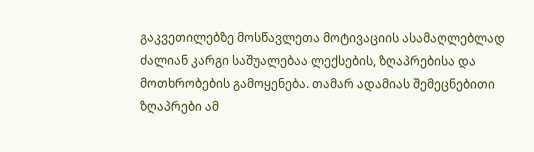გაკვეთილებზე მოსწავლეთა მოტივაციის ასამაღლებლად ძალიან კარგი საშუალებაა ლექსების, ზღაპრებისა და მოთხრობების გამოყენება. თამარ ადამიას შემეცნებითი ზღაპრები ამ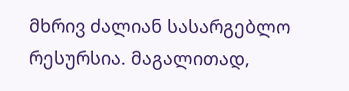მხრივ ძალიან სასარგებლო რესურსია. მაგალითად,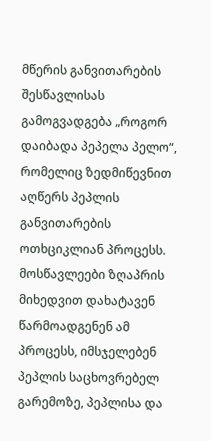მწერის განვითარების შესწავლისას გამოგვადგება „როგორ დაიბადა პეპელა პელო“, რომელიც ზედმიწევნით აღწერს პეპლის განვითარების ოთხციკლიან პროცესს. მოსწავლეები ზღაპრის მიხედვით დახატავენ წარმოადგენენ ამ პროცესს, იმსჯელებენ პეპლის საცხოვრებელ გარემოზე, პეპლისა და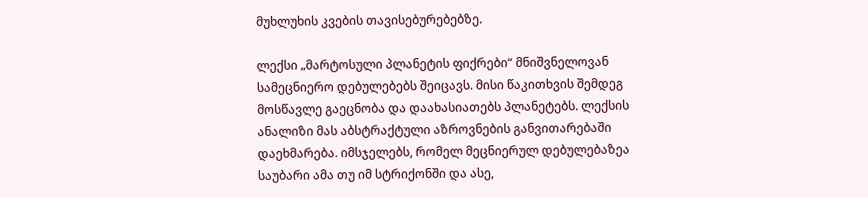მუხლუხის კვების თავისებურებებზე.

ლექსი „მარტოსული პლანეტის ფიქრები“ მნიშვნელოვან სამეცნიერო დებულებებს შეიცავს. მისი წაკითხვის შემდეგ მოსწავლე გაეცნობა და დაახასიათებს პლანეტებს. ლექსის ანალიზი მას აბსტრაქტული აზროვნების განვითარებაში დაეხმარება. იმსჯელებს, რომელ მეცნიერულ დებულებაზეა საუბარი ამა თუ იმ სტრიქონში და ასე,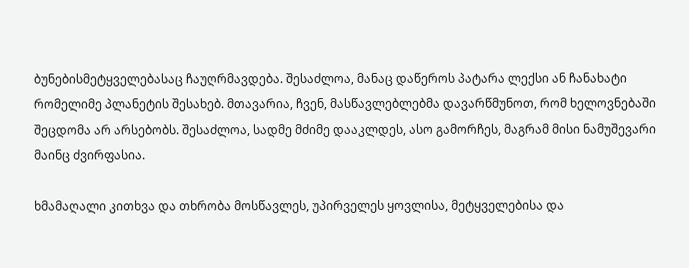ბუნებისმეტყველებასაც ჩაუღრმავდება. შესაძლოა, მანაც დაწეროს პატარა ლექსი ან ჩანახატი რომელიმე პლანეტის შესახებ. მთავარია, ჩვენ, მასწავლებლებმა დავარწმუნოთ, რომ ხელოვნებაში შეცდომა არ არსებობს. შესაძლოა, სადმე მძიმე დააკლდეს, ასო გამორჩეს, მაგრამ მისი ნამუშევარი მაინც ძვირფასია.

ხმამაღალი კითხვა და თხრობა მოსწავლეს, უპირველეს ყოვლისა, მეტყველებისა და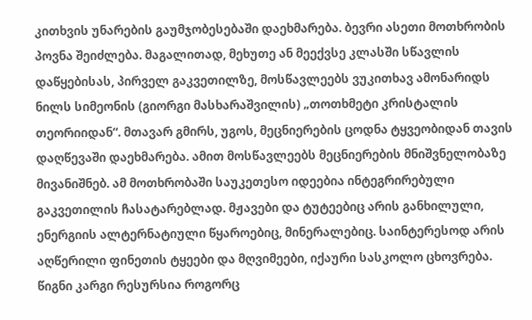კითხვის უნარების გაუმჯობესებაში დაეხმარება. ბევრი ასეთი მოთხრობის პოვნა შეიძლება. მაგალითად, მეხუთე ან მეექვსე კლასში სწავლის დაწყებისას, პირველ გაკვეთილზე, მოსწავლეებს ვუკითხავ ამონარიდს ნილს სიმეონის (გიორგი მასხარაშვილის) „თოთხმეტი კრისტალის თეორიიდან“. მთავარ გმირს, უგოს, მეცნიერების ცოდნა ტყვეობიდან თავის დაღწევაში დაეხმარება. ამით მოსწავლეებს მეცნიერების მნიშვნელობაზე მივანიშნებ. ამ მოთხრობაში საუკეთესო იდეებია ინტეგრირებული გაკვეთილის ჩასატარებლად. მჟავები და ტუტეებიც არის განხილული, ენერგიის ალტერნატიული წყაროებიც, მინერალებიც. საინტერესოდ არის აღწერილი ფინეთის ტყეები და მღვიმეები, იქაური სასკოლო ცხოვრება. წიგნი კარგი რესურსია როგორც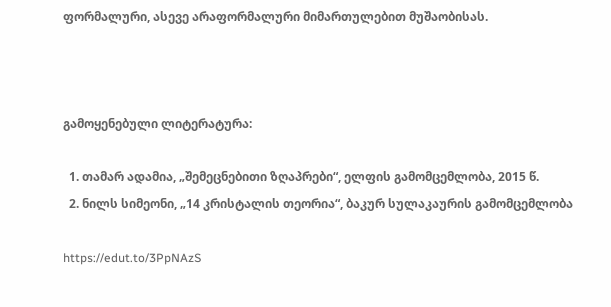ფორმალური, ასევე არაფორმალური მიმართულებით მუშაობისას.



გამოყენებული ლიტერატურა:

  1. თამარ ადამია, „შემეცნებითი ზღაპრები“, ელფის გამომცემლობა, 2015 წ.
  2. ნილს სიმეონი, „14 კრისტალის თეორია“, ბაკურ სულაკაურის გამომცემლობა

https://edut.to/3PpNAzS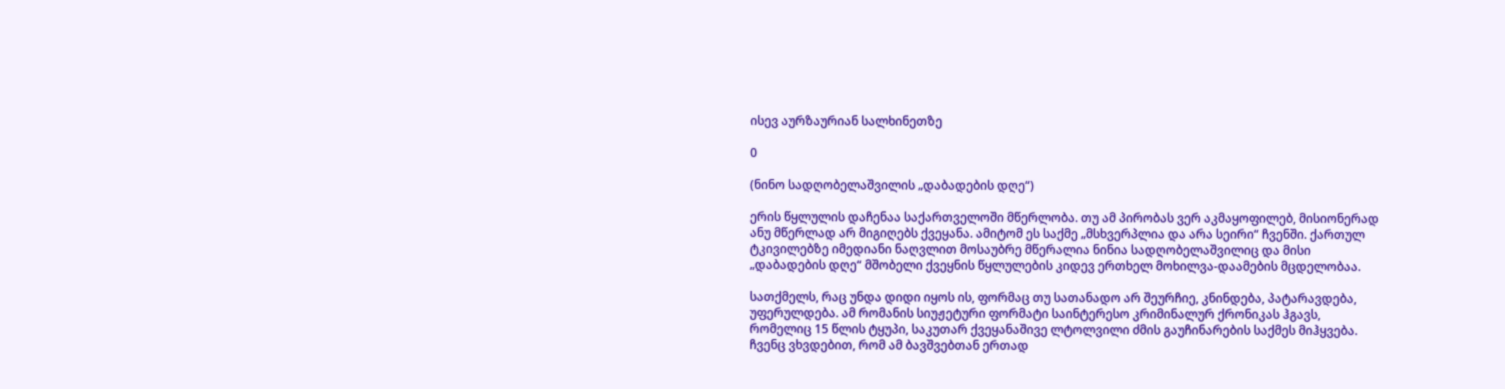ისევ აურზაურიან სალხინეთზე

0

(ნინო სადღობელაშვილის „დაბადების დღე“)

ერის წყლულის დაჩენაა საქართველოში მწერლობა. თუ ამ პირობას ვერ აკმაყოფილებ, მისიონერად ანუ მწერლად არ მიგიღებს ქვეყანა. ამიტომ ეს საქმე „მსხვერპლია და არა სეირი“ ჩვენში. ქართულ ტკივილებზე იმედიანი ნაღვლით მოსაუბრე მწერალია ნინია სადღობელაშვილიც და მისი „დაბადების დღე“ მშობელი ქვეყნის წყლულების კიდევ ერთხელ მოხილვა-დაამების მცდელობაა.

სათქმელს, რაც უნდა დიდი იყოს ის, ფორმაც თუ სათანადო არ შეურჩიე, კნინდება, პატარავდება, უფერულდება. ამ რომანის სიუჟეტური ფორმატი საინტერესო კრიმინალურ ქრონიკას ჰგავს, რომელიც 15 წლის ტყუპი, საკუთარ ქვეყანაშივე ლტოლვილი ძმის გაუჩინარების საქმეს მიჰყვება. ჩვენც ვხვდებით, რომ ამ ბავშვებთან ერთად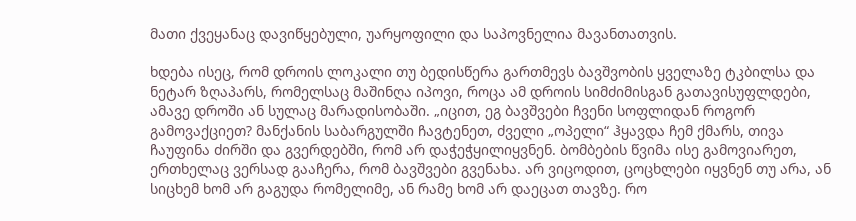მათი ქვეყანაც დავიწყებული, უარყოფილი და საპოვნელია მავანთათვის.

ხდება ისეც, რომ დროის ლოკალი თუ ბედისწერა გართმევს ბავშვობის ყველაზე ტკბილსა და ნეტარ ზღაპარს, რომელსაც მაშინღა იპოვი, როცა ამ დროის სიმძიმისგან გათავისუფლდები, ამავე დროში ან სულაც მარადისობაში. „იცით, ეგ ბავშვები ჩვენი სოფლიდან როგორ გამოვაქციეთ? მანქანის საბარგულში ჩავტენეთ, ძველი „ოპელი“ ჰყავდა ჩემ ქმარს, თივა ჩაუფინა ძირში და გვერდებში, რომ არ დაჭეჭყილიყვნენ. ბომბების წვიმა ისე გამოვიარეთ, ერთხელაც ვერსად გააჩერა, რომ ბავშვები გვენახა. არ ვიცოდით, ცოცხლები იყვნენ თუ არა, ან სიცხემ ხომ არ გაგუდა რომელიმე, ან რამე ხომ არ დაეცათ თავზე. რო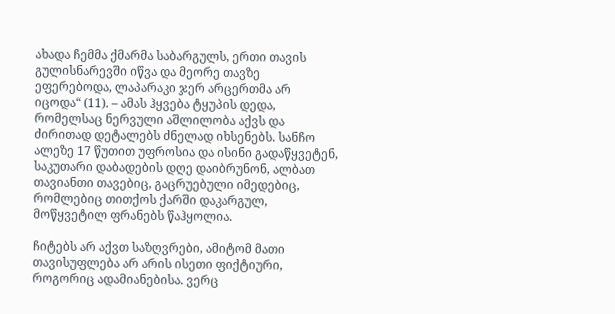ახადა ჩემმა ქმარმა საბარგულს, ერთი თავის გულისნარევში იწვა და მეორე თავზე ეფერებოდა, ლაპარაკი ჯერ არცერთმა არ იცოდა“ (11). – ამას ჰყვება ტყუპის დედა, რომელსაც ნერვული აშლილობა აქვს და ძირითად დეტალებს ძნელად იხსენებს. სანჩო ალეზე 17 წუთით უფროსია და ისინი გადაწყვეტენ, საკუთარი დაბადების დღე დაიბრუნონ, ალბათ თავიანთი თავებიც, გაცრუებული იმედებიც, რომლებიც თითქოს ქარში დაკარგულ, მოწყვეტილ ფრანებს წაჰყოლია.

ჩიტებს არ აქვთ საზღვრები, ამიტომ მათი თავისუფლება არ არის ისეთი ფიქტიური, როგორიც ადამიანებისა. ვერც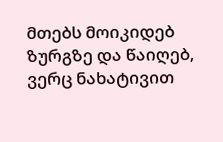მთებს მოიკიდებ ზურგზე და წაიღებ, ვერც ნახატივით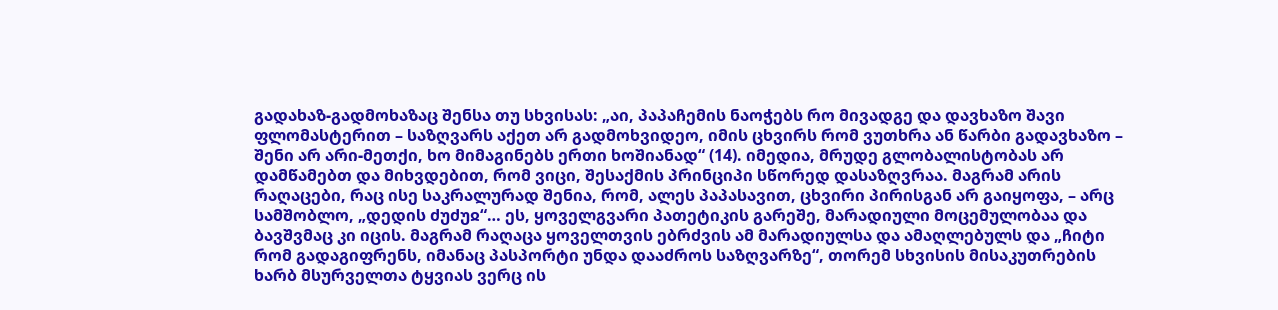გადახაზ-გადმოხაზაც შენსა თუ სხვისას: „აი, პაპაჩემის ნაოჭებს რო მივადგე და დავხაზო შავი ფლომასტერით – საზღვარს აქეთ არ გადმოხვიდეო, იმის ცხვირს რომ ვუთხრა ან წარბი გადავხაზო – შენი არ არი-მეთქი, ხო მიმაგინებს ერთი ხოშიანად“ (14). იმედია, მრუდე გლობალისტობას არ დამწამებთ და მიხვდებით, რომ ვიცი, შესაქმის პრინციპი სწორედ დასაზღვრაა. მაგრამ არის რაღაცები, რაც ისე საკრალურად შენია, რომ, ალეს პაპასავით, ცხვირი პირისგან არ გაიყოფა, – არც სამშობლო, „დედის ძუძუჲ“… ეს, ყოველგვარი პათეტიკის გარეშე, მარადიული მოცემულობაა და ბავშვმაც კი იცის. მაგრამ რაღაცა ყოველთვის ებრძვის ამ მარადიულსა და ამაღლებულს და „ჩიტი რომ გადაგიფრენს, იმანაც პასპორტი უნდა დააძროს საზღვარზე“, თორემ სხვისის მისაკუთრების ხარბ მსურველთა ტყვიას ვერც ის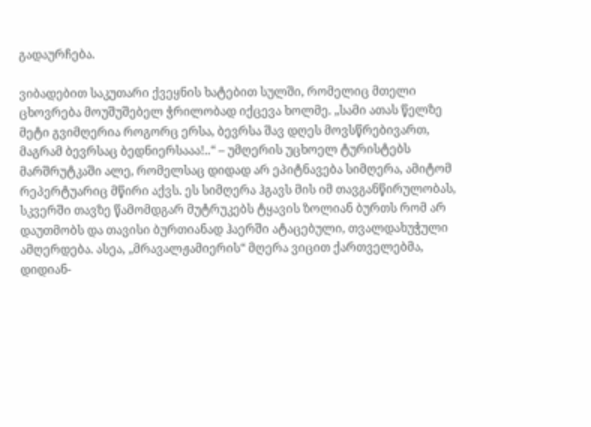გადაურჩება.

ვიბადებით საკუთარი ქვეყნის ხატებით სულში, რომელიც მთელი ცხოვრება მოუშუშებელ ჭრილობად იქცევა ხოლმე. „სამი ათას წელზე მეტი გვიმღერია როგორც ერსა, ბევრსა შავ დღეს მოვსწრებივართ, მაგრამ ბევრსაც ბედნიერსააა!..“ – უმღერის უცხოელ ტურისტებს მარშრუტკაში ალე, რომელსაც დიდად არ ეპიტნავება სიმღერა, ამიტომ რეპერტუარიც მწირი აქვს. ეს სიმღერა ჰგავს მის იმ თავგანწირულობას, სკვერში თავზე წამომდგარ მუტრუკებს ტყავის ზოლიან ბურთს რომ არ დაუთმობს და თავისი ბურთიანად ჰაერში ატაცებული, თვალდახუჭული ამღერდება. ასეა, „მრავალჟამიერის“ მღერა ვიცით ქართველებმა, დიდიან-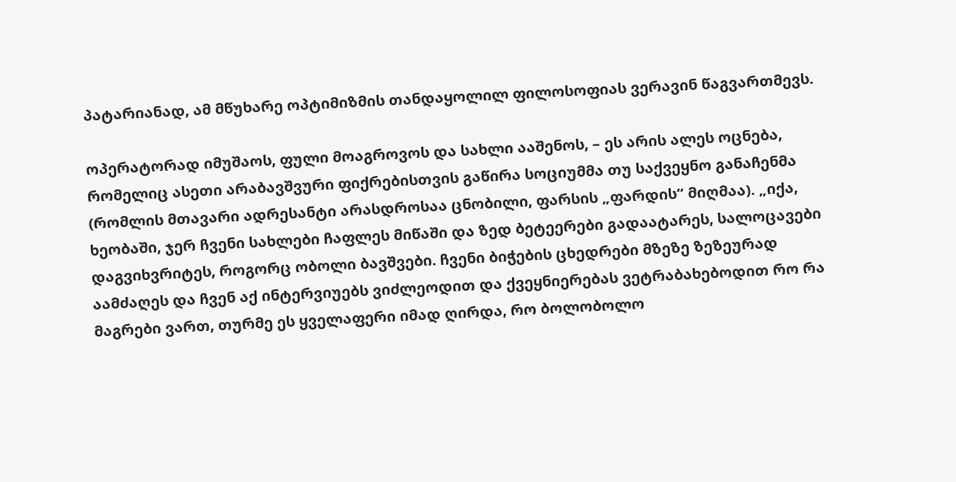პატარიანად, ამ მწუხარე ოპტიმიზმის თანდაყოლილ ფილოსოფიას ვერავინ წაგვართმევს.

ოპერატორად იმუშაოს, ფული მოაგროვოს და სახლი ააშენოს, – ეს არის ალეს ოცნება, რომელიც ასეთი არაბავშვური ფიქრებისთვის გაწირა სოციუმმა თუ საქვეყნო განაჩენმა (რომლის მთავარი ადრესანტი არასდროსაა ცნობილი, ფარსის „ფარდის“ მიღმაა). „იქა, ხეობაში, ჯერ ჩვენი სახლები ჩაფლეს მიწაში და ზედ ბეტეერები გადაატარეს, სალოცავები დაგვიხვრიტეს, როგორც ობოლი ბავშვები. ჩვენი ბიჭების ცხედრები მზეზე ზეზეურად აამძაღეს და ჩვენ აქ ინტერვიუებს ვიძლეოდით და ქვეყნიერებას ვეტრაბახებოდით რო რა მაგრები ვართ, თურმე ეს ყველაფერი იმად ღირდა, რო ბოლობოლო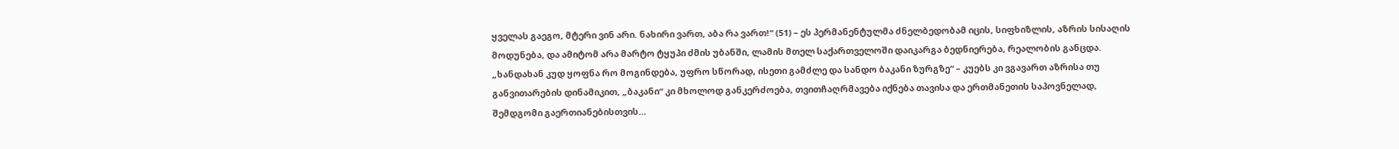ყველას გაეგო, მტერი ვინ არი. ნახირი ვართ, აბა რა ვართ!“ (51) – ეს პერმანენტულმა ძნელბედობამ იცის, სიფხიზლის, აზრის სისაღის მოდუნება, და ამიტომ არა მარტო ტყუპი ძმის უბანში, ლამის მთელ საქართველოში დაიკარგა ბედნიერება, რეალობის განცდა. „ხანდახან კუდ ყოფნა რო მოგინდება, უფრო სწორად, ისეთი გამძლე და სანდო ბაკანი ზურგზე“ – კუებს კი ვგავართ აზრისა თუ განვითარების დინამიკით, „ბაკანი“ კი მხოლოდ განკერძოება, თვითჩაღრმავება იქნება თავისა და ერთმანეთის საპოვნელად, შემდგომი გაერთიანებისთვის…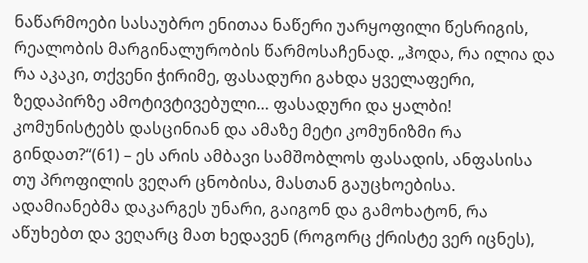ნაწარმოები სასაუბრო ენითაა ნაწერი უარყოფილი წესრიგის, რეალობის მარგინალურობის წარმოსაჩენად. „ჰოდა, რა ილია და რა აკაკი, თქვენი ჭირიმე, ფასადური გახდა ყველაფერი, ზედაპირზე ამოტივტივებული… ფასადური და ყალბი! კომუნისტებს დასცინიან და ამაზე მეტი კომუნიზმი რა გინდათ?“(61) – ეს არის ამბავი სამშობლოს ფასადის, ანფასისა თუ პროფილის ვეღარ ცნობისა, მასთან გაუცხოებისა. ადამიანებმა დაკარგეს უნარი, გაიგონ და გამოხატონ, რა აწუხებთ და ვეღარც მათ ხედავენ (როგორც ქრისტე ვერ იცნეს),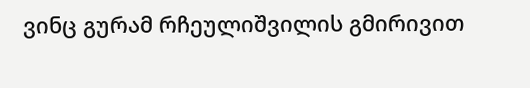ვინც გურამ რჩეულიშვილის გმირივით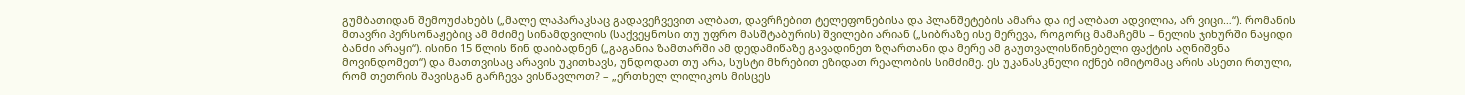გუმბათიდან შემოუძახებს („მალე ლაპარაკსაც გადავეჩვევით ალბათ, დავრჩებით ტელეფონებისა და პლანშეტების ამარა და იქ ალბათ ადვილია, არ ვიცი…“). რომანის მთავრი პერსონაჟებიც ამ მძიმე სინამდვილის (საქვეყნოსი თუ უფრო მასშტაბურის) შვილები არიან („სიბრაზე ისე მერევა, როგორც მამაჩემს – ნელის ჯიხურში ნაყიდი ბანძი არაყი“). ისინი 15 წლის წინ დაიბადნენ („გაგანია ზამთარში ამ დედამიწაზე გავადინეთ ზღართანი და მერე ამ გაუთვალისწინებელი ფაქტის აღნიშვნა მოვინდომეთ“) და მათთვისაც არავის უკითხავს, უნდოდათ თუ არა, სუსტი მხრებით ეზიდათ რეალობის სიმძიმე. ეს უკანასკნელი იქნებ იმიტომაც არის ასეთი რთული, რომ თეთრის შავისგან გარჩევა ვისწავლოთ? – „ერთხელ ლილიკოს მისცეს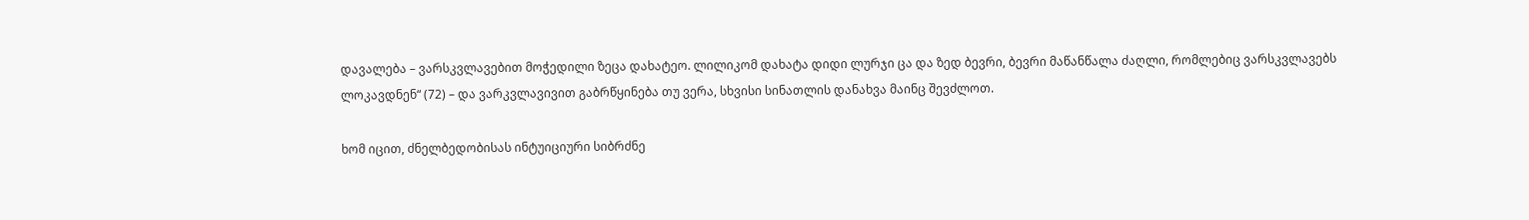დავალება – ვარსკვლავებით მოჭედილი ზეცა დახატეო. ლილიკომ დახატა დიდი ლურჯი ცა და ზედ ბევრი, ბევრი მაწანწალა ძაღლი, რომლებიც ვარსკვლავებს ლოკავდნენ“ (72) – და ვარკვლავივით გაბრწყინება თუ ვერა, სხვისი სინათლის დანახვა მაინც შევძლოთ.

ხომ იცით, ძნელბედობისას ინტუიციური სიბრძნე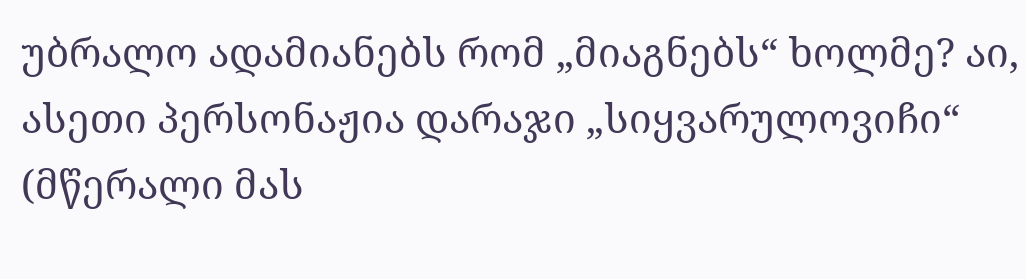უბრალო ადამიანებს რომ „მიაგნებს“ ხოლმე? აი, ასეთი პერსონაჟია დარაჯი „სიყვარულოვიჩი“ (მწერალი მას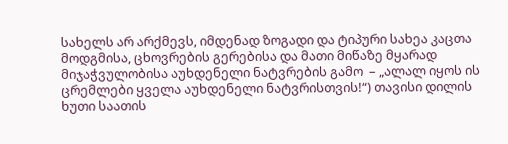სახელს არ არქმევს, იმდენად ზოგადი და ტიპური სახეა კაცთა მოდგმისა, ცხოვრების გერებისა და მათი მიწაზე მყარად მიჯაჭვულობისა აუხდენელი ნატვრების გამო  – „ალალ იყოს ის ცრემლები ყველა აუხდენელი ნატვრისთვის!“) თავისი დილის ხუთი საათის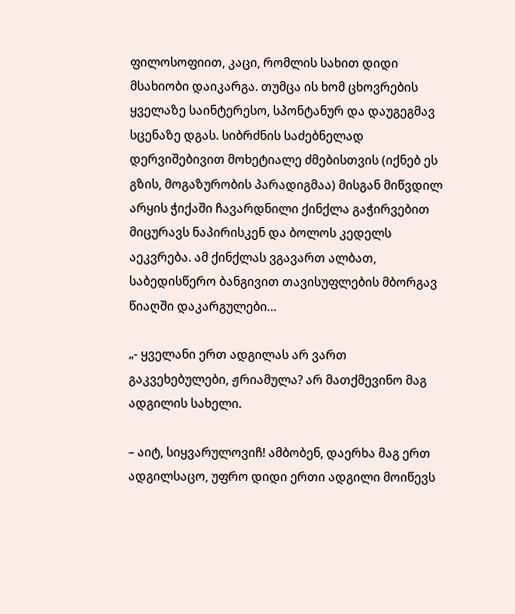ფილოსოფიით, კაცი, რომლის სახით დიდი მსახიობი დაიკარგა. თუმცა ის ხომ ცხოვრების ყველაზე საინტერესო, სპონტანურ და დაუგეგმავ სცენაზე დგას. სიბრძნის საძებნელად დერვიშებივით მოხეტიალე ძმებისთვის (იქნებ ეს გზის, მოგაზურობის პარადიგმაა) მისგან მიწვდილ არყის ჭიქაში ჩავარდნილი ქინქლა გაჭირვებით მიცურავს ნაპირისკენ და ბოლოს კედელს აეკვრება. ამ ქინქლას ვგავართ ალბათ, საბედისწერო ბანგივით თავისუფლების მბორგავ წიაღში დაკარგულები…

„- ყველანი ერთ ადგილას არ ვართ გაკვეხებულები, ჟრიამულა? არ მათქმევინო მაგ ადგილის სახელი.

– აიტ, სიყვარულოვიჩ! ამბობენ, დაერხა მაგ ერთ ადგილსაცო, უფრო დიდი ერთი ადგილი მოიწევს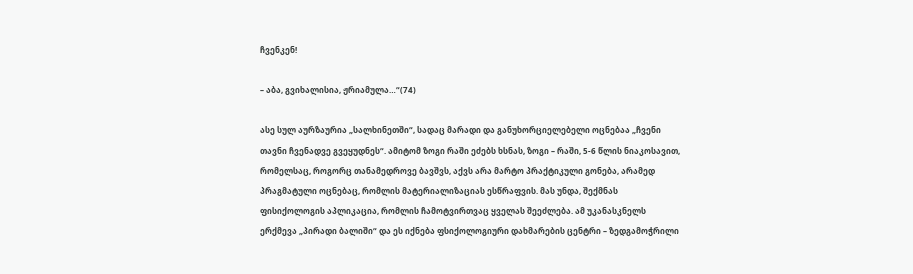ჩვენკენ!

– აბა, გვიხალისია, ჟრიამულა…“(74)

ასე სულ აურზაურია „სალხინეთში“, სადაც მარადი და განუხორციელებელი ოცნებაა „ჩვენი თავნი ჩვენადვე გვეყუდნეს“. ამიტომ ზოგი რაში ეძებს ხსნას, ზოგი – რაში, 5-6 წლის ნიაკოსავით, რომელსაც, როგორც თანამედროვე ბავშვს, აქვს არა მარტო პრაქტიკული გონება, არამედ პრაგმატული ოცნებაც, რომლის მატერიალიზაციას ესწრაფვის. მას უნდა, შექმნას ფისიქოლოგის აპლიკაცია, რომლის ჩამოტვირთვაც ყველას შეეძლება. ამ უკანასკნელს ერქმევა „პირადი ბალიში“ და ეს იქნება ფსიქოლოგიური დახმარების ცენტრი – ზედგამოჭრილი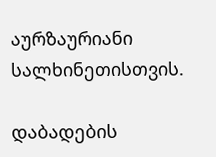აურზაურიანი სალხინეთისთვის.

დაბადების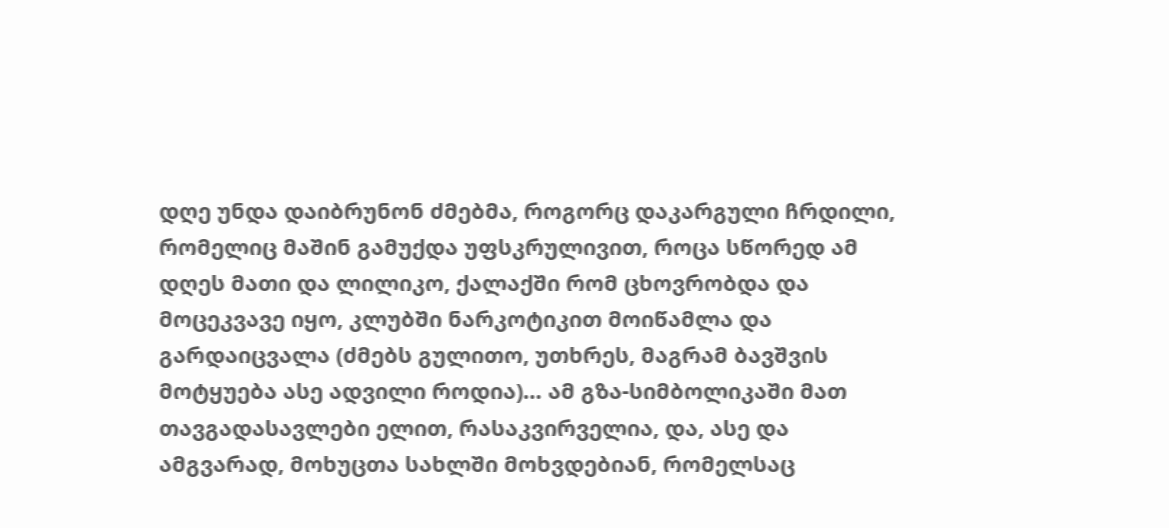დღე უნდა დაიბრუნონ ძმებმა, როგორც დაკარგული ჩრდილი, რომელიც მაშინ გამუქდა უფსკრულივით, როცა სწორედ ამ დღეს მათი და ლილიკო, ქალაქში რომ ცხოვრობდა და მოცეკვავე იყო, კლუბში ნარკოტიკით მოიწამლა და გარდაიცვალა (ძმებს გულითო, უთხრეს, მაგრამ ბავშვის მოტყუება ასე ადვილი როდია)… ამ გზა-სიმბოლიკაში მათ თავგადასავლები ელით, რასაკვირველია, და, ასე და ამგვარად, მოხუცთა სახლში მოხვდებიან, რომელსაც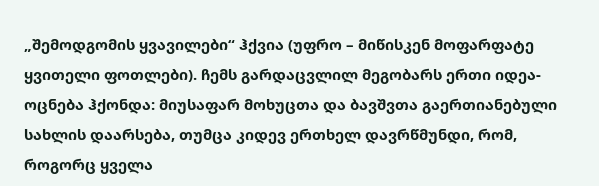„შემოდგომის ყვავილები“ ჰქვია (უფრო – მიწისკენ მოფარფატე ყვითელი ფოთლები). ჩემს გარდაცვლილ მეგობარს ერთი იდეა-ოცნება ჰქონდა: მიუსაფარ მოხუცთა და ბავშვთა გაერთიანებული სახლის დაარსება, თუმცა კიდევ ერთხელ დავრწმუნდი, რომ, როგორც ყველა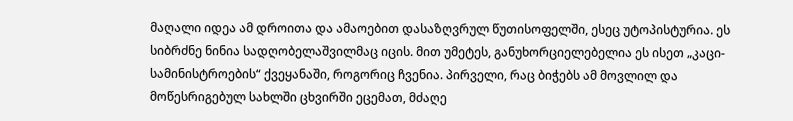მაღალი იდეა ამ დროითა და ამაოებით დასაზღვრულ წუთისოფელში, ესეც უტოპისტურია. ეს სიბრძნე ნინია სადღობელაშვილმაც იცის. მით უმეტეს, განუხორციელებელია ეს ისეთ „კაცი-სამინისტროების“ ქვეყანაში, როგორიც ჩვენია. პირველი, რაც ბიჭებს ამ მოვლილ და მოწესრიგებულ სახლში ცხვირში ეცემათ, მძაღე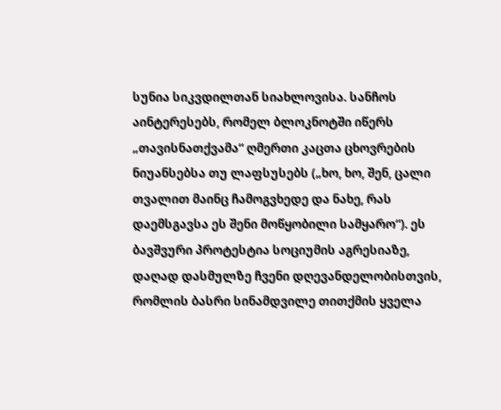სუნია სიკვდილთან სიახლოვისა. სანჩოს აინტერესებს, რომელ ბლოკნოტში იწერს „თავისნათქვამა“ ღმერთი კაცთა ცხოვრების ნიუანსებსა თუ ლაფსუსებს („ხო, ხო, შენ, ცალი თვალით მაინც ჩამოგვხედე და ნახე, რას დაემსგავსა ეს შენი მოწყობილი სამყარო“). ეს ბავშვური პროტესტია სოციუმის აგრესიაზე, დაღად დასმულზე ჩვენი დღევანდელობისთვის, რომლის ბასრი სინამდვილე თითქმის ყველა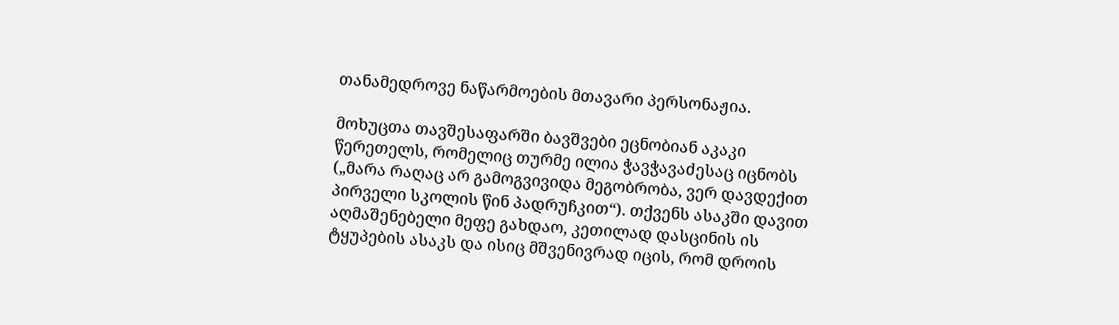თანამედროვე ნაწარმოების მთავარი პერსონაჟია.

მოხუცთა თავშესაფარში ბავშვები ეცნობიან აკაკი წერეთელს, რომელიც თურმე ილია ჭავჭავაძესაც იცნობს („მარა რაღაც არ გამოგვივიდა მეგობრობა, ვერ დავდექით პირველი სკოლის წინ პადრუჩკით“). თქვენს ასაკში დავით აღმაშენებელი მეფე გახდაო, კეთილად დასცინის ის ტყუპების ასაკს და ისიც მშვენივრად იცის, რომ დროის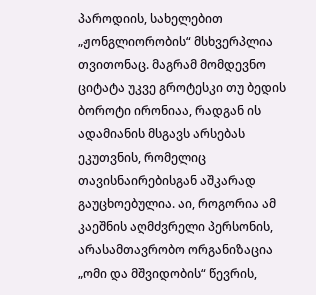პაროდიის, სახელებით „ჟონგლიორობის“ მსხვერპლია თვითონაც. მაგრამ მომდევნო ციტატა უკვე გროტესკი თუ ბედის ბოროტი ირონიაა, რადგან ის ადამიანის მსგავს არსებას ეკუთვნის, რომელიც თავისნაირებისგან აშკარად გაუცხოებულია. აი, როგორია ამ კაეშნის აღმძვრელი პერსონის, არასამთავრობო ორგანიზაცია „ომი და მშვიდობის“ წევრის,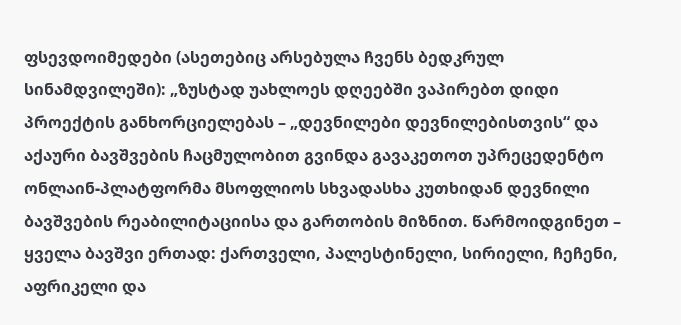ფსევდოიმედები (ასეთებიც არსებულა ჩვენს ბედკრულ სინამდვილეში): „ზუსტად უახლოეს დღეებში ვაპირებთ დიდი პროექტის განხორციელებას – „დევნილები დევნილებისთვის“ და აქაური ბავშვების ჩაცმულობით გვინდა გავაკეთოთ უპრეცედენტო ონლაინ-პლატფორმა მსოფლიოს სხვადასხა კუთხიდან დევნილი ბავშვების რეაბილიტაციისა და გართობის მიზნით. წარმოიდგინეთ – ყველა ბავშვი ერთად: ქართველი, პალესტინელი, სირიელი, ჩეჩენი, აფრიკელი და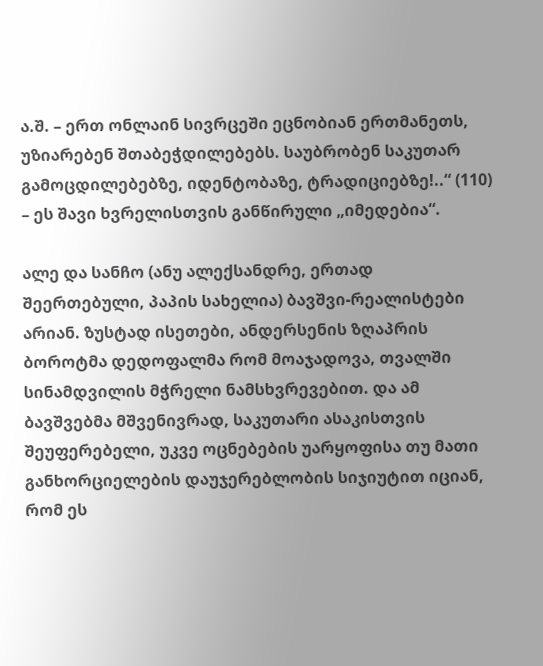ა.შ. – ერთ ონლაინ სივრცეში ეცნობიან ერთმანეთს, უზიარებენ შთაბეჭდილებებს. საუბრობენ საკუთარ გამოცდილებებზე, იდენტობაზე, ტრადიციებზე!..“ (110) – ეს შავი ხვრელისთვის განწირული „იმედებია“.

ალე და სანჩო (ანუ ალექსანდრე, ერთად შეერთებული, პაპის სახელია) ბავშვი-რეალისტები არიან. ზუსტად ისეთები, ანდერსენის ზღაპრის ბოროტმა დედოფალმა რომ მოაჯადოვა, თვალში სინამდვილის მჭრელი ნამსხვრევებით. და ამ ბავშვებმა მშვენივრად, საკუთარი ასაკისთვის შეუფერებელი, უკვე ოცნებების უარყოფისა თუ მათი განხორციელების დაუჯერებლობის სიჯიუტით იციან, რომ ეს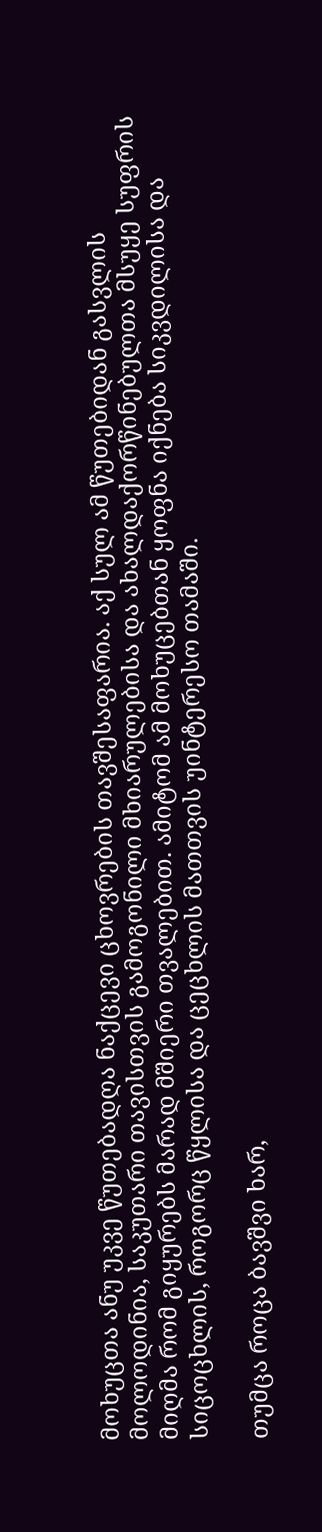მოხუცთა ანუ უკვე წუთებადღა ნაქცევი ცხოვრების თავშესაფარია. აქ სულ ამ წუთებიდან გასვლის მოლოდინია, საკუთარი თავისთვის გამოგონილი მხიარულებისა და ახალდაქორწინებულთა მსუყე სუფრის მიღმა რომ გიყურებს მარად მშიერი თვალებით. ამიტომ ამ მოხუცებთან ყოფნა იქნება სიკვდილისა და სიცოცხლის, როგორც წყლისა და ცეცხლის მათთვის უინტერესო თამაში.

თუმცა როცა ბავშვი ხარ,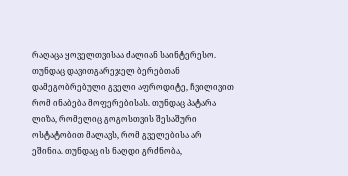რაღაცა ყოველთვისაა ძალიან საინტერესო. თუნდაც დავითგარეჯელ ბერებთან დამეგობრებული გველი აფროდიტე, ჩვილივით რომ ინაბება მოფერებისას. თუნდაც პატარა ლიზა, რომელიც გოგოსთვის შესაშური ოსტატობით მალავს, რომ გველებისა არ ეშინია. თუნდაც ის ნაღდი გრძნობა,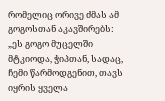რომელიც ორივე ძმას ამ გოგოსთან აკავშირებს: „ეს გოგო მუცელში მტკიოდა, ჭიპთან, სადაც, ჩემი წარმოდგენით, თავს იყრის ყველა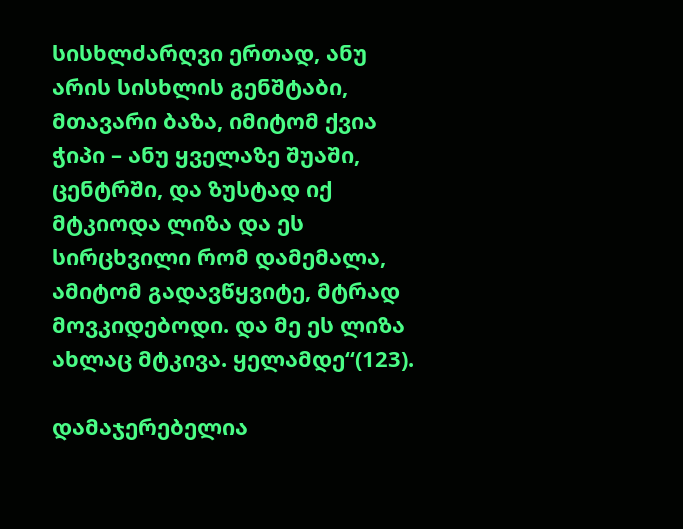სისხლძარღვი ერთად, ანუ არის სისხლის გენშტაბი, მთავარი ბაზა, იმიტომ ქვია ჭიპი – ანუ ყველაზე შუაში, ცენტრში, და ზუსტად იქ მტკიოდა ლიზა და ეს სირცხვილი რომ დამემალა, ამიტომ გადავწყვიტე, მტრად მოვკიდებოდი. და მე ეს ლიზა ახლაც მტკივა. ყელამდე“(123).

დამაჯერებელია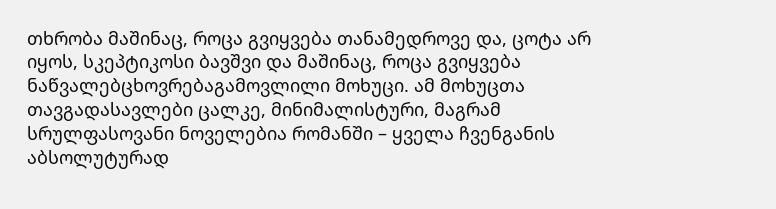თხრობა მაშინაც, როცა გვიყვება თანამედროვე და, ცოტა არ იყოს, სკეპტიკოსი ბავშვი და მაშინაც, როცა გვიყვება ნაწვალებცხოვრებაგამოვლილი მოხუცი. ამ მოხუცთა თავგადასავლები ცალკე, მინიმალისტური, მაგრამ სრულფასოვანი ნოველებია რომანში – ყველა ჩვენგანის აბსოლუტურად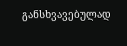განსხვავებულად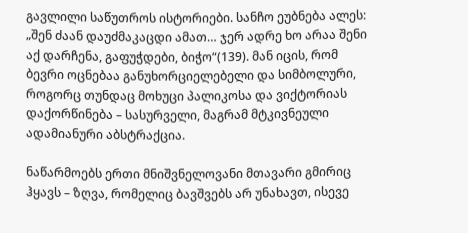გავლილი საწუთროს ისტორიები. სანჩო ეუბნება ალეს: „შენ ძაან დაუძმაკაცდი ამათ… ჯერ ადრე ხო არაა შენი აქ დარჩენა, გაფუჭდები, ბიჭო“(139). მან იცის, რომ ბევრი ოცნებაა განუხორციელებელი და სიმბოლური, როგორც თუნდაც მოხუცი პალიკოსა და ვიქტორიას დაქორწინება – სასურველი, მაგრამ მტკივნეული ადამიანური აბსტრაქცია.

ნაწარმოებს ერთი მნიშვნელოვანი მთავარი გმირიც ჰყავს – ზღვა, რომელიც ბავშვებს არ უნახავთ, ისევე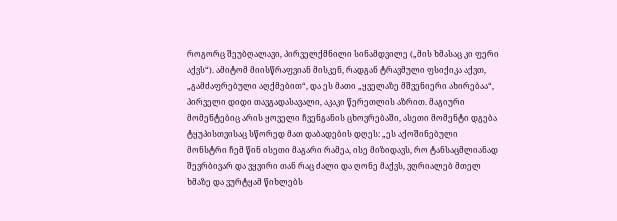როგორც შეუბღალავი, პირველქმნილი სინამდვილე („მის ხმასაც კი ფერი აქვს“). ამიტომ მიისწრაფვიან მისკენ, რადგან ტრავმული ფსიქიკა აქვთ, „გამძაფრებული აღქმებით“, და ეს მათი „ყველაზე მშვენიერი ახირებაა“, პირველი დიდი თავგადასავალი, აკაკი წერეთლის აზრით. მაგიური მომენტებიც არის ყოველი ჩვენგანის ცხოვრებაში, ასეთი მომენტი დგება ტყუპისთვისაც სწორედ მათ დაბადების დღეს: „ეს აქოშინებული მონსტრი ჩემ წინ ისეთი მაგარი რამეა, ისე მიზიდავს, რო ტანსაცმლიანად შევრბივარ და ვყვირი თან რაც ძალი და ღონე მაქვს, ვღრიალებ მთელ ხმაზე და ვურტყამ წიხლებს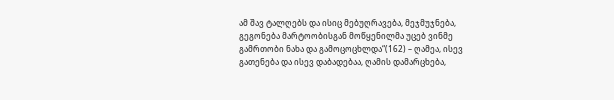ამ შავ ტალღებს და ისიც მებუღრავება, მეჯმუჯნება, გეგონება მარტოობისგან მოწყენილმა უცებ ვინმე გამრთობი ნახა და გამოცოცხლდა“(162) – ღამეა, ისევ გათენება და ისევ დაბადებაა, ღამის დამარცხება,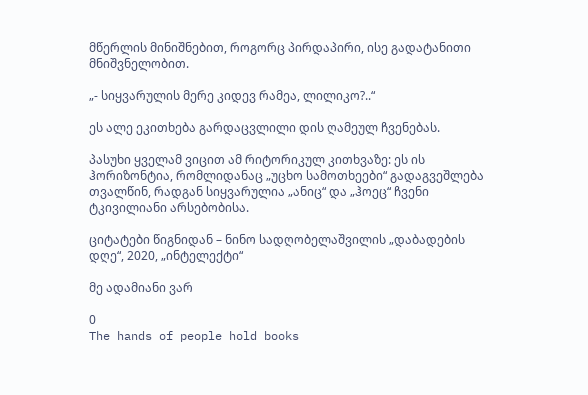მწერლის მინიშნებით, როგორც პირდაპირი, ისე გადატანითი მნიშვნელობით.

„- სიყვარულის მერე კიდევ რამეა, ლილიკო?..“

ეს ალე ეკითხება გარდაცვლილი დის ღამეულ ჩვენებას.

პასუხი ყველამ ვიცით ამ რიტორიკულ კითხვაზე: ეს ის ჰორიზონტია, რომლიდანაც „უცხო სამოთხეები“ გადაგვეშლება თვალწინ, რადგან სიყვარულია „ანიც“ და „ჰოეც“ ჩვენი ტკივილიანი არსებობისა.

ციტატები წიგნიდან – ნინო სადღობელაშვილის „დაბადების დღე“, 2020, „ინტელექტი“

მე ადამიანი ვარ

0
The hands of people hold books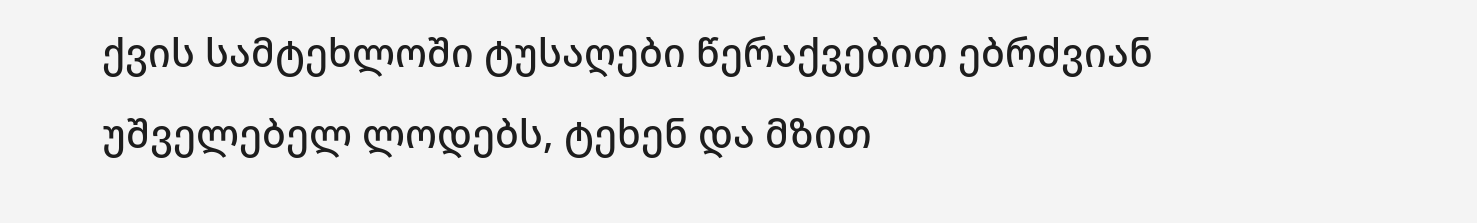ქვის სამტეხლოში ტუსაღები წერაქვებით ებრძვიან უშველებელ ლოდებს, ტეხენ და მზით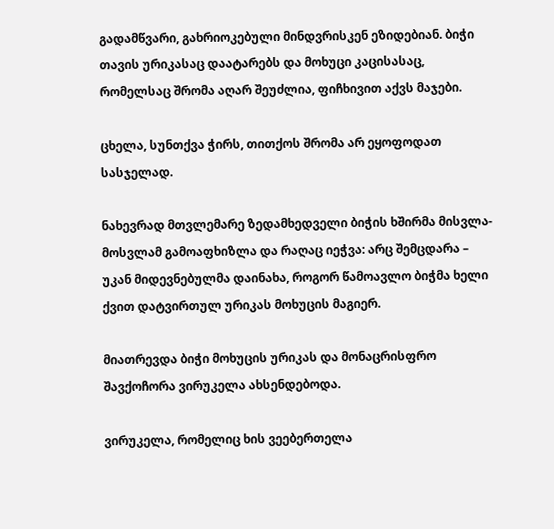გადამწვარი, გახრიოკებული მინდვრისკენ ეზიდებიან. ბიჭი თავის ურიკასაც დაატარებს და მოხუცი კაცისასაც, რომელსაც შრომა აღარ შეუძლია, ფიჩხივით აქვს მაჯები.

ცხელა, სუნთქვა ჭირს, თითქოს შრომა არ ეყოფოდათ სასჯელად.

ნახევრად მთვლემარე ზედამხედველი ბიჭის ხშირმა მისვლა-მოსვლამ გამოაფხიზლა და რაღაც იეჭვა: არც შემცდარა – უკან მიდევნებულმა დაინახა, როგორ წამოავლო ბიჭმა ხელი ქვით დატვირთულ ურიკას მოხუცის მაგიერ.

მიათრევდა ბიჭი მოხუცის ურიკას და მონაცრისფრო შავქოჩორა ვირუკელა ახსენდებოდა.

ვირუკელა, რომელიც ხის ვეებერთელა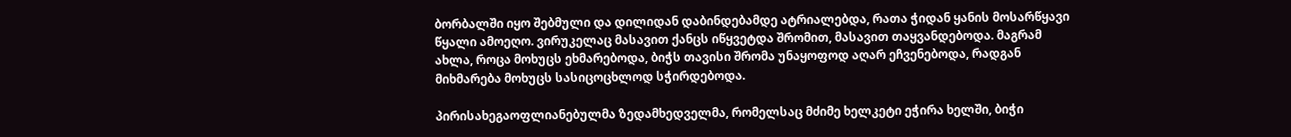ბორბალში იყო შებმული და დილიდან დაბინდებამდე ატრიალებდა, რათა ჭიდან ყანის მოსარწყავი წყალი ამოეღო. ვირუკელაც მასავით ქანცს იწყვეტდა შრომით, მასავით თაყვანდებოდა. მაგრამ ახლა, როცა მოხუცს ეხმარებოდა, ბიჭს თავისი შრომა უნაყოფოდ აღარ ეჩვენებოდა, რადგან მიხმარება მოხუცს სასიცოცხლოდ სჭირდებოდა.

პირისახეგაოფლიანებულმა ზედამხედველმა, რომელსაც მძიმე ხელკეტი ეჭირა ხელში, ბიჭი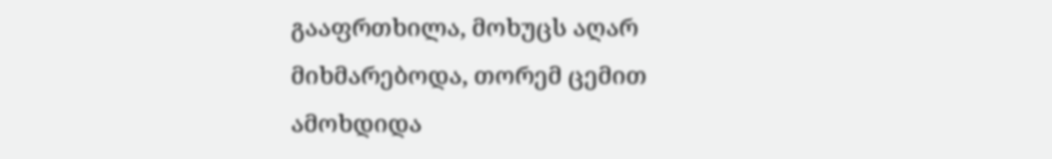გააფრთხილა, მოხუცს აღარ მიხმარებოდა, თორემ ცემით ამოხდიდა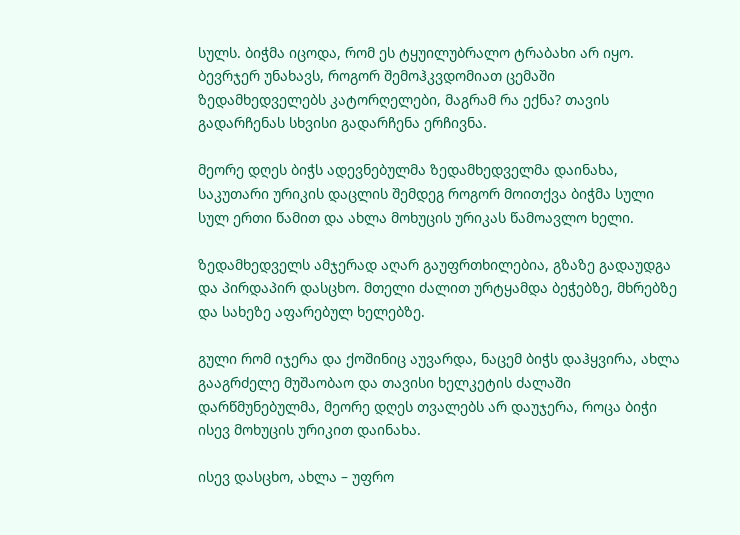სულს. ბიჭმა იცოდა, რომ ეს ტყუილუბრალო ტრაბახი არ იყო. ბევრჯერ უნახავს, როგორ შემოჰკვდომიათ ცემაში ზედამხედველებს კატორღელები, მაგრამ რა ექნა? თავის გადარჩენას სხვისი გადარჩენა ერჩივნა.

მეორე დღეს ბიჭს ადევნებულმა ზედამხედველმა დაინახა, საკუთარი ურიკის დაცლის შემდეგ როგორ მოითქვა ბიჭმა სული სულ ერთი წამით და ახლა მოხუცის ურიკას წამოავლო ხელი.

ზედამხედველს ამჯერად აღარ გაუფრთხილებია, გზაზე გადაუდგა და პირდაპირ დასცხო. მთელი ძალით ურტყამდა ბეჭებზე, მხრებზე და სახეზე აფარებულ ხელებზე.

გული რომ იჯერა და ქოშინიც აუვარდა, ნაცემ ბიჭს დაჰყვირა, ახლა გააგრძელე მუშაობაო და თავისი ხელკეტის ძალაში დარწმუნებულმა, მეორე დღეს თვალებს არ დაუჯერა, როცა ბიჭი ისევ მოხუცის ურიკით დაინახა.

ისევ დასცხო, ახლა – უფრო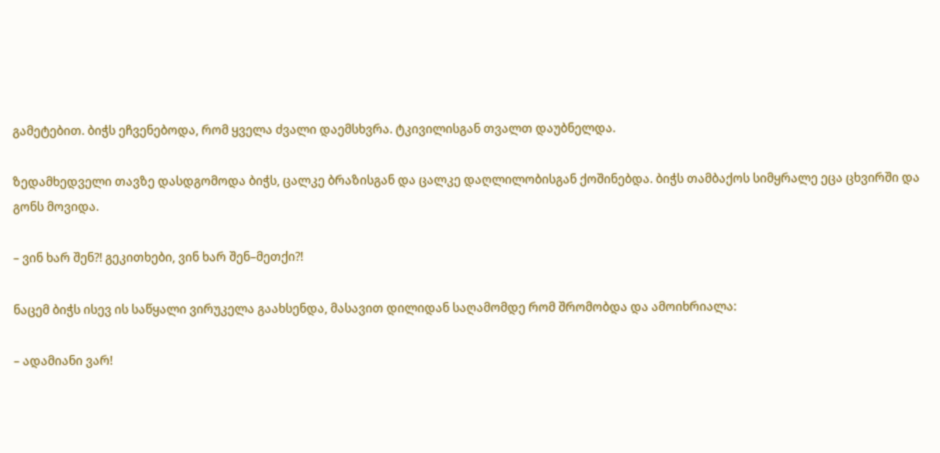გამეტებით. ბიჭს ეჩვენებოდა, რომ ყველა ძვალი დაემსხვრა. ტკივილისგან თვალთ დაუბნელდა.

ზედამხედველი თავზე დასდგომოდა ბიჭს, ცალკე ბრაზისგან და ცალკე დაღლილობისგან ქოშინებდა. ბიჭს თამბაქოს სიმყრალე ეცა ცხვირში და გონს მოვიდა.

– ვინ ხარ შენ?! გეკითხები, ვინ ხარ შენ–მეთქი?!

ნაცემ ბიჭს ისევ ის საწყალი ვირუკელა გაახსენდა, მასავით დილიდან საღამომდე რომ შრომობდა და ამოიხრიალა:

– ადამიანი ვარ!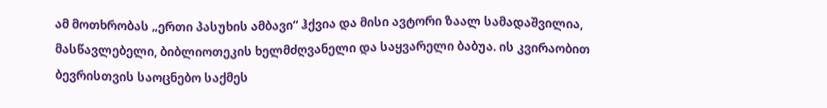ამ მოთხრობას „ერთი პასუხის ამბავი“ ჰქვია და მისი ავტორი ზაალ სამადაშვილია, მასწავლებელი, ბიბლიოთეკის ხელმძღვანელი და საყვარელი ბაბუა. ის კვირაობით ბევრისთვის საოცნებო საქმეს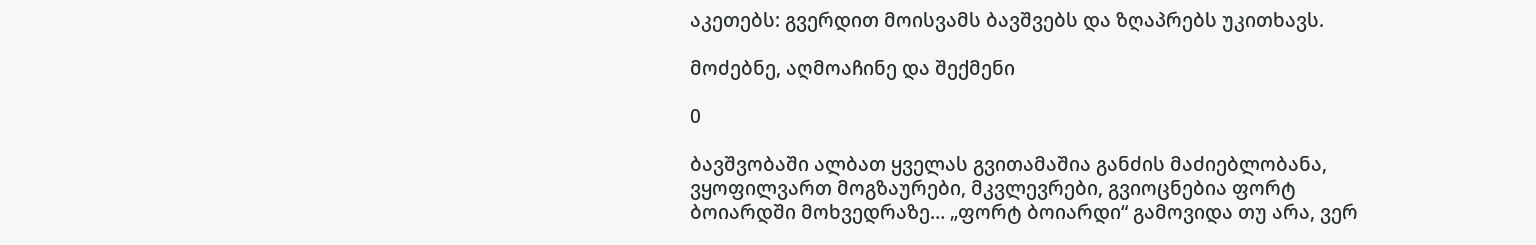აკეთებს: გვერდით მოისვამს ბავშვებს და ზღაპრებს უკითხავს.

მოძებნე, აღმოაჩინე და შექმენი

0

ბავშვობაში ალბათ ყველას გვითამაშია განძის მაძიებლობანა, ვყოფილვართ მოგზაურები, მკვლევრები, გვიოცნებია ფორტ ბოიარდში მოხვედრაზე… „ფორტ ბოიარდი“ გამოვიდა თუ არა, ვერ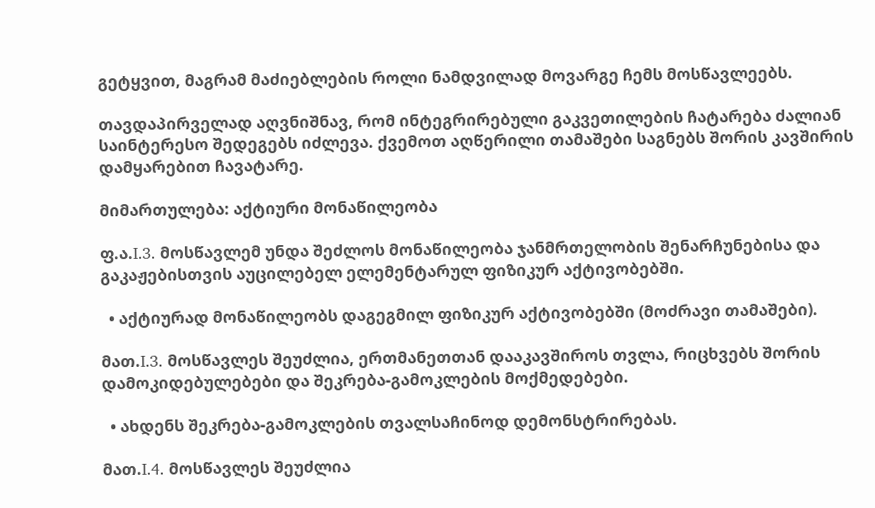გეტყვით, მაგრამ მაძიებლების როლი ნამდვილად მოვარგე ჩემს მოსწავლეებს.

თავდაპირველად აღვნიშნავ, რომ ინტეგრირებული გაკვეთილების ჩატარება ძალიან საინტერესო შედეგებს იძლევა. ქვემოთ აღწერილი თამაშები საგნებს შორის კავშირის დამყარებით ჩავატარე.

მიმართულება: აქტიური მონაწილეობა

ფ.ა.I.3. მოსწავლემ უნდა შეძლოს მონაწილეობა ჯანმრთელობის შენარჩუნებისა და გაკაჟებისთვის აუცილებელ ელემენტარულ ფიზიკურ აქტივობებში.

  • აქტიურად მონაწილეობს დაგეგმილ ფიზიკურ აქტივობებში (მოძრავი თამაშები).

მათ.I.3. მოსწავლეს შეუძლია, ერთმანეთთან დააკავშიროს თვლა, რიცხვებს შორის დამოკიდებულებები და შეკრება-გამოკლების მოქმედებები.

  • ახდენს შეკრება-გამოკლების თვალსაჩინოდ დემონსტრირებას.

მათ.I.4. მოსწავლეს შეუძლია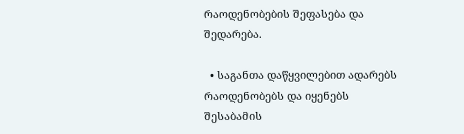რაოდენობების შეფასება და შედარება.

  • საგანთა დაწყვილებით ადარებს რაოდენობებს და იყენებს შესაბამის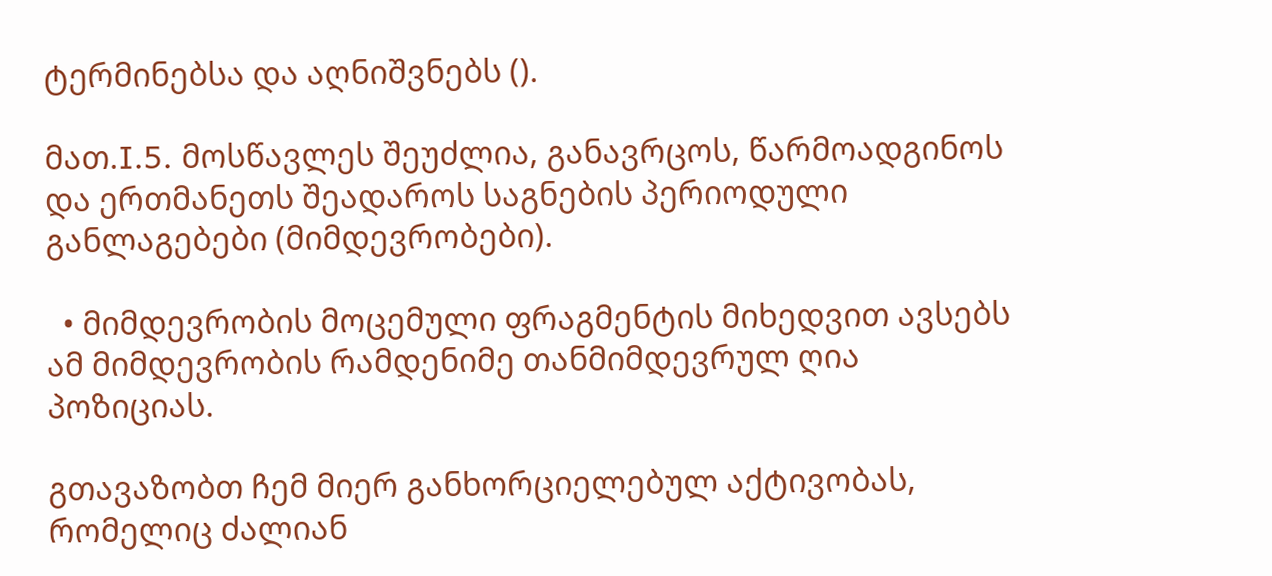ტერმინებსა და აღნიშვნებს ().

მათ.I.5. მოსწავლეს შეუძლია, განავრცოს, წარმოადგინოს და ერთმანეთს შეადაროს საგნების პერიოდული განლაგებები (მიმდევრობები).

  • მიმდევრობის მოცემული ფრაგმენტის მიხედვით ავსებს ამ მიმდევრობის რამდენიმე თანმიმდევრულ ღია პოზიციას.

გთავაზობთ ჩემ მიერ განხორციელებულ აქტივობას, რომელიც ძალიან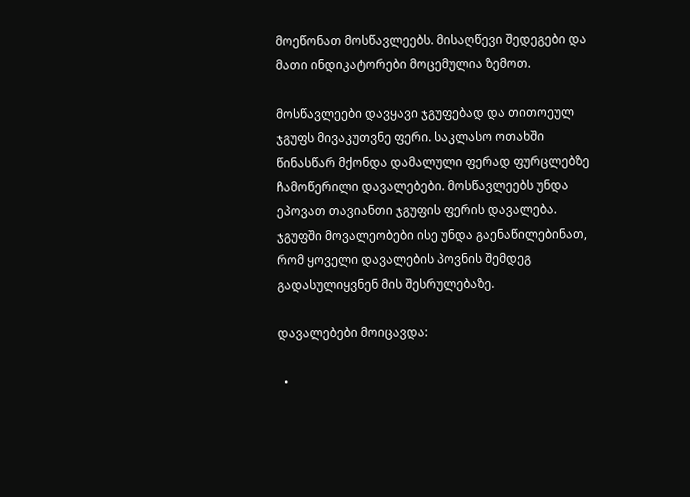მოეწონათ მოსწავლეებს. მისაღწევი შედეგები და მათი ინდიკატორები მოცემულია ზემოთ.

მოსწავლეები დავყავი ჯგუფებად და თითოეულ ჯგუფს მივაკუთვნე ფერი. საკლასო ოთახში წინასწარ მქონდა დამალული ფერად ფურცლებზე ჩამოწერილი დავალებები. მოსწავლეებს უნდა ეპოვათ თავიანთი ჯგუფის ფერის დავალება. ჯგუფში მოვალეობები ისე უნდა გაენაწილებინათ, რომ ყოველი დავალების პოვნის შემდეგ გადასულიყვნენ მის შესრულებაზე.

დავალებები მოიცავდა:

  •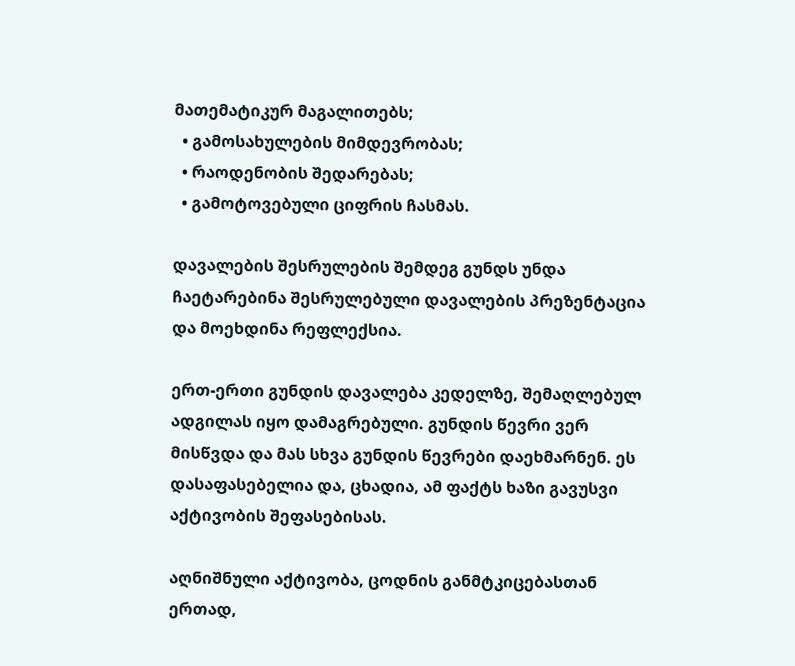მათემატიკურ მაგალითებს;
  • გამოსახულების მიმდევრობას;
  • რაოდენობის შედარებას;
  • გამოტოვებული ციფრის ჩასმას.

დავალების შესრულების შემდეგ გუნდს უნდა ჩაეტარებინა შესრულებული დავალების პრეზენტაცია და მოეხდინა რეფლექსია.

ერთ-ერთი გუნდის დავალება კედელზე, შემაღლებულ ადგილას იყო დამაგრებული. გუნდის წევრი ვერ მისწვდა და მას სხვა გუნდის წევრები დაეხმარნენ. ეს დასაფასებელია და, ცხადია, ამ ფაქტს ხაზი გავუსვი აქტივობის შეფასებისას.

აღნიშნული აქტივობა, ცოდნის განმტკიცებასთან ერთად,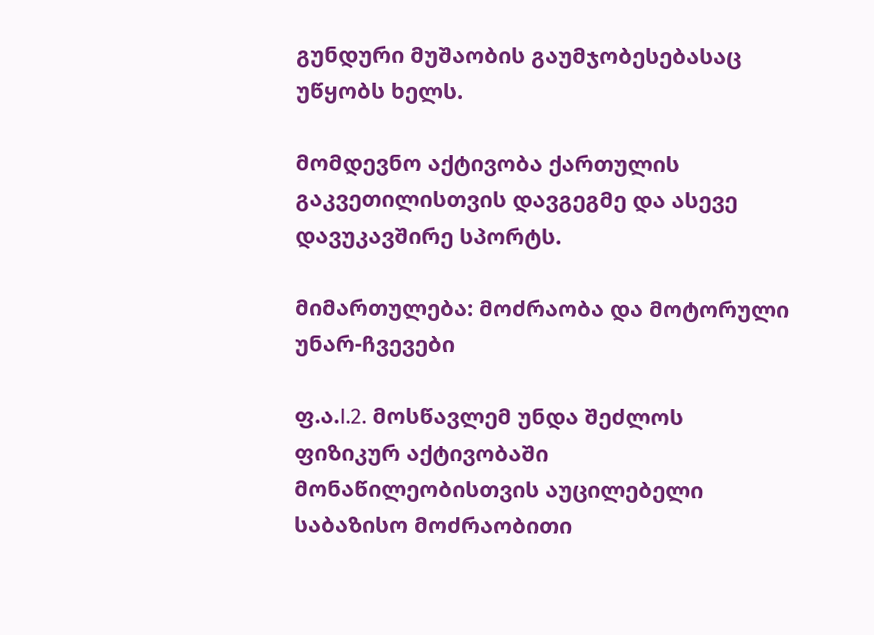გუნდური მუშაობის გაუმჯობესებასაც უწყობს ხელს.

მომდევნო აქტივობა ქართულის გაკვეთილისთვის დავგეგმე და ასევე დავუკავშირე სპორტს.

მიმართულება: მოძრაობა და მოტორული უნარ-ჩვევები

ფ.ა.I.2. მოსწავლემ უნდა შეძლოს ფიზიკურ აქტივობაში მონაწილეობისთვის აუცილებელი საბაზისო მოძრაობითი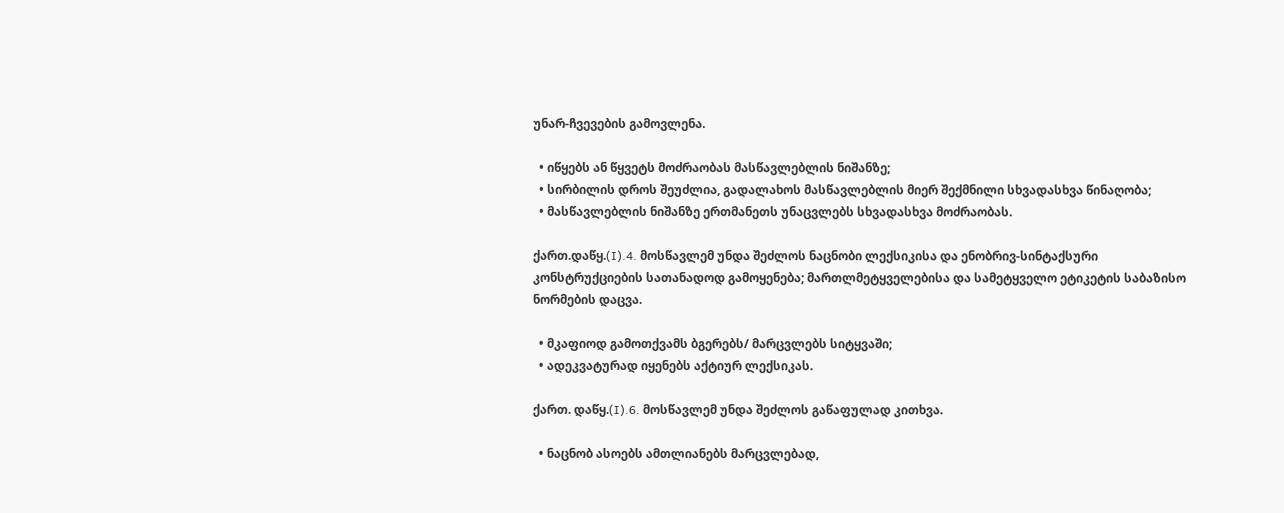უნარ-ჩვევების გამოვლენა.

  • იწყებს ან წყვეტს მოძრაობას მასწავლებლის ნიშანზე;
  • სირბილის დროს შეუძლია, გადალახოს მასწავლებლის მიერ შექმნილი სხვადასხვა წინაღობა;
  • მასწავლებლის ნიშანზე ერთმანეთს უნაცვლებს სხვადასხვა მოძრაობას.

ქართ.დაწყ.(I).4. მოსწავლემ უნდა შეძლოს ნაცნობი ლექსიკისა და ენობრივ-სინტაქსური კონსტრუქციების სათანადოდ გამოყენება; მართლმეტყველებისა და სამეტყველო ეტიკეტის საბაზისო ნორმების დაცვა.

  • მკაფიოდ გამოთქვამს ბგერებს/ მარცვლებს სიტყვაში;
  • ადეკვატურად იყენებს აქტიურ ლექსიკას.

ქართ. დაწყ.(I).6. მოსწავლემ უნდა შეძლოს გაწაფულად კითხვა.

  • ნაცნობ ასოებს ამთლიანებს მარცვლებად,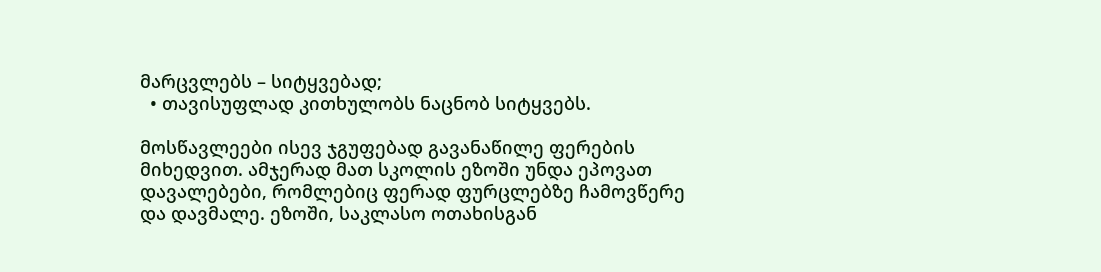მარცვლებს – სიტყვებად;
  • თავისუფლად კითხულობს ნაცნობ სიტყვებს.

მოსწავლეები ისევ ჯგუფებად გავანაწილე ფერების მიხედვით. ამჯერად მათ სკოლის ეზოში უნდა ეპოვათ დავალებები, რომლებიც ფერად ფურცლებზე ჩამოვწერე და დავმალე. ეზოში, საკლასო ოთახისგან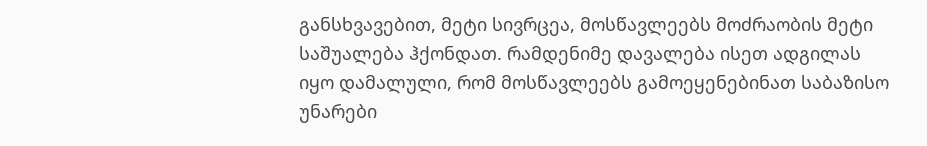განსხვავებით, მეტი სივრცეა, მოსწავლეებს მოძრაობის მეტი საშუალება ჰქონდათ. რამდენიმე დავალება ისეთ ადგილას იყო დამალული, რომ მოსწავლეებს გამოეყენებინათ საბაზისო უნარები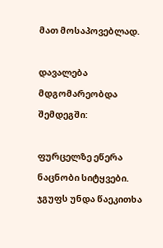მათ მოსაპოვებლად.

დავალება მდგომარეობდა შემდეგში:

ფურცელზე ეწერა ნაცნობი სიტყვები. ჯგუფს უნდა წაეკითხა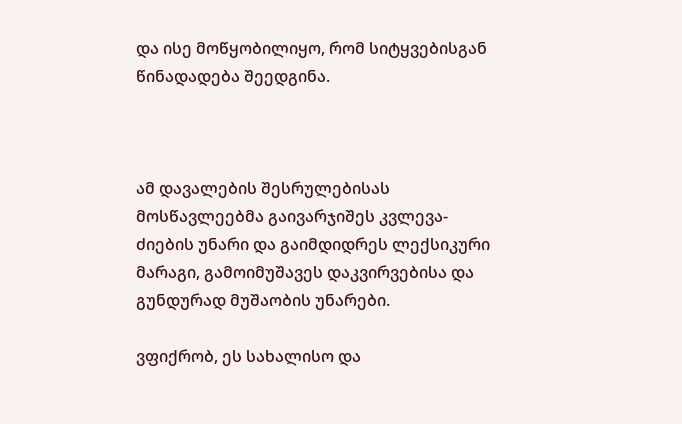და ისე მოწყობილიყო, რომ სიტყვებისგან წინადადება შეედგინა.



ამ დავალების შესრულებისას მოსწავლეებმა გაივარჯიშეს კვლევა-ძიების უნარი და გაიმდიდრეს ლექსიკური მარაგი, გამოიმუშავეს დაკვირვებისა და გუნდურად მუშაობის უნარები.

ვფიქრობ, ეს სახალისო და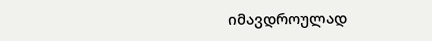იმავდროულად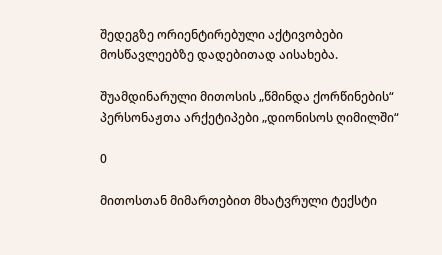შედეგზე ორიენტირებული აქტივობები მოსწავლეებზე დადებითად აისახება.

შუამდინარული მითოსის „წმინდა ქორწინების“ პერსონაჟთა არქეტიპები „დიონისოს ღიმილში“

0

მითოსთან მიმართებით მხატვრული ტექსტი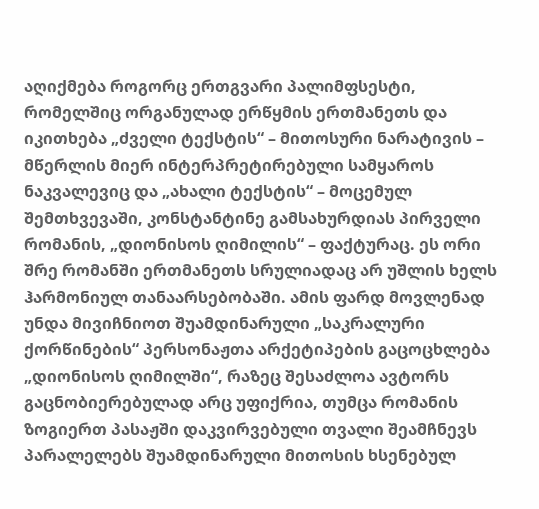აღიქმება როგორც ერთგვარი პალიმფსესტი, რომელშიც ორგანულად ერწყმის ერთმანეთს და იკითხება „ძველი ტექსტის“ – მითოსური ნარატივის – მწერლის მიერ ინტერპრეტირებული სამყაროს ნაკვალევიც და „ახალი ტექსტის“ – მოცემულ შემთხვევაში, კონსტანტინე გამსახურდიას პირველი რომანის, „დიონისოს ღიმილის“ – ფაქტურაც. ეს ორი შრე რომანში ერთმანეთს სრულიადაც არ უშლის ხელს ჰარმონიულ თანაარსებობაში. ამის ფარდ მოვლენად უნდა მივიჩნიოთ შუამდინარული „საკრალური ქორწინების“ პერსონაჟთა არქეტიპების გაცოცხლება „დიონისოს ღიმილში“, რაზეც შესაძლოა ავტორს გაცნობიერებულად არც უფიქრია, თუმცა რომანის ზოგიერთ პასაჟში დაკვირვებული თვალი შეამჩნევს პარალელებს შუამდინარული მითოსის ხსენებულ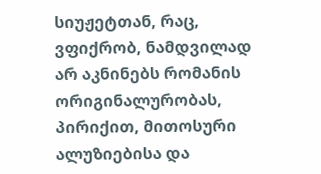სიუჟეტთან, რაც, ვფიქრობ, ნამდვილად არ აკნინებს რომანის ორიგინალურობას, პირიქით, მითოსური ალუზიებისა და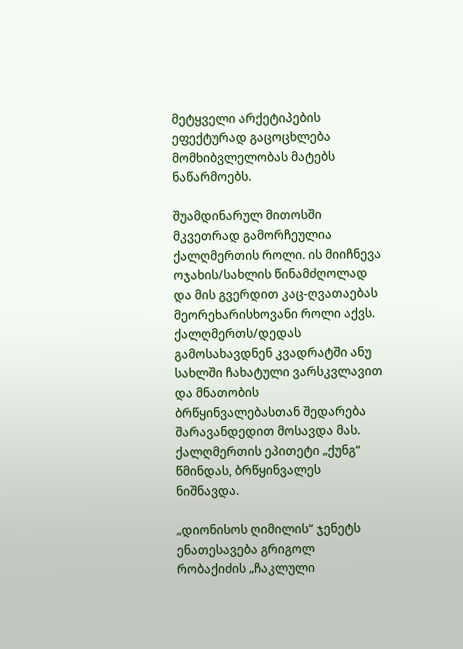მეტყველი არქეტიპების ეფექტურად გაცოცხლება მომხიბვლელობას მატებს ნაწარმოებს.

შუამდინარულ მითოსში მკვეთრად გამორჩეულია ქალღმერთის როლი. ის მიიჩნევა ოჯახის/სახლის წინამძღოლად და მის გვერდით კაც-ღვათაებას მეორეხარისხოვანი როლი აქვს. ქალღმერთს/დედას გამოსახავდნენ კვადრატში ანუ სახლში ჩახატული ვარსკვლავით და მნათობის ბრწყინვალებასთან შედარება შარავანდედით მოსავდა მას. ქალღმერთის ეპითეტი „ქუნგ“ წმინდას, ბრწყინვალეს ნიშნავდა.

„დიონისოს ღიმილის“ ჯენეტს ენათესავება გრიგოლ რობაქიძის „ჩაკლული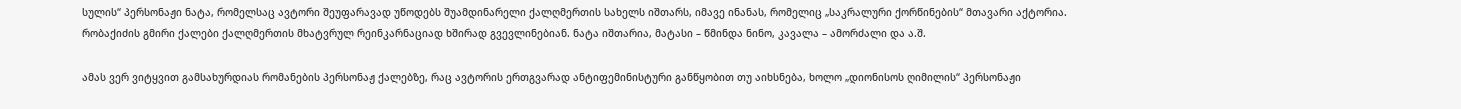სულის“ პერსონაჟი ნატა, რომელსაც ავტორი შეუფარავად უწოდებს შუამდინარელი ქალღმერთის სახელს იშთარს, იმავე ინანას, რომელიც „საკრალური ქორწინების“ მთავარი აქტორია. რობაქიძის გმირი ქალები ქალღმერთის მხატვრულ რეინკარნაციად ხშირად გვევლინებიან. ნატა იშთარია, მატასი – წმინდა ნინო, კავალა – ამორძალი და ა.შ.

ამას ვერ ვიტყვით გამსახურდიას რომანების პერსონაჟ ქალებზე, რაც ავტორის ერთგვარად ანტიფემინისტური განწყობით თუ აიხსნება, ხოლო „დიონისოს ღიმილის“ პერსონაჟი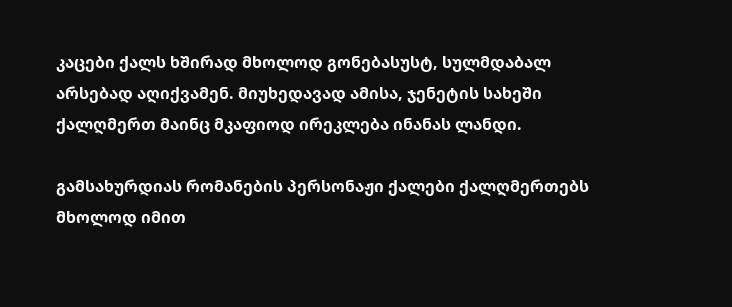კაცები ქალს ხშირად მხოლოდ გონებასუსტ, სულმდაბალ არსებად აღიქვამენ. მიუხედავად ამისა, ჯენეტის სახეში ქალღმერთ მაინც მკაფიოდ ირეკლება ინანას ლანდი.

გამსახურდიას რომანების პერსონაჟი ქალები ქალღმერთებს მხოლოდ იმით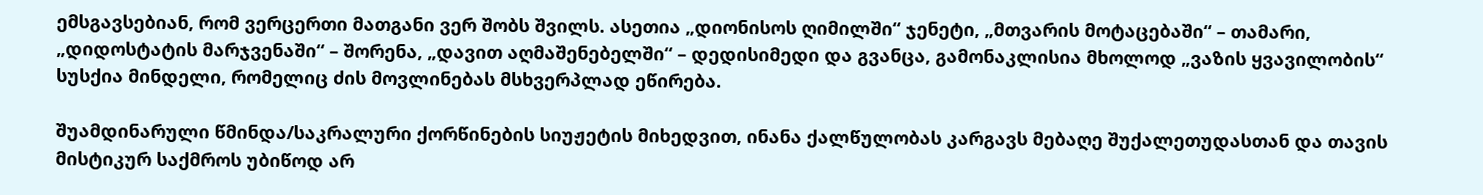ემსგავსებიან, რომ ვერცერთი მათგანი ვერ შობს შვილს. ასეთია „დიონისოს ღიმილში“ ჯენეტი, „მთვარის მოტაცებაში“ – თამარი, „დიდოსტატის მარჯვენაში“ – შორენა, „დავით აღმაშენებელში“ – დედისიმედი და გვანცა, გამონაკლისია მხოლოდ „ვაზის ყვავილობის“ სუსქია მინდელი, რომელიც ძის მოვლინებას მსხვერპლად ეწირება.

შუამდინარული წმინდა/საკრალური ქორწინების სიუჟეტის მიხედვით, ინანა ქალწულობას კარგავს მებაღე შუქალეთუდასთან და თავის მისტიკურ საქმროს უბიწოდ არ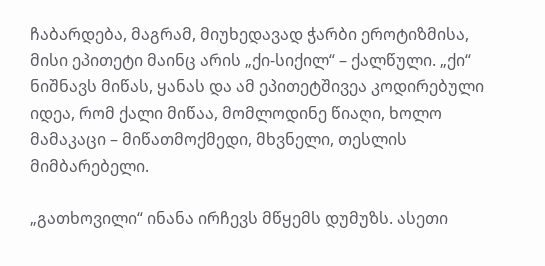ჩაბარდება, მაგრამ, მიუხედავად ჭარბი ეროტიზმისა, მისი ეპითეტი მაინც არის „ქი-სიქილ“ – ქალწული. „ქი“ ნიშნავს მიწას, ყანას და ამ ეპითეტშივეა კოდირებული იდეა, რომ ქალი მიწაა, მომლოდინე წიაღი, ხოლო მამაკაცი – მიწათმოქმედი, მხვნელი, თესლის მიმბარებელი.

„გათხოვილი“ ინანა ირჩევს მწყემს დუმუზს. ასეთი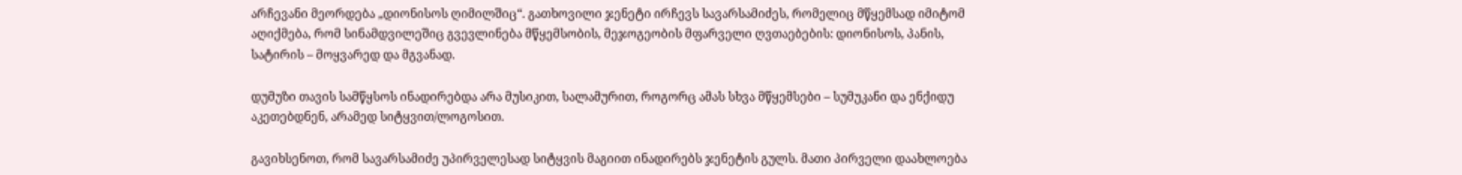არჩევანი მეორდება „დიონისოს ღიმილშიც“. გათხოვილი ჯენეტი ირჩევს სავარსამიძეს, რომელიც მწყემსად იმიტომ აღიქმება, რომ სინამდვილეშიც გვევლინება მწყემსობის, მეჯოგეობის მფარველი ღვთაებების: დიონისოს, პანის, სატირის – მოყვარედ და მგვანად.

დუმუზი თავის სამწყსოს ინადირებდა არა მუსიკით, სალამურით, როგორც ამას სხვა მწყემსები – სუმუკანი და ენქიდუ აკეთებდნენ, არამედ სიტყვით/ლოგოსით.

გავიხსენოთ, რომ სავარსამიძე უპირველესად სიტყვის მაგიით ინადირებს ჯენეტის გულს. მათი პირველი დაახლოება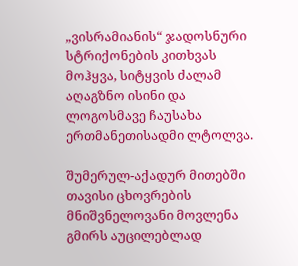„ვისრამიანის“ ჯადოსნური სტრიქონების კითხვას მოჰყვა, სიტყვის ძალამ აღაგზნო ისინი და ლოგოსმავე ჩაუსახა ერთმანეთისადმი ლტოლვა.

შუმერულ-აქადურ მითებში თავისი ცხოვრების მნიშვნელოვანი მოვლენა გმირს აუცილებლად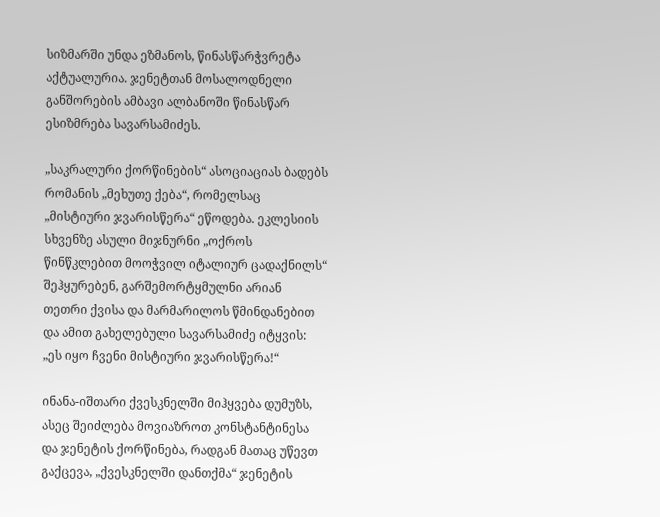სიზმარში უნდა ეზმანოს, წინასწარჭვრეტა აქტუალურია. ჯენეტთან მოსალოდნელი განშორების ამბავი ალბანოში წინასწარ ესიზმრება სავარსამიძეს.

„საკრალური ქორწინების“ ასოციაციას ბადებს რომანის „მეხუთე ქება“, რომელსაც „მისტიური ჯვარისწერა“ ეწოდება. ეკლესიის სხვენზე ასული მიჯნურნი „ოქროს წინწკლებით მოოჭვილ იტალიურ ცადაქნილს“ შეჰყურებენ, გარშემორტყმულნი არიან თეთრი ქვისა და მარმარილოს წმინდანებით და ამით გახელებული სავარსამიძე იტყვის: „ეს იყო ჩვენი მისტიური ჯვარისწერა!“

ინანა-იშთარი ქვესკნელში მიჰყვება დუმუზს, ასეც შეიძლება მოვიაზროთ კონსტანტინესა და ჯენეტის ქორწინება, რადგან მათაც უწევთ გაქცევა, „ქვესკნელში დანთქმა“ ჯენეტის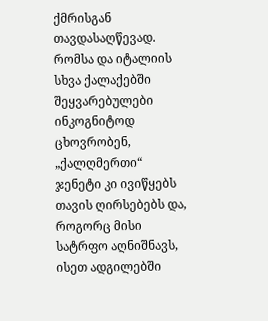ქმრისგან თავდასაღწევად. რომსა და იტალიის სხვა ქალაქებში შეყვარებულები ინკოგნიტოდ ცხოვრობენ, „ქალღმერთი“ ჯენეტი კი ივიწყებს თავის ღირსებებს და, როგორც მისი სატრფო აღნიშნავს, ისეთ ადგილებში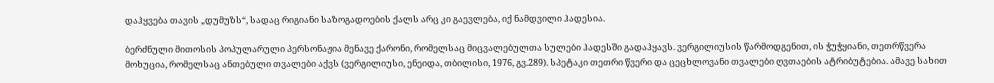დაჰყვება თავის „დუმუზს“, სადაც რიგიანი საზოგადოების ქალს არც კი გაევლება, იქ ნამდვილი ჰადესია.

ბერძნული მითოსის პოპულარული პერსონაჟია მენავე ქარონი, რომელსაც მიცვალებულთა სულები ჰადესში გადაჰყავს. ვერგილიუსის წარმოდგენით, ის ჭუჭყიანი, თეთრწვერა მოხუცია, რომელსაც ანთებული თვალები აქვს (ვერგილიუსი, ენეიდა, თბილისი, 1976, გვ.289). სპეტაკი თეთრი წვერი და ცეცხლოვანი თვალები ღვთაების ატრიბუტებია. ამავე სახით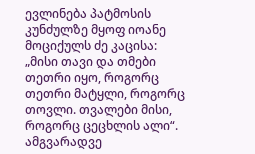ევლინება პატმოსის კუნძულზე მყოფ იოანე მოციქულს ძე კაცისა: „მისი თავი და თმები თეთრი იყო, როგორც თეთრი მატყლი, როგორც თოვლი. თვალები მისი, როგორც ცეცხლის ალი“. ამგვარადვე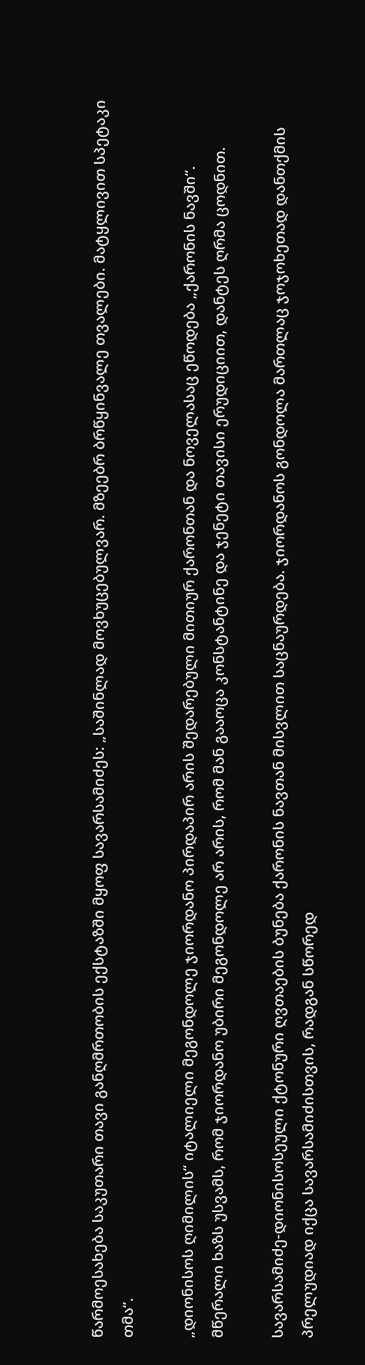წარმოესახება საკუთარი თავი განღმრთობის ექსტაზში მყოფ სავარსამიძეს: „საშინლად მოვხუცებულვარ. მზეებრ ბრწყინვალე თვალები. მატყლივით სპეტაკი თმა“.

„დიონისოს ღიმილის“ იტალიელი მეგონდოლე ჯიორდანო პირდაპირ არის შედარებული მითიურ ქარონთან და ნოველასაც ეწოდება „ქარონის ნავში“. მწერალი ხაზს უსვამს, რომ ჯიორდანო უბირი მეგონდოლე არ არის, რომ მან გააოცა კონსტანტინე და ჯენეტი თავისი ერუდიციით, დანტეს ღრმა ცოდნით.

სავარსამიძე-დიონისოსეული ქტონური ღვთაების ბუნება ქარონის ნავთან მისვლით საცნაურდება. ჯიორდანოს გონდოლა მართლაც ჯოჯოხეთად დანთქმის პრელუდიად იქცა სავარსამიძისთვის, რადგან სწორედ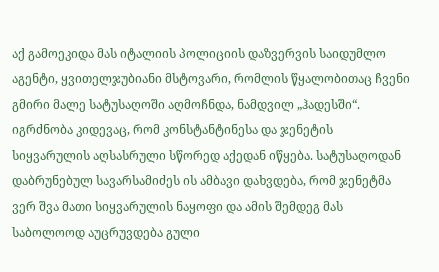აქ გამოეკიდა მას იტალიის პოლიციის დაზვერვის საიდუმლო აგენტი, ყვითელჯუბიანი მსტოვარი, რომლის წყალობითაც ჩვენი გმირი მალე სატუსაღოში აღმოჩნდა, ნამდვილ „ჰადესში“. იგრძნობა კიდევაც, რომ კონსტანტინესა და ჯენეტის სიყვარულის აღსასრული სწორედ აქედან იწყება. სატუსაღოდან დაბრუნებულ სავარსამიძეს ის ამბავი დახვდება, რომ ჯენეტმა ვერ შვა მათი სიყვარულის ნაყოფი და ამის შემდეგ მას საბოლოოდ აუცრუვდება გული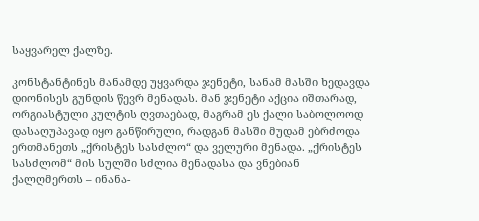საყვარელ ქალზე.

კონსტანტინეს მანამდე უყვარდა ჯენეტი, სანამ მასში ხედავდა დიონისეს გუნდის წევრ მენადას. მან ჯენეტი აქცია იშთარად, ორგიასტული კულტის ღვთაებად, მაგრამ ეს ქალი საბოლოოდ დასაღუპავად იყო განწირული, რადგან მასში მუდამ ებრძოდა ერთმანეთს „ქრისტეს სასძლო“ და ველური მენადა. „ქრისტეს სასძლომ“ მის სულში სძლია მენადასა და ვნებიან ქალღმერთს – ინანა-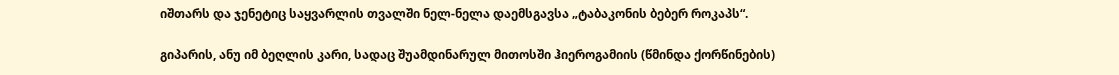იშთარს და ჯენეტიც საყვარლის თვალში ნელ-ნელა დაემსგავსა „ტაბაკონის ბებერ როკაპს“.

გიპარის, ანუ იმ ბეღლის კარი, სადაც შუამდინარულ მითოსში ჰიეროგამიის (წმინდა ქორწინების)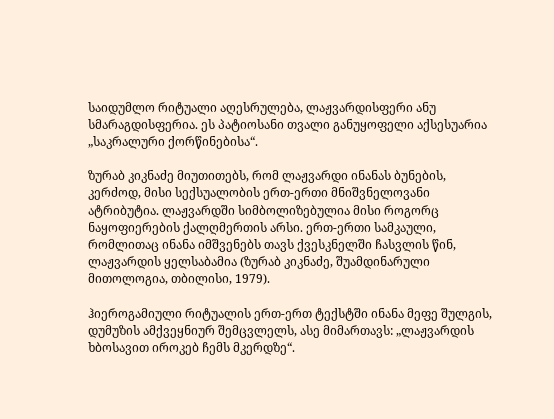საიდუმლო რიტუალი აღესრულება, ლაჟვარდისფერი ანუ სმარაგდისფერია. ეს პატიოსანი თვალი განუყოფელი აქსესუარია „საკრალური ქორწინებისა“.

ზურაბ კიკნაძე მიუთითებს, რომ ლაჟვარდი ინანას ბუნების, კერძოდ, მისი სექსუალობის ერთ-ერთი მნიშვნელოვანი ატრიბუტია. ლაჟვარდში სიმბოლიზებულია მისი როგორც ნაყოფიერების ქალღმერთის არსი. ერთ-ერთი სამკაული, რომლითაც ინანა იმშვენებს თავს ქვესკნელში ჩასვლის წინ, ლაჟვარდის ყელსაბამია (ზურაბ კიკნაძე, შუამდინარული მითოლოგია, თბილისი, 1979).

ჰიეროგამიული რიტუალის ერთ-ერთ ტექსტში ინანა მეფე შულგის, დუმუზის ამქვეყნიურ შემცვლელს, ასე მიმართავს: „ლაჟვარდის ხბოსავით იროკებ ჩემს მკერდზე“.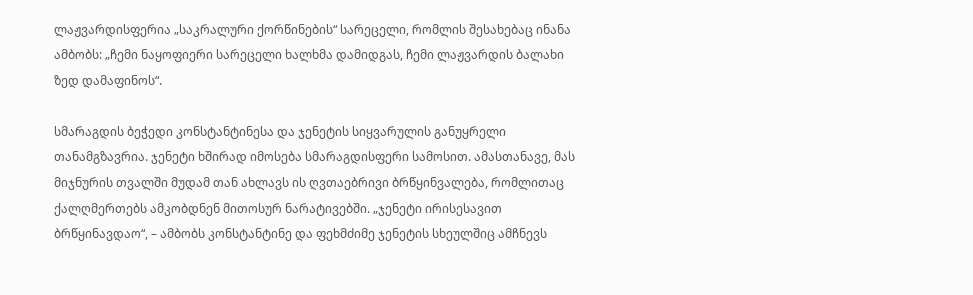ლაჟვარდისფერია „საკრალური ქორწინების“ სარეცელი, რომლის შესახებაც ინანა ამბობს: „ჩემი ნაყოფიერი სარეცელი ხალხმა დამიდგას, ჩემი ლაჟვარდის ბალახი ზედ დამაფინოს“.

სმარაგდის ბეჭედი კონსტანტინესა და ჯენეტის სიყვარულის განუყრელი თანამგზავრია. ჯენეტი ხშირად იმოსება სმარაგდისფერი სამოსით. ამასთანავე, მას მიჯნურის თვალში მუდამ თან ახლავს ის ღვთაებრივი ბრწყინვალება, რომლითაც ქალღმერთებს ამკობდნენ მითოსურ ნარატივებში. „ჯენეტი ირისესავით ბრწყინავდაო“, – ამბობს კონსტანტინე და ფეხმძიმე ჯენეტის სხეულშიც ამჩნევს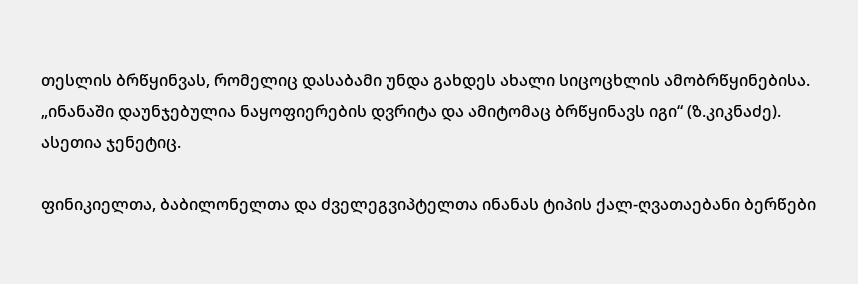თესლის ბრწყინვას, რომელიც დასაბამი უნდა გახდეს ახალი სიცოცხლის ამობრწყინებისა. „ინანაში დაუნჯებულია ნაყოფიერების დვრიტა და ამიტომაც ბრწყინავს იგი“ (ზ.კიკნაძე). ასეთია ჯენეტიც.

ფინიკიელთა, ბაბილონელთა და ძველეგვიპტელთა ინანას ტიპის ქალ-ღვათაებანი ბერწები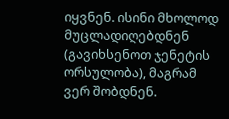იყვნენ. ისინი მხოლოდ მუცლადიღებდნენ (გავიხსენოთ ჯენეტის ორსულობა), მაგრამ ვერ შობდნენ.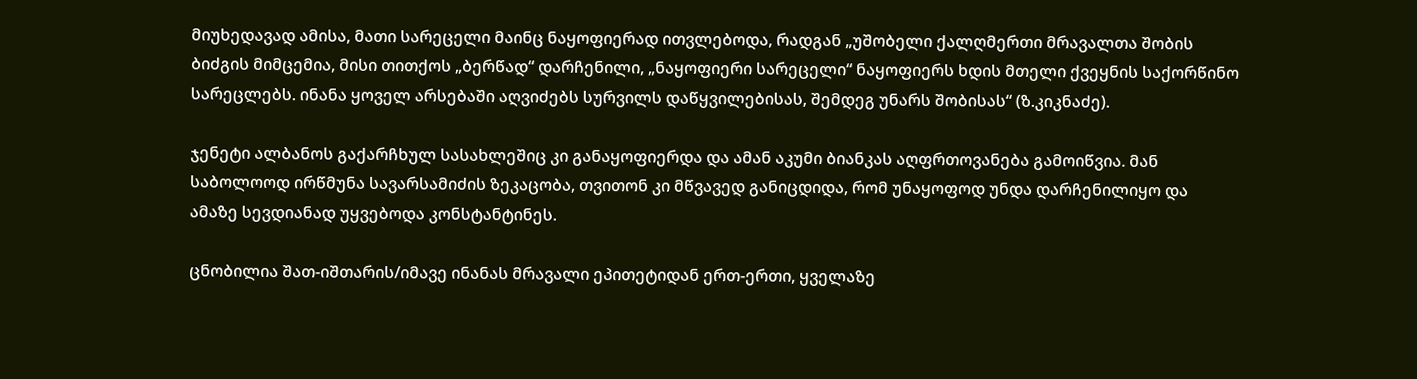მიუხედავად ამისა, მათი სარეცელი მაინც ნაყოფიერად ითვლებოდა, რადგან „უშობელი ქალღმერთი მრავალთა შობის ბიძგის მიმცემია, მისი თითქოს „ბერწად“ დარჩენილი, „ნაყოფიერი სარეცელი“ ნაყოფიერს ხდის მთელი ქვეყნის საქორწინო სარეცლებს. ინანა ყოველ არსებაში აღვიძებს სურვილს დაწყვილებისას, შემდეგ უნარს შობისას“ (ზ.კიკნაძე).

ჯენეტი ალბანოს გაქარჩხულ სასახლეშიც კი განაყოფიერდა და ამან აკუმი ბიანკას აღფრთოვანება გამოიწვია. მან საბოლოოდ ირწმუნა სავარსამიძის ზეკაცობა, თვითონ კი მწვავედ განიცდიდა, რომ უნაყოფოდ უნდა დარჩენილიყო და ამაზე სევდიანად უყვებოდა კონსტანტინეს.

ცნობილია შათ-იშთარის/იმავე ინანას მრავალი ეპითეტიდან ერთ-ერთი, ყველაზე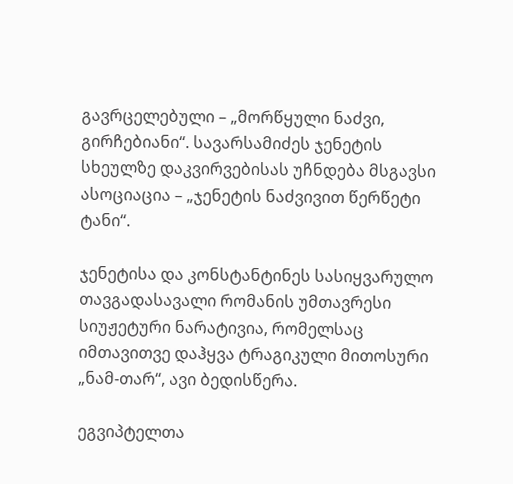გავრცელებული – „მორწყული ნაძვი, გირჩებიანი“. სავარსამიძეს ჯენეტის სხეულზე დაკვირვებისას უჩნდება მსგავსი ასოციაცია – „ჯენეტის ნაძვივით წერწეტი ტანი“.

ჯენეტისა და კონსტანტინეს სასიყვარულო თავგადასავალი რომანის უმთავრესი სიუჟეტური ნარატივია, რომელსაც იმთავითვე დაჰყვა ტრაგიკული მითოსური „ნამ-თარ“, ავი ბედისწერა.

ეგვიპტელთა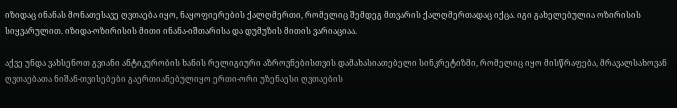იზიდაც ინანას მონათესავე ღვთაება იყო, ნაყოფიერების ქალღმერთი, რომელიც შემდეგ მთვარის ქალღმერთადაც იქცა. იგი გახელებულია ოზირისის სიყვარულით. იზიდა-ოზირისის მითი ინანა-იშთარისა და დუმუზის მითის ვარიაციაა.

აქვე უნდა ვახსენოთ გვიანი ანტიკურობის ხანის რელიგიური აზროვნებისთვის დამახასიათებელი სინკრეტიზმი, რომელიც იყო მისწრაფება, მრავალსახოვან ღვთაებათა ნიშან-თვისებები გაერთიანებულიყო ერთი-ორი უზენაესი ღვთაების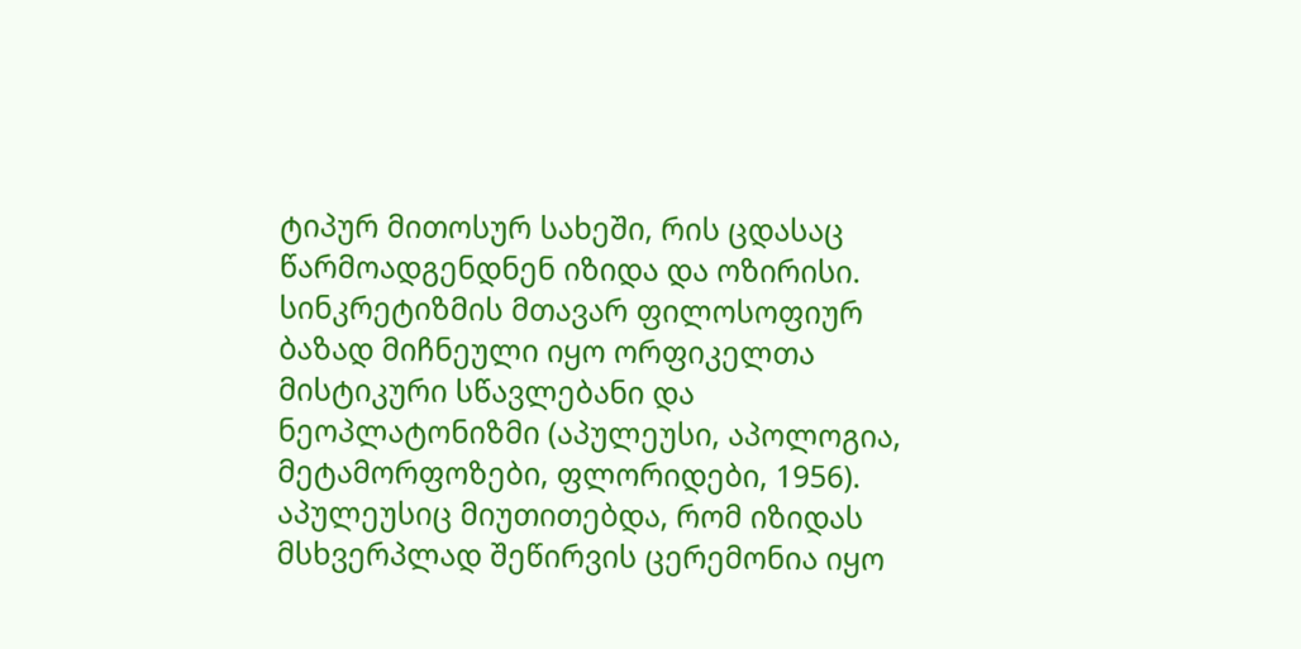ტიპურ მითოსურ სახეში, რის ცდასაც წარმოადგენდნენ იზიდა და ოზირისი. სინკრეტიზმის მთავარ ფილოსოფიურ ბაზად მიჩნეული იყო ორფიკელთა მისტიკური სწავლებანი და ნეოპლატონიზმი (აპულეუსი, აპოლოგია, მეტამორფოზები, ფლორიდები, 1956). აპულეუსიც მიუთითებდა, რომ იზიდას მსხვერპლად შეწირვის ცერემონია იყო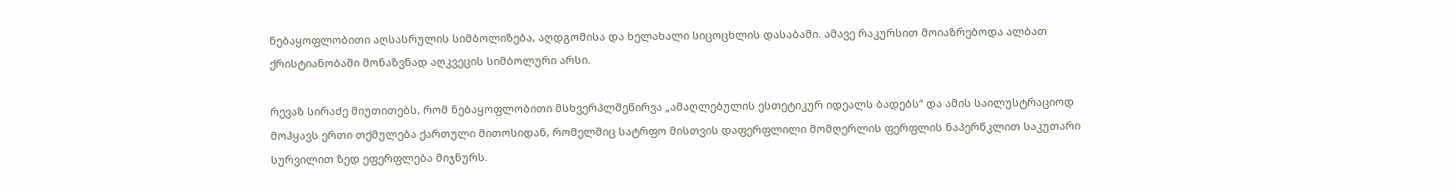ნებაყოფლობითი აღსასრულის სიმბოლიზება, აღდგომისა და ხელახალი სიცოცხლის დასაბამი. ამავე რაკურსით მოიაზრებოდა ალბათ ქრისტიანობაში მონაზვნად აღკვეცის სიმბოლური არსი.

რევაზ სირაძე მიუთითებს, რომ ნებაყოფლობითი მსხვერპლშეწირვა „ამაღლებულის ესთეტიკურ იდეალს ბადებს“ და ამის საილუსტრაციოდ მოჰყავს ერთი თქმულება ქართული მითოსიდან, რომელშიც სატრფო მისთვის დაფერფლილი მომღერლის ფერფლის ნაპერწკლით საკუთარი სურვილით ზედ ეფერფლება მიჯნურს.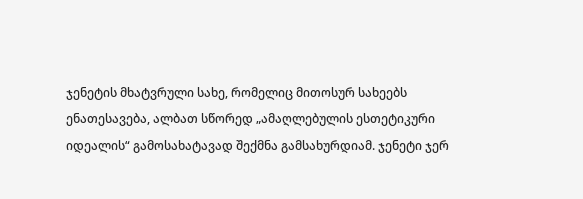ჯენეტის მხატვრული სახე, რომელიც მითოსურ სახეებს ენათესავება, ალბათ სწორედ „ამაღლებულის ესთეტიკური იდეალის“ გამოსახატავად შექმნა გამსახურდიამ. ჯენეტი ჯერ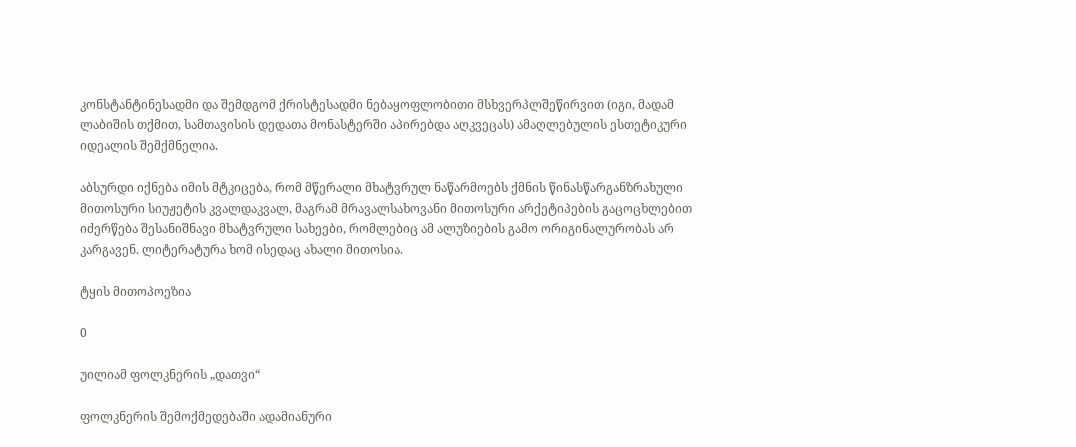კონსტანტინესადმი და შემდგომ ქრისტესადმი ნებაყოფლობითი მსხვერპლშეწირვით (იგი, მადამ ლაბიშის თქმით, სამთავისის დედათა მონასტერში აპირებდა აღკვეცას) ამაღლებულის ესთეტიკური იდეალის შემქმნელია.

აბსურდი იქნება იმის მტკიცება, რომ მწერალი მხატვრულ ნაწარმოებს ქმნის წინასწარგანზრახული მითოსური სიუჟეტის კვალდაკვალ, მაგრამ მრავალსახოვანი მითოსური არქეტიპების გაცოცხლებით იძერწება შესანიშნავი მხატვრული სახეები, რომლებიც ამ ალუზიების გამო ორიგინალურობას არ კარგავენ. ლიტერატურა ხომ ისედაც ახალი მითოსია.

ტყის მითოპოეზია

0

უილიამ ფოლკნერის „დათვი“

ფოლკნერის შემოქმედებაში ადამიანური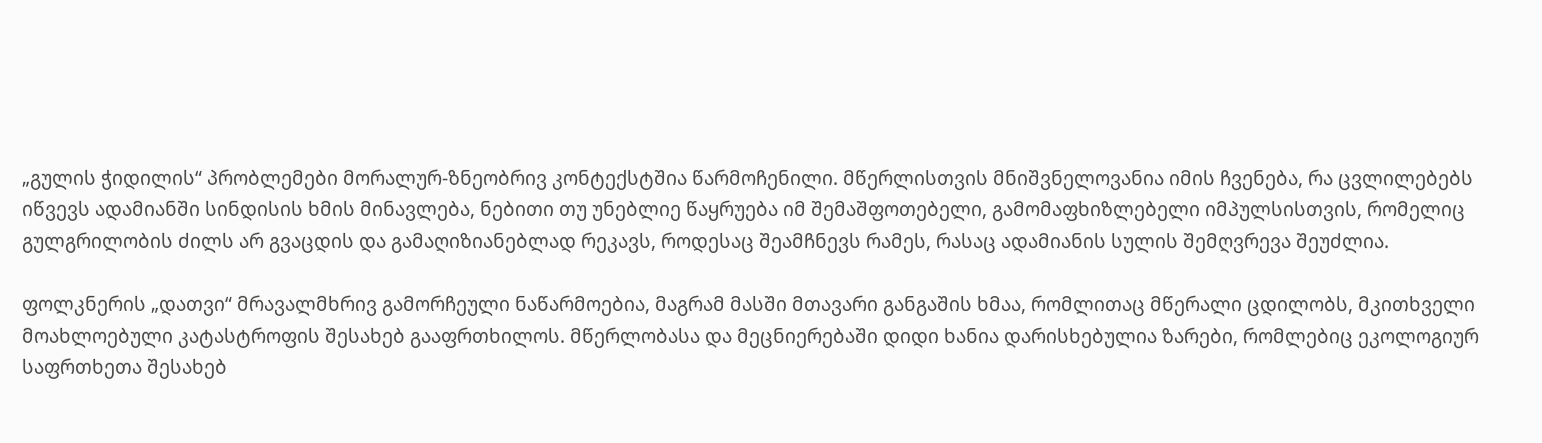„გულის ჭიდილის“ პრობლემები მორალურ-ზნეობრივ კონტექსტშია წარმოჩენილი. მწერლისთვის მნიშვნელოვანია იმის ჩვენება, რა ცვლილებებს იწვევს ადამიანში სინდისის ხმის მინავლება, ნებითი თუ უნებლიე წაყრუება იმ შემაშფოთებელი, გამომაფხიზლებელი იმპულსისთვის, რომელიც გულგრილობის ძილს არ გვაცდის და გამაღიზიანებლად რეკავს, როდესაც შეამჩნევს რამეს, რასაც ადამიანის სულის შემღვრევა შეუძლია.

ფოლკნერის „დათვი“ მრავალმხრივ გამორჩეული ნაწარმოებია, მაგრამ მასში მთავარი განგაშის ხმაა, რომლითაც მწერალი ცდილობს, მკითხველი მოახლოებული კატასტროფის შესახებ გააფრთხილოს. მწერლობასა და მეცნიერებაში დიდი ხანია დარისხებულია ზარები, რომლებიც ეკოლოგიურ საფრთხეთა შესახებ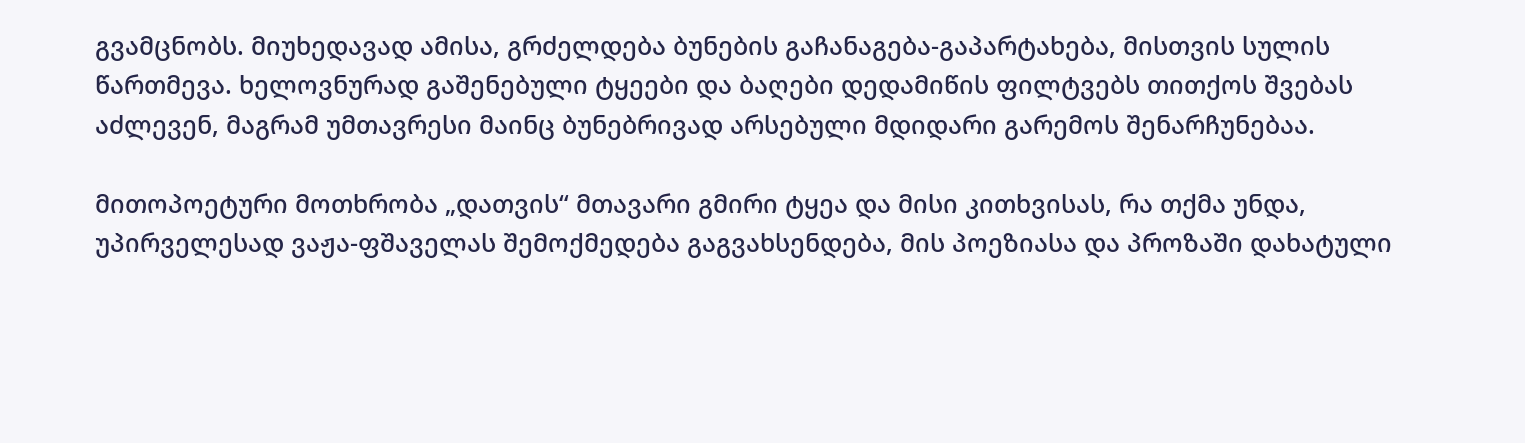გვამცნობს. მიუხედავად ამისა, გრძელდება ბუნების გაჩანაგება-გაპარტახება, მისთვის სულის წართმევა. ხელოვნურად გაშენებული ტყეები და ბაღები დედამიწის ფილტვებს თითქოს შვებას აძლევენ, მაგრამ უმთავრესი მაინც ბუნებრივად არსებული მდიდარი გარემოს შენარჩუნებაა.

მითოპოეტური მოთხრობა „დათვის“ მთავარი გმირი ტყეა და მისი კითხვისას, რა თქმა უნდა, უპირველესად ვაჟა-ფშაველას შემოქმედება გაგვახსენდება, მის პოეზიასა და პროზაში დახატული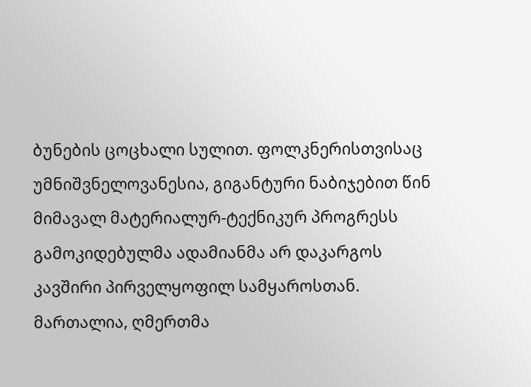ბუნების ცოცხალი სულით. ფოლკნერისთვისაც უმნიშვნელოვანესია, გიგანტური ნაბიჯებით წინ მიმავალ მატერიალურ-ტექნიკურ პროგრესს გამოკიდებულმა ადამიანმა არ დაკარგოს კავშირი პირველყოფილ სამყაროსთან. მართალია, ღმერთმა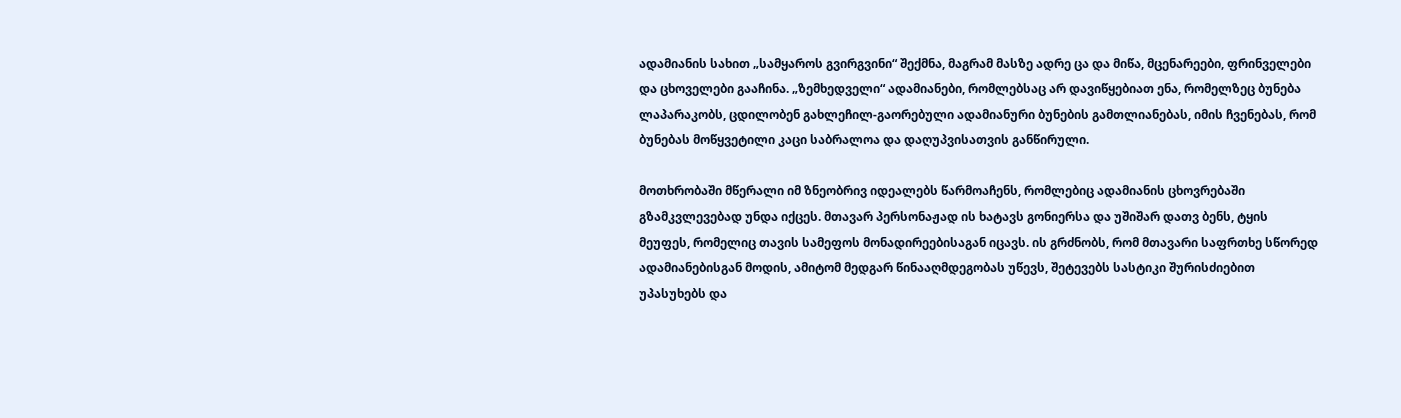ადამიანის სახით „სამყაროს გვირგვინი“ შექმნა, მაგრამ მასზე ადრე ცა და მიწა, მცენარეები, ფრინველები და ცხოველები გააჩინა. „ზემხედველი“ ადამიანები, რომლებსაც არ დავიწყებიათ ენა, რომელზეც ბუნება ლაპარაკობს, ცდილობენ გახლეჩილ-გაორებული ადამიანური ბუნების გამთლიანებას, იმის ჩვენებას, რომ ბუნებას მოწყვეტილი კაცი საბრალოა და დაღუპვისათვის განწირული.

მოთხრობაში მწერალი იმ ზნეობრივ იდეალებს წარმოაჩენს, რომლებიც ადამიანის ცხოვრებაში გზამკვლევებად უნდა იქცეს. მთავარ პერსონაჟად ის ხატავს გონიერსა და უშიშარ დათვ ბენს, ტყის მეუფეს, რომელიც თავის სამეფოს მონადირეებისაგან იცავს. ის გრძნობს, რომ მთავარი საფრთხე სწორედ ადამიანებისგან მოდის, ამიტომ მედგარ წინააღმდეგობას უწევს, შეტევებს სასტიკი შურისძიებით უპასუხებს და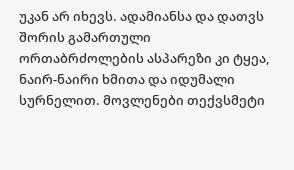უკან არ იხევს. ადამიანსა და დათვს შორის გამართული ორთაბრძოლების ასპარეზი კი ტყეა, ნაირ-ნაირი ხმითა და იდუმალი სურნელით. მოვლენები თექვსმეტი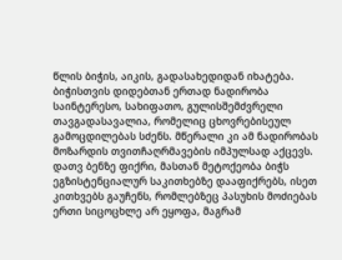წლის ბიჭის, აიკის, გადასახედიდან იხატება. ბიჭისთვის დიდებთან ერთად ნადირობა საინტერესო, სახიფათო, გულისშემძვრელი თავგადასავალია, რომელიც ცხოვრებისეულ გამოცდილებას სძენს. მწერალი კი ამ ნადირობას მოზარდის თვითჩაღრმავების იმპულსად აქცევს. დათვ ბენზე ფიქრი, მასთან მეტოქეობა ბიჭს ეგზისტენციალურ საკითხებზე დააფიქრებს, ისეთ კითხვებს გაუჩენს, რომლებზეც პასუხის მოძიებას ერთი სიცოცხლე არ ეყოფა, მაგრამ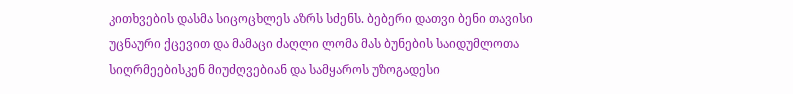კითხვების დასმა სიცოცხლეს აზრს სძენს. ბებერი დათვი ბენი თავისი უცნაური ქცევით და მამაცი ძაღლი ლომა მას ბუნების საიდუმლოთა სიღრმეებისკენ მიუძღვებიან და სამყაროს უზოგადესი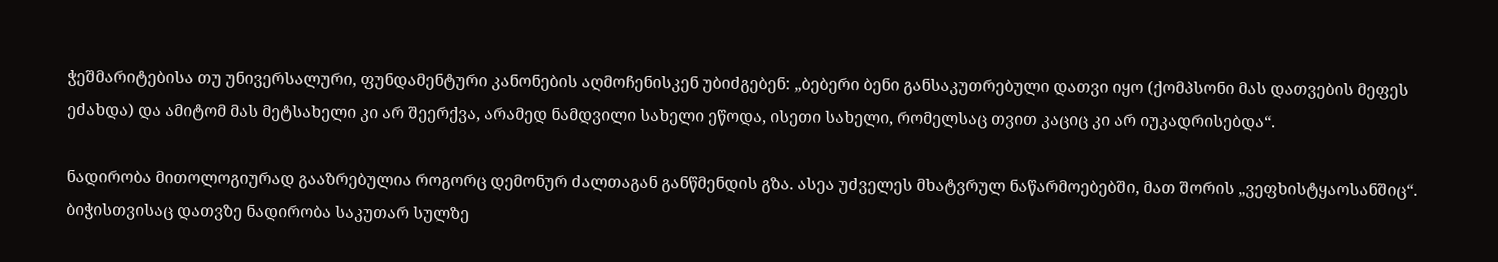ჭეშმარიტებისა თუ უნივერსალური, ფუნდამენტური კანონების აღმოჩენისკენ უბიძგებენ: „ბებერი ბენი განსაკუთრებული დათვი იყო (ქომპსონი მას დათვების მეფეს ეძახდა) და ამიტომ მას მეტსახელი კი არ შეერქვა, არამედ ნამდვილი სახელი ეწოდა, ისეთი სახელი, რომელსაც თვით კაციც კი არ იუკადრისებდა“.

ნადირობა მითოლოგიურად გააზრებულია როგორც დემონურ ძალთაგან განწმენდის გზა. ასეა უძველეს მხატვრულ ნაწარმოებებში, მათ შორის „ვეფხისტყაოსანშიც“. ბიჭისთვისაც დათვზე ნადირობა საკუთარ სულზე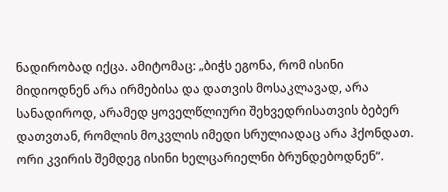ნადირობად იქცა. ამიტომაც: „ბიჭს ეგონა, რომ ისინი მიდიოდნენ არა ირმებისა და დათვის მოსაკლავად, არა სანადიროდ, არამედ ყოველწლიური შეხვედრისათვის ბებერ დათვთან, რომლის მოკვლის იმედი სრულიადაც არა ჰქონდათ. ორი კვირის შემდეგ ისინი ხელცარიელნი ბრუნდებოდნენ“.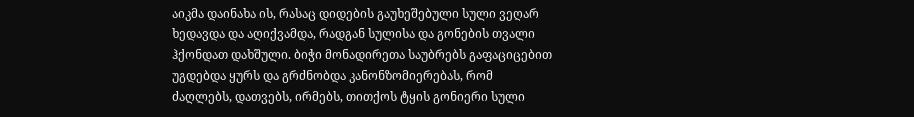აიკმა დაინახა ის, რასაც დიდების გაუხეშებული სული ვეღარ ხედავდა და აღიქვამდა, რადგან სულისა და გონების თვალი ჰქონდათ დახშული. ბიჭი მონადირეთა საუბრებს გაფაციცებით უგდებდა ყურს და გრძნობდა კანონზომიერებას, რომ ძაღლებს, დათვებს, ირმებს, თითქოს ტყის გონიერი სული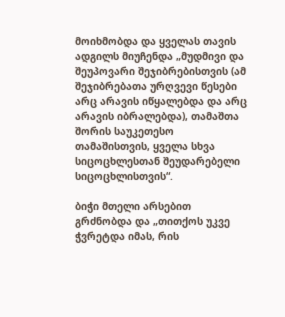მოიხმობდა და ყველას თავის ადგილს მიუჩენდა „მუდმივი და შეუპოვარი შეჯიბრებისთვის (ამ შეჯიბრებათა ურღვევი წესები არც არავის იწყალებდა და არც არავის იბრალებდა), თამაშთა შორის საუკეთესო თამაშისთვის, ყველა სხვა სიცოცხლესთან შეუდარებელი სიცოცხლისთვის“.

ბიჭი მთელი არსებით გრძნობდა და „თითქოს უკვე ჭვრეტდა იმას, რის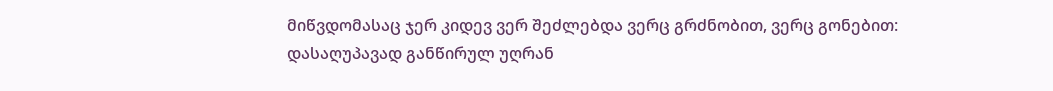მიწვდომასაც ჯერ კიდევ ვერ შეძლებდა ვერც გრძნობით, ვერც გონებით: დასაღუპავად განწირულ უღრან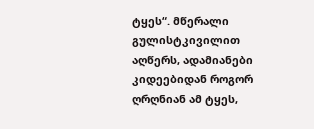ტყეს“. მწერალი გულისტკივილით აღწერს, ადამიანები კიდეებიდან როგორ ღრღნიან ამ ტყეს,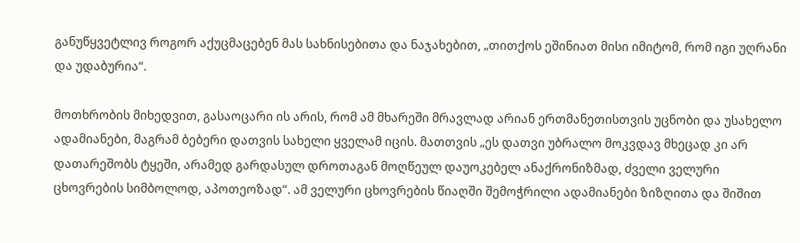განუწყვეტლივ როგორ აქუცმაცებენ მას სახნისებითა და ნაჯახებით, „თითქოს ეშინიათ მისი იმიტომ, რომ იგი უღრანი და უდაბურია“.

მოთხრობის მიხედვით, გასაოცარი ის არის, რომ ამ მხარეში მრავლად არიან ერთმანეთისთვის უცნობი და უსახელო ადამიანები, მაგრამ ბებერი დათვის სახელი ყველამ იცის. მათთვის „ეს დათვი უბრალო მოკვდავ მხეცად კი არ დათარეშობს ტყეში, არამედ გარდასულ დროთაგან მოღწეულ დაუოკებელ ანაქრონიზმად, ძველი ველური ცხოვრების სიმბოლოდ, აპოთეოზად“. ამ ველური ცხოვრების წიაღში შემოჭრილი ადამიანები ზიზღითა და შიშით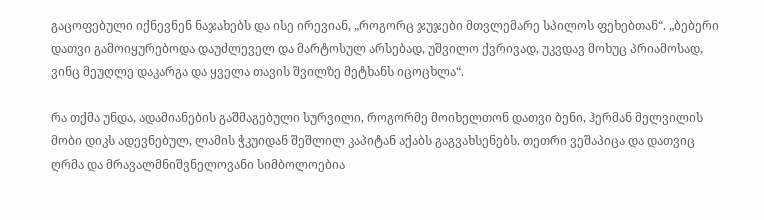გაცოფებული იქნევნენ ნაჯახებს და ისე ირევიან, „როგორც ჯუჯები მთვლემარე სპილოს ფეხებთან“. „ბებერი დათვი გამოიყურებოდა დაუძლეველ და მარტოსულ არსებად, უშვილო ქვრივად, უკვდავ მოხუც პრიამოსად, ვინც მეუღლე დაკარგა და ყველა თავის შვილზე მეტხანს იცოცხლა“.

რა თქმა უნდა, ადამიანების გაშმაგებული სურვილი, როგორმე მოიხელთონ დათვი ბენი, ჰერმან მელვილის მობი დიკს ადევნებულ, ლამის ჭკუიდან შეშლილ კაპიტან აქაბს გაგვახსენებს. თეთრი ვეშაპიცა და დათვიც ღრმა და მრავალმნიშვნელოვანი სიმბოლოებია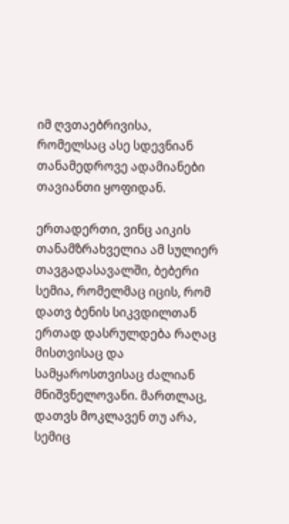იმ ღვთაებრივისა, რომელსაც ასე სდევნიან თანამედროვე ადამიანები თავიანთი ყოფიდან.

ერთადერთი, ვინც აიკის თანამზრახველია ამ სულიერ თავგადასავალში, ბებერი სემია, რომელმაც იცის, რომ დათვ ბენის სიკვდილთან ერთად დასრულდება რაღაც მისთვისაც და სამყაროსთვისაც ძალიან მნიშვნელოვანი. მართლაც, დათვს მოკლავენ თუ არა, სემიც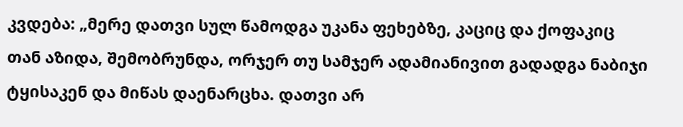კვდება: „მერე დათვი სულ წამოდგა უკანა ფეხებზე, კაციც და ქოფაკიც თან აზიდა, შემობრუნდა, ორჯერ თუ სამჯერ ადამიანივით გადადგა ნაბიჯი ტყისაკენ და მიწას დაენარცხა. დათვი არ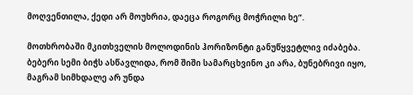მოღვენთილა, ქედი არ მოუხრია, დაეცა როგორც მოჭრილი ხე“.

მოთხრობაში მკითხველის მოლოდინის ჰორიზონტი განუწყვეტლივ იძაბება. ბებერი სემი ბიჭს ასწავლიდა, რომ შიში სამარცხვინო კი არა, ბუნებრივი იყო, მაგრამ სიმხდალე არ უნდა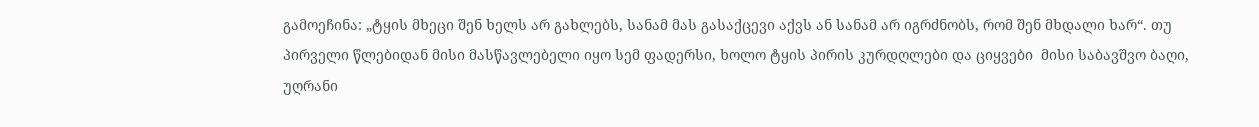გამოეჩინა: „ტყის მხეცი შენ ხელს არ გახლებს, სანამ მას გასაქცევი აქვს ან სანამ არ იგრძნობს, რომ შენ მხდალი ხარ“. თუ პირველი წლებიდან მისი მასწავლებელი იყო სემ ფადერსი, ხოლო ტყის პირის კურდღლები და ციყვები  მისი საბავშვო ბაღი, უღრანი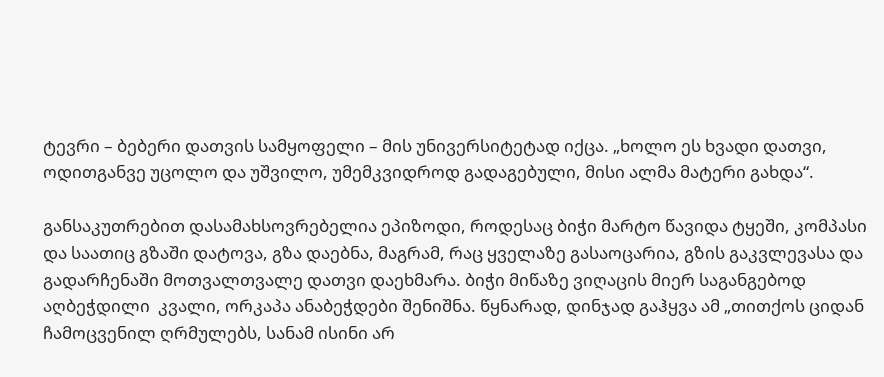ტევრი – ბებერი დათვის სამყოფელი – მის უნივერსიტეტად იქცა. „ხოლო ეს ხვადი დათვი, ოდითგანვე უცოლო და უშვილო, უმემკვიდროდ გადაგებული, მისი ალმა მატერი გახდა“.

განსაკუთრებით დასამახსოვრებელია ეპიზოდი, როდესაც ბიჭი მარტო წავიდა ტყეში, კომპასი და საათიც გზაში დატოვა, გზა დაებნა, მაგრამ, რაც ყველაზე გასაოცარია, გზის გაკვლევასა და გადარჩენაში მოთვალთვალე დათვი დაეხმარა. ბიჭი მიწაზე ვიღაცის მიერ საგანგებოდ აღბეჭდილი  კვალი, ორკაპა ანაბეჭდები შენიშნა. წყნარად, დინჯად გაჰყვა ამ „თითქოს ციდან ჩამოცვენილ ღრმულებს, სანამ ისინი არ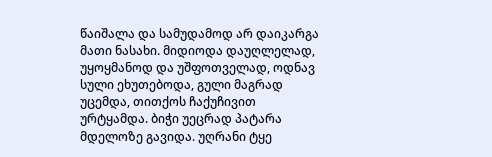წაიშალა და სამუდამოდ არ დაიკარგა მათი ნასახი. მიდიოდა დაუღლელად, უყოყმანოდ და უშფოთველად, ოდნავ სული ეხუთებოდა, გული მაგრად უცემდა, თითქოს ჩაქუჩივით ურტყამდა. ბიჭი უეცრად პატარა მდელოზე გავიდა. უღრანი ტყე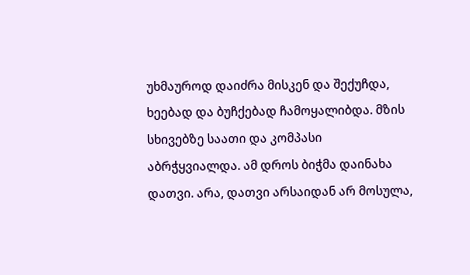უხმაუროდ დაიძრა მისკენ და შექუჩდა, ხეებად და ბუჩქებად ჩამოყალიბდა. მზის სხივებზე საათი და კომპასი აბრჭყვიალდა. ამ დროს ბიჭმა დაინახა დათვი. არა, დათვი არსაიდან არ მოსულა,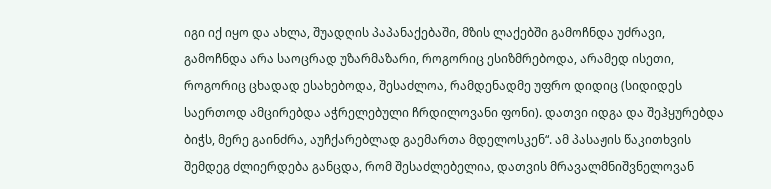იგი იქ იყო და ახლა, შუადღის პაპანაქებაში, მზის ლაქებში გამოჩნდა უძრავი, გამოჩნდა არა საოცრად უზარმაზარი, როგორიც ესიზმრებოდა, არამედ ისეთი, როგორიც ცხადად ესახებოდა, შესაძლოა, რამდენადმე უფრო დიდიც (სიდიდეს საერთოდ ამცირებდა აჭრელებული ჩრდილოვანი ფონი). დათვი იდგა და შეჰყურებდა ბიჭს, მერე გაინძრა, აუჩქარებლად გაემართა მდელოსკენ“. ამ პასაჟის წაკითხვის შემდეგ ძლიერდება განცდა, რომ შესაძლებელია, დათვის მრავალმნიშვნელოვან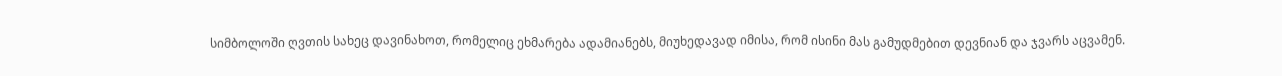სიმბოლოში ღვთის სახეც დავინახოთ, რომელიც ეხმარება ადამიანებს, მიუხედავად იმისა, რომ ისინი მას გამუდმებით დევნიან და ჯვარს აცვამენ.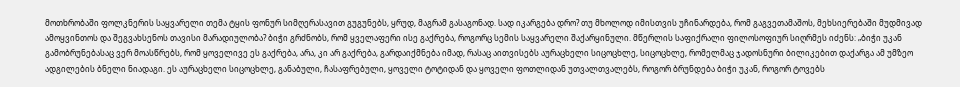მოთხრობაში ფოლკნერის საყვარელი თემა ტყის ფონურ სიმღერასავით გუგუნებს, ყრუდ, მაგრამ გასაგონად. სად იკარგება დრო? თუ მხოლოდ იმისთვის უჩინარდება, რომ გაგვეთამაშოს, მეხსიერებაში მუდმივად ამოყვინთოს და შეგვახსენოს თავისი მარადიულობა? ბიჭი გრძნობს, რომ ყველაფერი ისე გაქრება, როგორც სემის საყვარელი შაქარყინული. მწერლის საფიქრალი ფილოსოფიურ სიღრმეს იძენს: „ბიჭი უკან გამობრუნებასაც ვერ მოასწრებს, რომ ყოველივე ეს გაქრება, არა, კი არ გაქრება, გარდაიქმნება იმად, რასაც აითვისებს აურაცხელი სიცოცხლე, სიცოცხლე, რომელმაც ჯადოსნური ბილიკებით დაქარგა ამ უმზეო ადგილების ბნელი ნიადაგი. ეს აურაცხელი სიცოცხლე, განაბული, ჩასაფრებული, ყოველი ტოტიდან და ყოველი ფოთლიდან უთვალთვალებს, როგორ ბრუნდება ბიჭი უკან, როგორ ტოვებს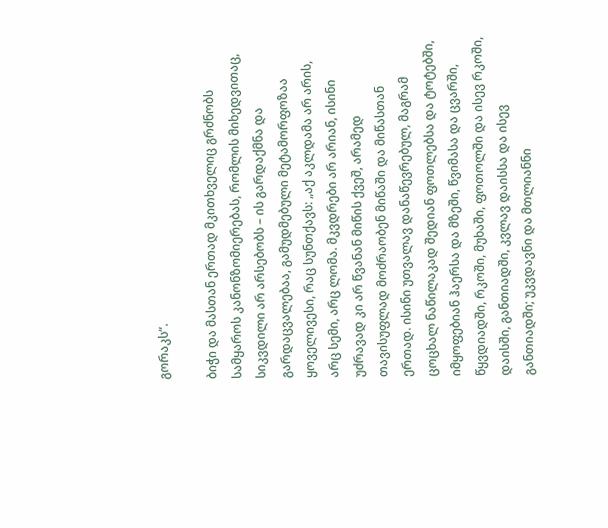გორაკს“.

ბიჭი და მასთან ერთად მკითხველიც გრძნობს სამყაროს კანონზომიერებას, რომლის მიხედვითაც, სიკვდილი არ არსებობს – ის გარდაქმნა და გარდაცვალებაა, გამუდმებული მეტამორფოზაა ყოველივესი, რაც სუნთქავს: „აქ აკლდამა არ არის, არც სემი, არც ლომა. მკვდრები არ არიან, ისინი უძრავად კი არ წვანან მიწის ქვეშ, არამედ თავისუფლად მოძრაობენ მიწაში და მიწასთან ერთად. ისინი უთვალავ დანაწევრებულ, მაგრამ ცოცხალ ნაწილაკად შედიან ფოთლებსა და ტოტებში, იმყოფებიან ჰაერსა და მზეში, წვიმასა და ცვარში, წყვდიადში, რკოში, მუხაში, ფოთოლში და ისევ რკოში, დაისში, განთიადში, კვლავ დაისსა და ისევ განთიადში; უკვდავნი და მთლიანნი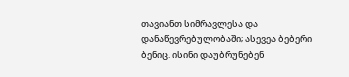თავიანთ სიმრავლესა და დანაწევრებულობაში; ასევეა ბებერი ბენიც. ისინი დაუბრუნებენ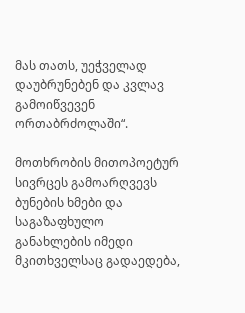მას თათს, უეჭველად დაუბრუნებენ და კვლავ გამოიწვევენ ორთაბრძოლაში“.

მოთხრობის მითოპოეტურ სივრცეს გამოარღვევს ბუნების ხმები და საგაზაფხულო განახლების იმედი მკითხველსაც გადაედება,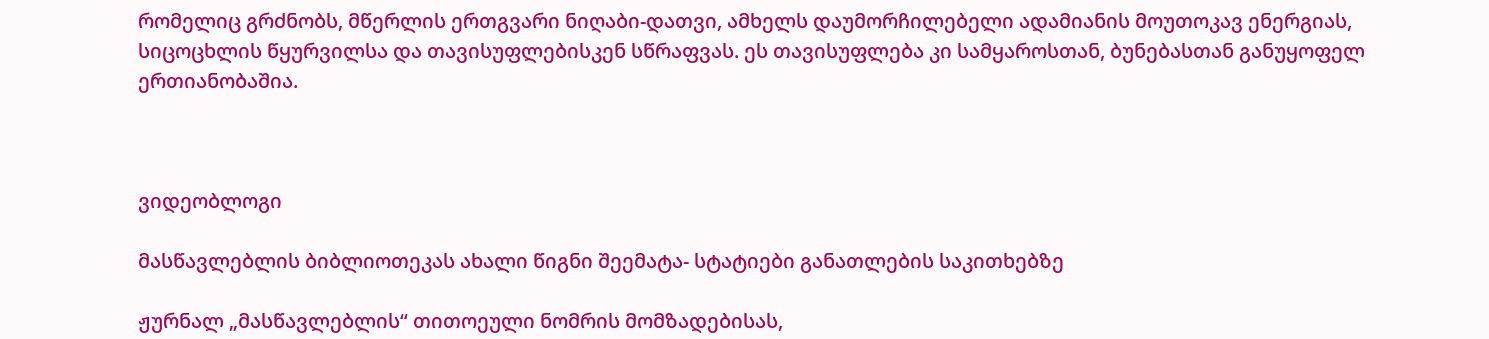რომელიც გრძნობს, მწერლის ერთგვარი ნიღაბი-დათვი, ამხელს დაუმორჩილებელი ადამიანის მოუთოკავ ენერგიას, სიცოცხლის წყურვილსა და თავისუფლებისკენ სწრაფვას. ეს თავისუფლება კი სამყაროსთან, ბუნებასთან განუყოფელ ერთიანობაშია.



ვიდეობლოგი

მასწავლებლის ბიბლიოთეკას ახალი წიგნი შეემატა- სტატიები განათლების საკითხებზე

ჟურნალ „მასწავლებლის“ თითოეული ნომრის მომზადებისას,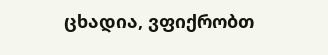ცხადია, ვფიქრობთ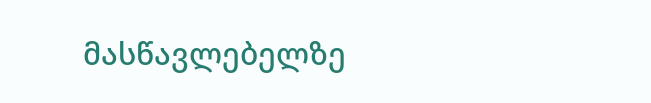მასწავლებელზე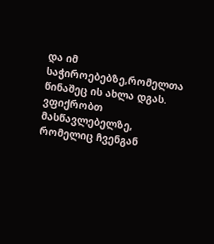და იმ საჭიროებებზე,რომელთა წინაშეც ის ახლა დგას. ვფიქრობთ მასწავლებელზე, რომელიც ჩვენგან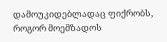დამოუკიდებლადაც ფიქრობს, როგორ მოემზადოს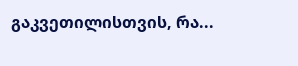გაკვეთილისთვის, რა...